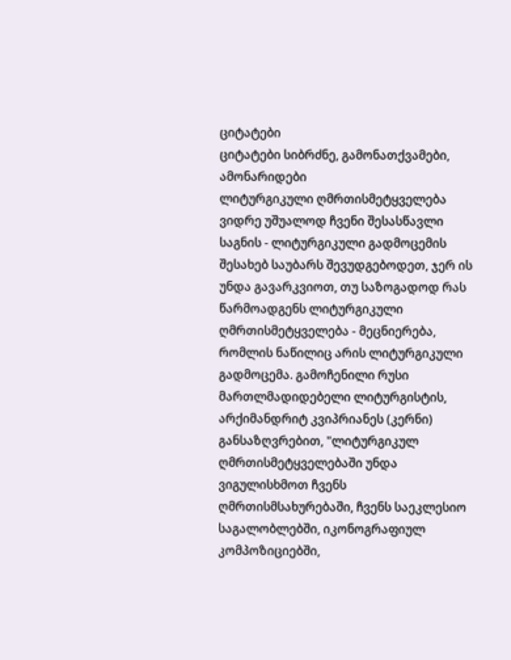ციტატები
ციტატები სიბრძნე, გამონათქვამები, ამონარიდები
ლიტურგიკული ღმრთისმეტყველება
ვიდრე უშუალოდ ჩვენი შესასწავლი საგნის - ლიტურგიკული გადმოცემის შესახებ საუბარს შევუდგებოდეთ, ჯერ ის უნდა გავარკვიოთ, თუ საზოგადოდ რას წარმოადგენს ლიტურგიკული ღმრთისმეტყველება - მეცნიერება, რომლის ნაწილიც არის ლიტურგიკული გადმოცემა. გამოჩენილი რუსი მართლმადიდებელი ლიტურგისტის, არქიმანდრიტ კვიპრიანეს (კერნი) განსაზღვრებით, "ლიტურგიკულ ღმრთისმეტყველებაში უნდა ვიგულისხმოთ ჩვენს ღმრთისმსახურებაში, ჩვენს საეკლესიო საგალობლებში, იკონოგრაფიულ კომპოზიციებში,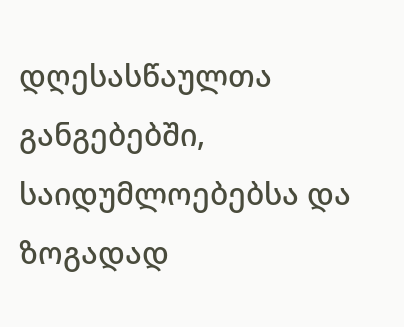დღესასწაულთა განგებებში, საიდუმლოებებსა და ზოგადად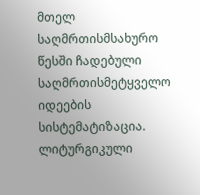მთელ საღმრთისმსახურო წესში ჩადებული საღმრთისმეტყველო იდეების სისტემატიზაცია. ლიტურგიკული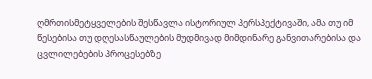ღმრთისმეტყველების შესწავლა ისტორიულ პერსპექტივაში, ამა თუ იმ წესებისა თუ დღესასწაულების მუდმივად მიმდინარე განვითარებისა და ცვლილებების პროცესებზე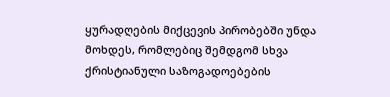ყურადღების მიქცევის პირობებში უნდა მოხდეს, რომლებიც შემდგომ სხვა ქრისტიანული საზოგადოებების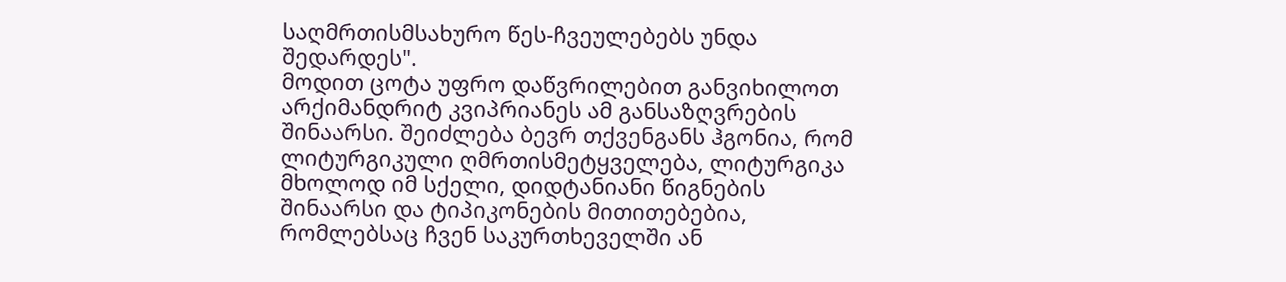საღმრთისმსახურო წეს-ჩვეულებებს უნდა შედარდეს".
მოდით ცოტა უფრო დაწვრილებით განვიხილოთ არქიმანდრიტ კვიპრიანეს ამ განსაზღვრების შინაარსი. შეიძლება ბევრ თქვენგანს ჰგონია, რომ ლიტურგიკული ღმრთისმეტყველება, ლიტურგიკა მხოლოდ იმ სქელი, დიდტანიანი წიგნების შინაარსი და ტიპიკონების მითითებებია, რომლებსაც ჩვენ საკურთხეველში ან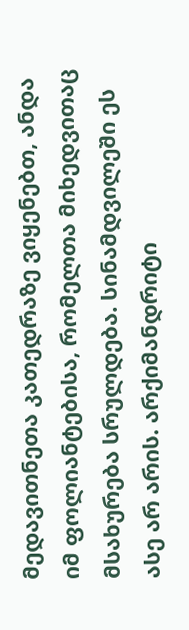მედავითნეთა კათედრაზე ვიყენებთ, ანდა იმ ფოლიანტებისა, რომელთა მიხედვითაც მსახურება სრულდება. სინამდვილეში ეს ასე არ არის. არქიმანდრიტი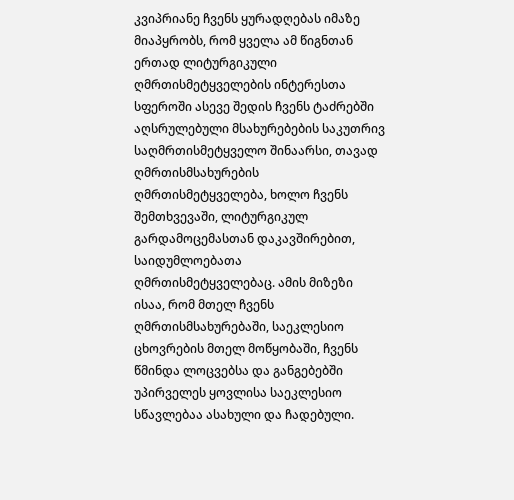კვიპრიანე ჩვენს ყურადღებას იმაზე მიაპყრობს, რომ ყველა ამ წიგნთან ერთად ლიტურგიკული ღმრთისმეტყველების ინტერესთა სფეროში ასევე შედის ჩვენს ტაძრებში აღსრულებული მსახურებების საკუთრივ საღმრთისმეტყველო შინაარსი, თავად ღმრთისმსახურების ღმრთისმეტყველება, ხოლო ჩვენს შემთხვევაში, ლიტურგიკულ გარდამოცემასთან დაკავშირებით, საიდუმლოებათა ღმრთისმეტყველებაც. ამის მიზეზი ისაა, რომ მთელ ჩვენს ღმრთისმსახურებაში, საეკლესიო ცხოვრების მთელ მოწყობაში, ჩვენს წმინდა ლოცვებსა და განგებებში უპირველეს ყოვლისა საეკლესიო სწავლებაა ასახული და ჩადებული.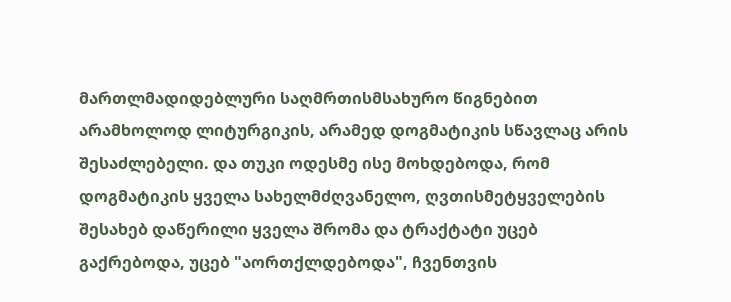მართლმადიდებლური საღმრთისმსახურო წიგნებით არამხოლოდ ლიტურგიკის, არამედ დოგმატიკის სწავლაც არის შესაძლებელი. და თუკი ოდესმე ისე მოხდებოდა, რომ დოგმატიკის ყველა სახელმძღვანელო, ღვთისმეტყველების შესახებ დაწერილი ყველა შრომა და ტრაქტატი უცებ გაქრებოდა, უცებ "აორთქლდებოდა", ჩვენთვის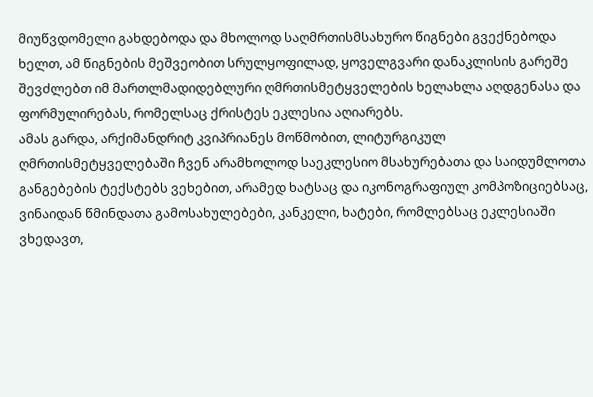მიუწვდომელი გახდებოდა და მხოლოდ საღმრთისმსახურო წიგნები გვექნებოდა ხელთ, ამ წიგნების მეშვეობით სრულყოფილად, ყოველგვარი დანაკლისის გარეშე შევძლებთ იმ მართლმადიდებლური ღმრთისმეტყველების ხელახლა აღდგენასა და ფორმულირებას, რომელსაც ქრისტეს ეკლესია აღიარებს.
ამას გარდა, არქიმანდრიტ კვიპრიანეს მოწმობით, ლიტურგიკულ ღმრთისმეტყველებაში ჩვენ არამხოლოდ საეკლესიო მსახურებათა და საიდუმლოთა განგებების ტექსტებს ვეხებით, არამედ ხატსაც და იკონოგრაფიულ კომპოზიციებსაც, ვინაიდან წმინდათა გამოსახულებები, კანკელი, ხატები, რომლებსაც ეკლესიაში ვხედავთ,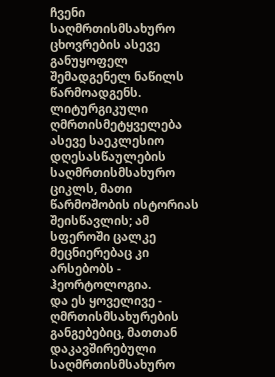ჩვენი საღმრთისმსახურო ცხოვრების ასევე განუყოფელ შემადგენელ ნაწილს წარმოადგენს. ლიტურგიკული ღმრთისმეტყველება ასევე საეკლესიო დღესასწაულების საღმრთისმსახურო ციკლს, მათი წარმოშობის ისტორიას შეისწავლის; ამ სფეროში ცალკე მეცნიერებაც კი არსებობს - ჰეორტოლოგია.
და ეს ყოველივე - ღმრთისმსახურების განგებებიც, მათთან დაკავშირებული საღმრთისმსახურო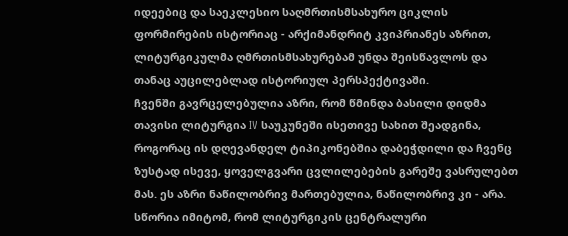იდეებიც და საეკლესიო საღმრთისმსახურო ციკლის ფორმირების ისტორიაც - არქიმანდრიტ კვიპრიანეს აზრით, ლიტურგიკულმა ღმრთისმსახურებამ უნდა შეისწავლოს და თანაც აუცილებლად ისტორიულ პერსპექტივაში.
ჩვენში გავრცელებულია აზრი, რომ წმინდა ბასილი დიდმა თავისი ლიტურგია IV საუკუნეში ისეთივე სახით შეადგინა, როგორაც ის დღევანდელ ტიპიკონებშია დაბეჭდილი და ჩვენც ზუსტად ისევე, ყოველგვარი ცვლილებების გარეშე ვასრულებთ მას. ეს აზრი ნაწილობრივ მართებულია, ნაწილობრივ კი - არა. სწორია იმიტომ, რომ ლიტურგიკის ცენტრალური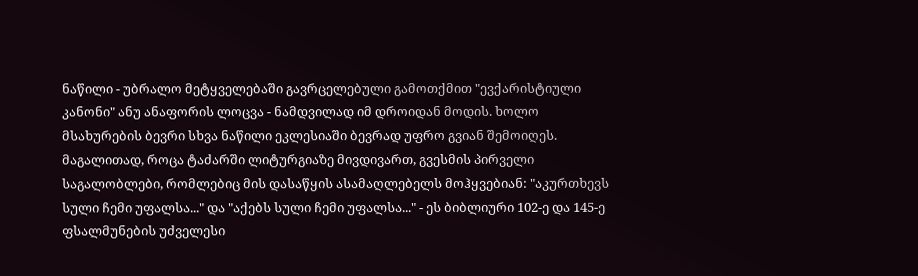ნაწილი - უბრალო მეტყველებაში გავრცელებული გამოთქმით "ევქარისტიული კანონი" ანუ ანაფორის ლოცვა - ნამდვილად იმ დროიდან მოდის. ხოლო მსახურების ბევრი სხვა ნაწილი ეკლესიაში ბევრად უფრო გვიან შემოიღეს. მაგალითად, როცა ტაძარში ლიტურგიაზე მივდივართ, გვესმის პირველი საგალობლები, რომლებიც მის დასაწყის ასამაღლებელს მოჰყვებიან: "აკურთხევს სული ჩემი უფალსა..." და "აქებს სული ჩემი უფალსა..." - ეს ბიბლიური 102-ე და 145-ე ფსალმუნების უძველესი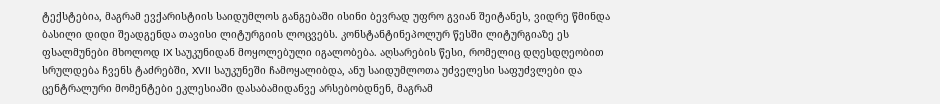ტექსტებია, მაგრამ ევქარისტიის საიდუმლოს განგებაში ისინი ბევრად უფრო გვიან შეიტანეს, ვიდრე წმინდა ბასილი დიდი შეადგენდა თავისი ლიტურგიის ლოცვებს. კონსტანტინეპოლურ წესში ლიტურგიაზე ეს ფსალმუნები მხოლოდ IX საუკუნიდან მოყოლებული იგალობება. აღსარების წესი, რომელიც დღესდღეობით სრულდება ჩვენს ტაძრებში, XVII საუკუნეში ჩამოყალიბდა, ანუ საიდუმლოთა უძველესი საფუძვლები და ცენტრალური მომენტები ეკლესიაში დასაბამიდანვე არსებობდნენ, მაგრამ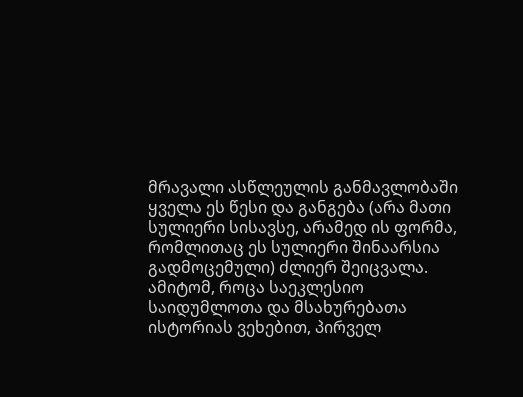მრავალი ასწლეულის განმავლობაში ყველა ეს წესი და განგება (არა მათი სულიერი სისავსე, არამედ ის ფორმა, რომლითაც ეს სულიერი შინაარსია გადმოცემული) ძლიერ შეიცვალა.
ამიტომ, როცა საეკლესიო საიდუმლოთა და მსახურებათა ისტორიას ვეხებით, პირველ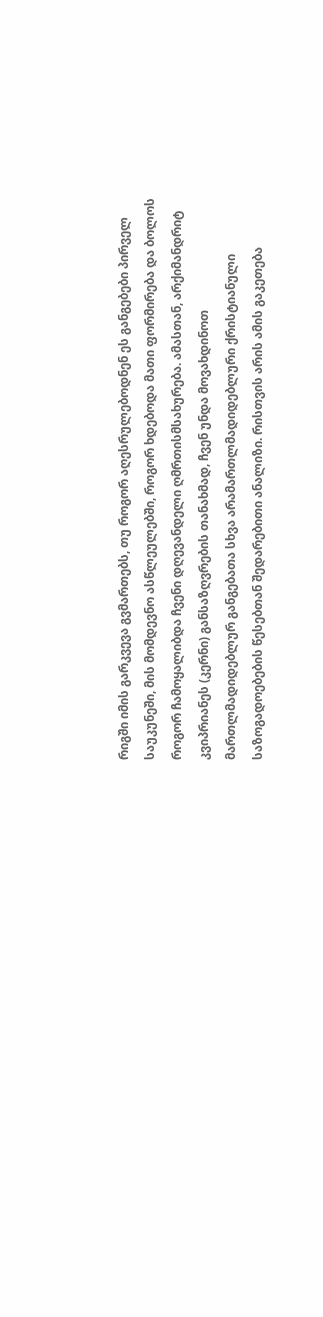რიგში იმის გარკვევა გვმართებს, თუ როგორ აღესრულებოდნენ ეს განგებები პირველ საუკუნეში, მის მომდევნო ასწლეულებში, როგორ ხდებოდა მათი ფორმირება და ბოლოს როგორ ჩამოყალიბდა ჩვენი დღევანდელი ღმრთისმსახურება. ამასთან, არქიმანდრიტ კვიპრიანეს (კერნი) განსაზღვრების თანახმად, ჩვენ უნდა მოვახდინოთ მართლმადიდებლურ განგებათა სხვა არამართლმადიდებლური ქრისტიანული საზოგადოებების წესებთან შედარებითი ანალიზი. რისთვის არის ამის გაკეთება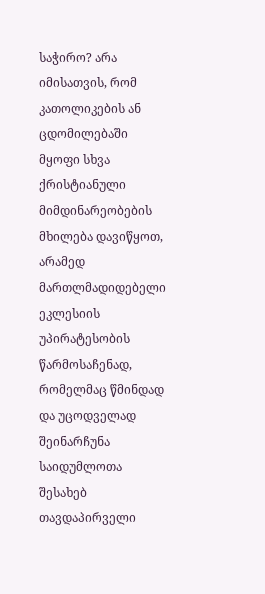საჭირო? არა იმისათვის, რომ კათოლიკების ან ცდომილებაში მყოფი სხვა ქრისტიანული მიმდინარეობების მხილება დავიწყოთ, არამედ მართლმადიდებელი ეკლესიის უპირატესობის წარმოსაჩენად, რომელმაც წმინდად და უცოდველად შეინარჩუნა საიდუმლოთა შესახებ თავდაპირველი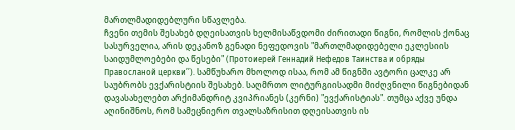მართლმადიდებლური სწავლება.
ჩვენი თემის შესახებ დღეისათვის ხელმისაწვდომი ძირითადი წიგნი, რომლის ქონაც სასურველია, არის დეკანოზ გენადი ნეფედოვის "მართლმადიდებელი ეკლესიის საიდუმლოებები და წესები" (Протоиерей Геннадий Нефедов Таинства и обряды Правосланой церкви’’). სამწუხარო მხოლოდ ისაა, რომ ამ წიგნში ავტორი ცალკე არ საუბრობს ევქარისტიის შესახებ. საღმრთო ლიტურგიისადმი მიძღვნილი წიგნებიდან დავასახელებთ არქიმანდრიტ კვიპრიანეს (კერნი) "ევქარისტიას". თუმცა აქვე უნდა აღინიშნოს, რომ სამეცნიერო თვალსაზრისით დღეისათვის ის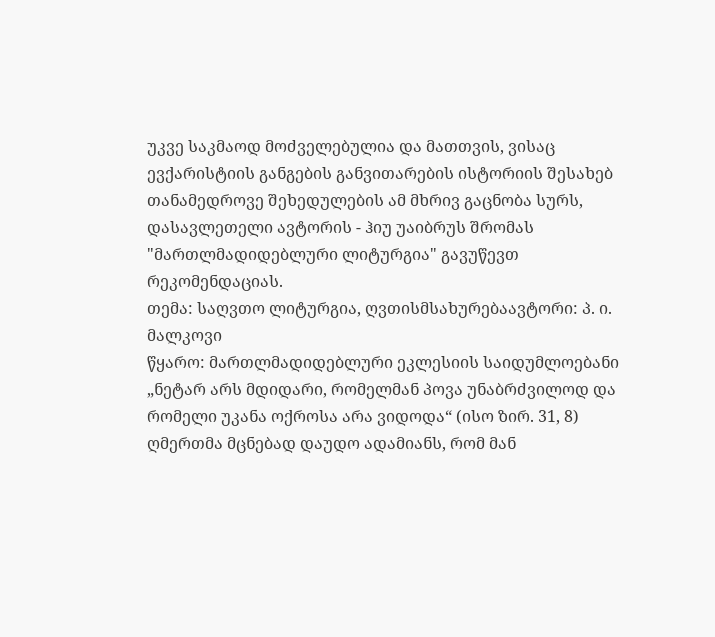უკვე საკმაოდ მოძველებულია და მათთვის, ვისაც ევქარისტიის განგების განვითარების ისტორიის შესახებ თანამედროვე შეხედულების ამ მხრივ გაცნობა სურს, დასავლეთელი ავტორის - ჰიუ უაიბრუს შრომას "მართლმადიდებლური ლიტურგია" გავუწევთ რეკომენდაციას.
თემა: საღვთო ლიტურგია, ღვთისმსახურებაავტორი: პ. ი. მალკოვი
წყარო: მართლმადიდებლური ეკლესიის საიდუმლოებანი
„ნეტარ არს მდიდარი, რომელმან პოვა უნაბრძვილოდ და რომელი უკანა ოქროსა არა ვიდოდა“ (ისო ზირ. 31, 8)
ღმერთმა მცნებად დაუდო ადამიანს, რომ მან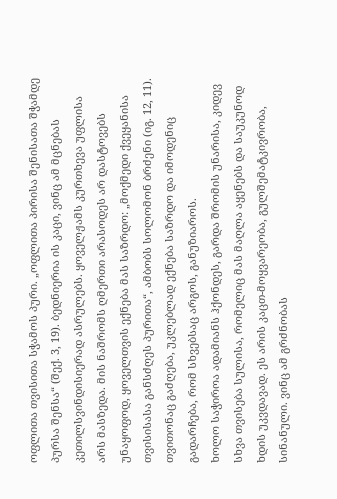ოფლითა თვისითა სჭამოს პური. „ოფლითა პირისა შენისათა შჭამდე პურსა შენსა“ (შექ. 3, 19). ბედნიერია ის კაცი, ვინც ამ მცნებას კეთილსვინდისიერად ასრულებს. ყოველჟამს კურთხევა უფლისა არს მასზედა. მის ნაშრომს ღმერთი არასოდეს არ დასტოვებს უნაყოფოდ, ყოველთვის ექნება მას საზრდო: „მოქმედი ქვეყანისა თვისისასა განსძღეს პურითა“, ამბობს სოლომონ ბრძენი (იგ. 12, 11). თვითონაც გაძღება, უკლებლად ექნება საზრდო და იმოდენიც გადარჩება, რომ სხვებსაც არგოს, განუზიაროს.
ხოლო საჭიროა ადამიანს ჰქონდეს, გარდა შრომის უნარისა, კიდევ სხვა თვისება სულისა, რომელიც მას მაღლა აყენებს და საუკუნოდ ხდის უკვდავად. ეს არის კაცთ-მოყვარეობა, გულშემატკივრობა, სინანული. ვინც ამ გრძნობას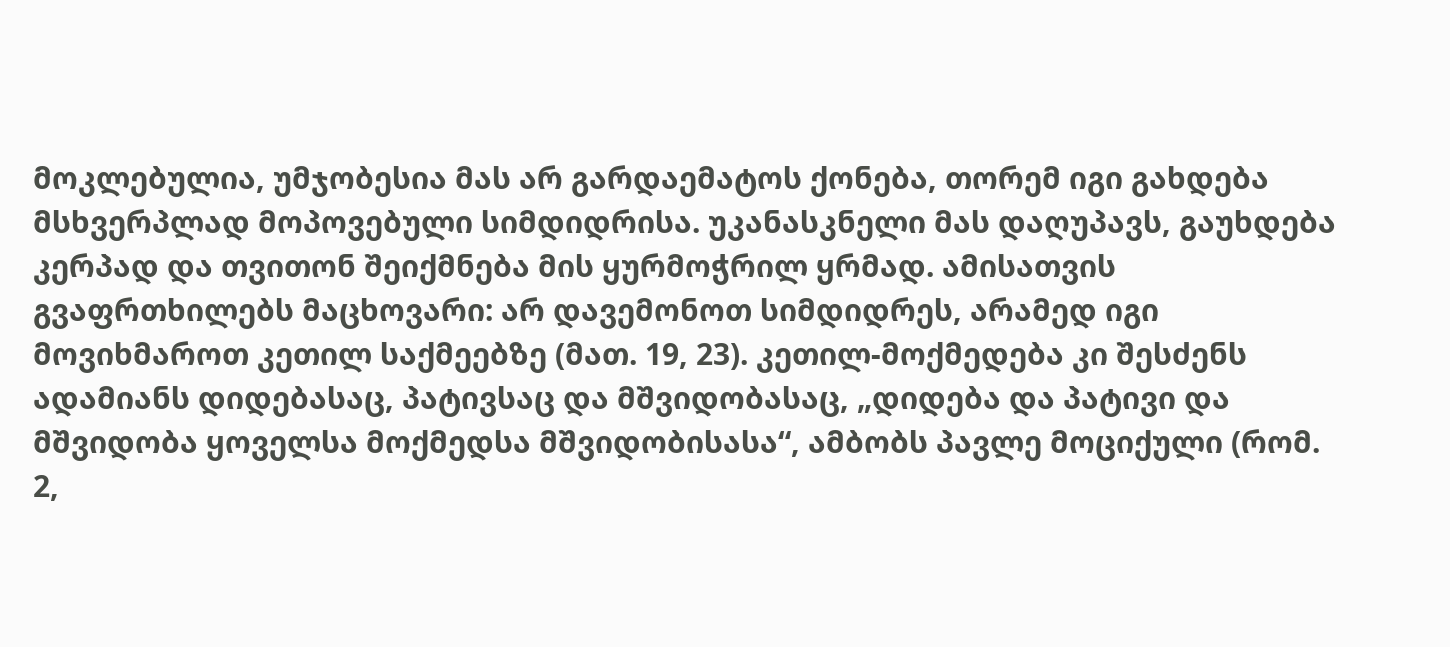მოკლებულია, უმჯობესია მას არ გარდაემატოს ქონება, თორემ იგი გახდება მსხვერპლად მოპოვებული სიმდიდრისა. უკანასკნელი მას დაღუპავს, გაუხდება კერპად და თვითონ შეიქმნება მის ყურმოჭრილ ყრმად. ამისათვის გვაფრთხილებს მაცხოვარი: არ დავემონოთ სიმდიდრეს, არამედ იგი მოვიხმაროთ კეთილ საქმეებზე (მათ. 19, 23). კეთილ-მოქმედება კი შესძენს ადამიანს დიდებასაც, პატივსაც და მშვიდობასაც, „დიდება და პატივი და მშვიდობა ყოველსა მოქმედსა მშვიდობისასა“, ამბობს პავლე მოციქული (რომ. 2,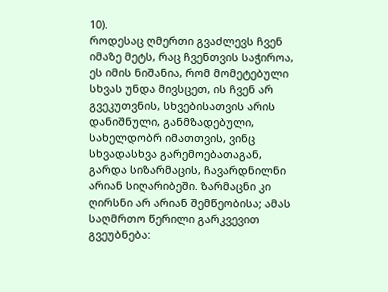10).
როდესაც ღმერთი გვაძლევს ჩვენ იმაზე მეტს, რაც ჩვენთვის საჭიროა, ეს იმის ნიშანია, რომ მომეტებული სხვას უნდა მივსცეთ, ის ჩვენ არ გვეკუთვნის, სხვებისათვის არის დანიშნული, განმზადებული, სახელდობრ იმათთვის, ვინც სხვადასხვა გარემოებათაგან, გარდა სიზარმაცის, ჩავარდნილნი არიან სიღარიბეში. ზარმაცნი კი ღირსნი არ არიან შემწეობისა; ამას საღმრთო წერილი გარკვევით გვეუბნება: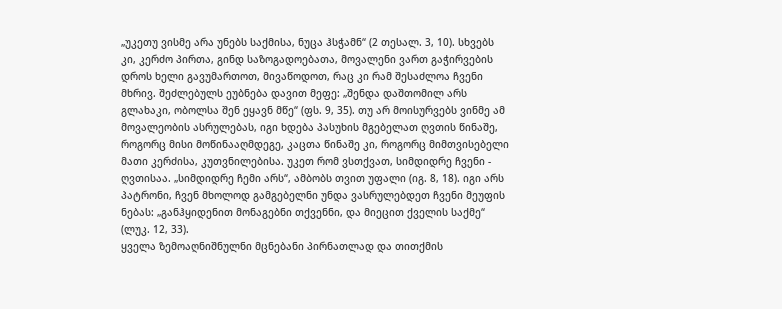„უკეთუ ვისმე არა უნებს საქმისა, ნუცა ჰსჭამნ“ (2 თესალ. 3, 10). სხვებს კი, კერძო პირთა, გინდ საზოგადოებათა, მოვალენი ვართ გაჭირვების დროს ხელი გავუმართოთ, მივაწოდოთ, რაც კი რამ შესაძლოა ჩვენი მხრივ. შეძლებულს ეუბნება დავით მეფე: „შენდა დაშთომილ არს გლახაკი, ობოლსა შენ ეყავნ მწე“ (ფს. 9, 35). თუ არ მოისურვებს ვინმე ამ მოვალეობის ასრულებას, იგი ხდება პასუხის მგებელათ ღვთის წინაშე, როგორც მისი მოწინააღმდეგე, კაცთა წინაშე კი, როგორც მიმთვისებელი მათი კერძისა, კუთვნილებისა. უკეთ რომ ვსთქვათ, სიმდიდრე ჩვენი - ღვთისაა. „სიმდიდრე ჩემი არს“, ამბობს თვით უფალი (იგ. 8, 18). იგი არს პატრონი, ჩვენ მხოლოდ გამგებელნი უნდა ვასრულებდეთ ჩვენი მეუფის ნებას: „განჰყიდენით მონაგებნი თქვენნი, და მიეცით ქველის საქმე“ (ლუკ. 12, 33).
ყველა ზემოაღნიშნულნი მცნებანი პირნათლად და თითქმის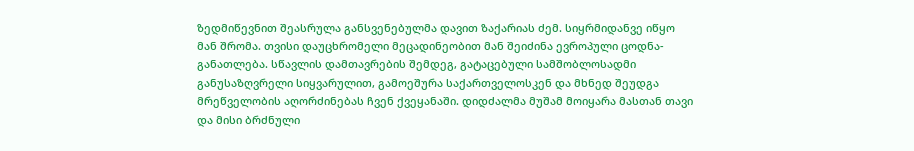ზედმიწევნით შეასრულა განსვენებულმა დავით ზაქარიას ძემ. სიყრმიდანვე იწყო მან შრომა. თვისი დაუცხრომელი მეცადინეობით მან შეიძინა ევროპული ცოდნა-განათლება. სწავლის დამთავრების შემდეგ, გატაცებული სამშობლოსადმი განუსაზღვრელი სიყვარულით, გამოეშურა საქართველოსკენ და მხნედ შეუდგა მრეწველობის აღორძინებას ჩვენ ქვეყანაში. დიდძალმა მუშამ მოიყარა მასთან თავი და მისი ბრძნული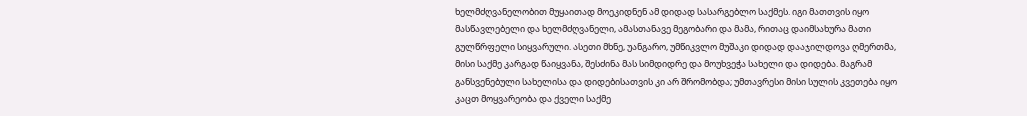ხელმძღვანელობით მუყაითად მოეკიდნენ ამ დიდად სასარგებლო საქმეს. იგი მათთვის იყო მასწავლებელი და ხელმძღვანელი, ამასთანავე მეგობარი და მამა, რითაც დაიმსახურა მათი გულწრფელი სიყვარული. ასეთი მხნე, უანგარო, უმწიკვლო მუშაკი დიდად დააჯილდოვა ღმერთმა, მისი საქმე კარგად წაიყვანა, შესძინა მას სიმდიდრე და მოუხვეჭა სახელი და დიდება. მაგრამ განსვენებული სახელისა და დიდებისათვის კი არ შრომობდა; უმთავრესი მისი სულის კვეთება იყო კაცთ მოყვარეობა და ქველი საქმე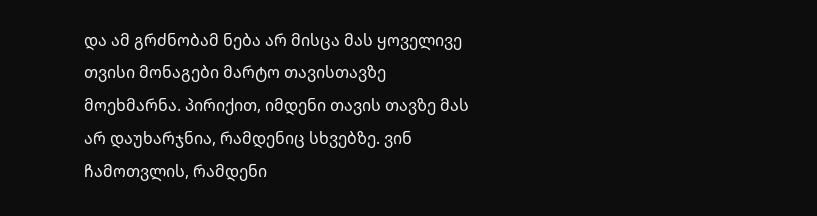და ამ გრძნობამ ნება არ მისცა მას ყოველივე თვისი მონაგები მარტო თავისთავზე მოეხმარნა. პირიქით, იმდენი თავის თავზე მას არ დაუხარჯნია, რამდენიც სხვებზე. ვინ ჩამოთვლის, რამდენი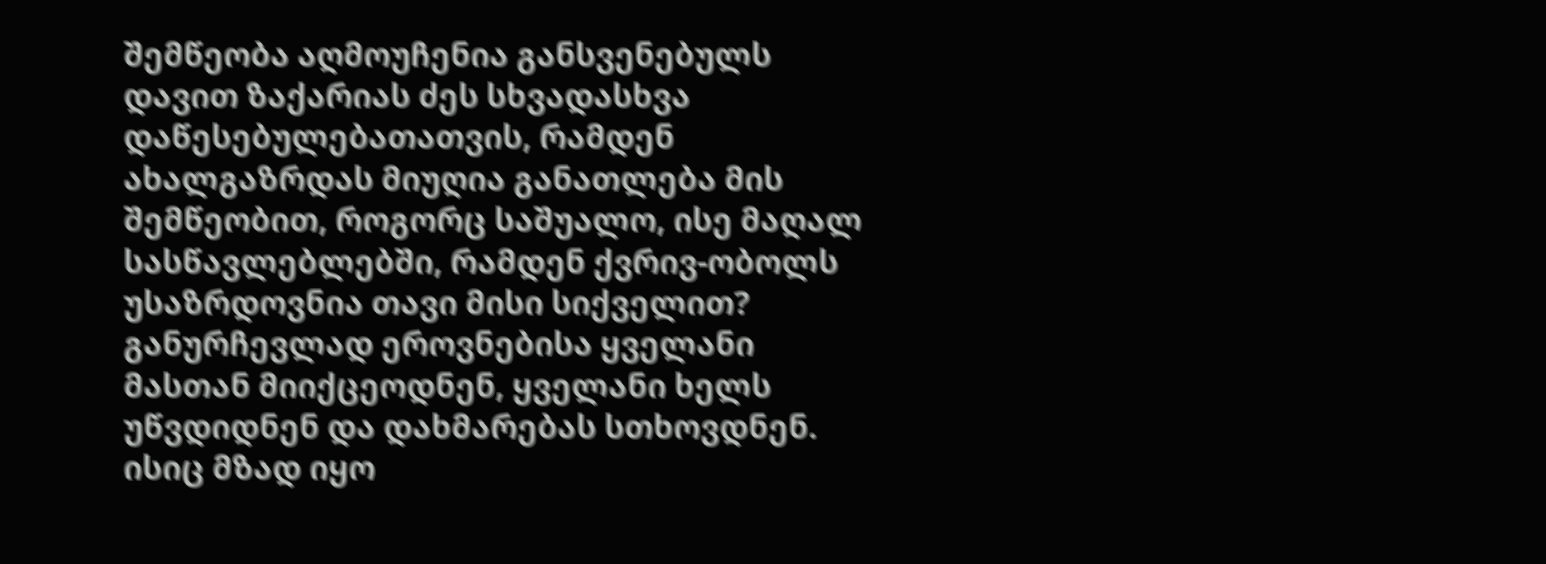შემწეობა აღმოუჩენია განსვენებულს დავით ზაქარიას ძეს სხვადასხვა დაწესებულებათათვის, რამდენ ახალგაზრდას მიუღია განათლება მის შემწეობით, როგორც საშუალო, ისე მაღალ სასწავლებლებში, რამდენ ქვრივ-ობოლს უსაზრდოვნია თავი მისი სიქველით? განურჩევლად ეროვნებისა ყველანი მასთან მიიქცეოდნენ, ყველანი ხელს უწვდიდნენ და დახმარებას სთხოვდნენ. ისიც მზად იყო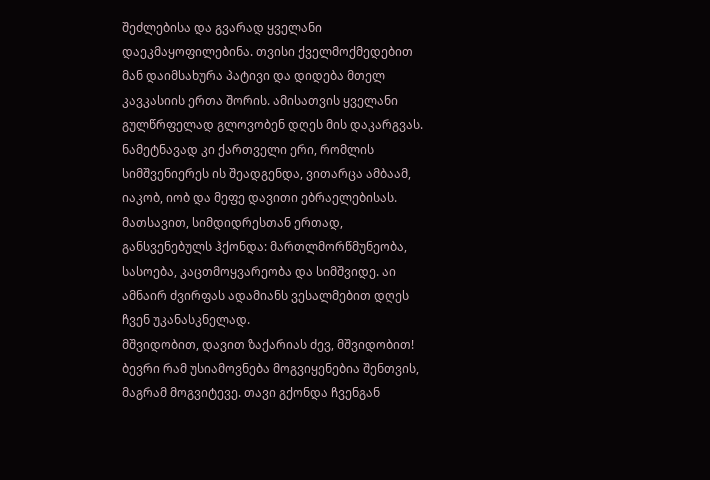შეძლებისა და გვარად ყველანი დაეკმაყოფილებინა. თვისი ქველმოქმედებით მან დაიმსახურა პატივი და დიდება მთელ კავკასიის ერთა შორის. ამისათვის ყველანი გულწრფელად გლოვობენ დღეს მის დაკარგვას. ნამეტნავად კი ქართველი ერი, რომლის სიმშვენიერეს ის შეადგენდა, ვითარცა ამბაამ, იაკობ, იობ და მეფე დავითი ებრაელებისას. მათსავით, სიმდიდრესთან ერთად, განსვენებულს ჰქონდა: მართლმორწმუნეობა, სასოება, კაცთმოყვარეობა და სიმშვიდე. აი ამნაირ ძვირფას ადამიანს ვესალმებით დღეს ჩვენ უკანასკნელად.
მშვიდობით, დავით ზაქარიას ძევ, მშვიდობით! ბევრი რამ უსიამოვნება მოგვიყენებია შენთვის, მაგრამ მოგვიტევე. თავი გქონდა ჩვენგან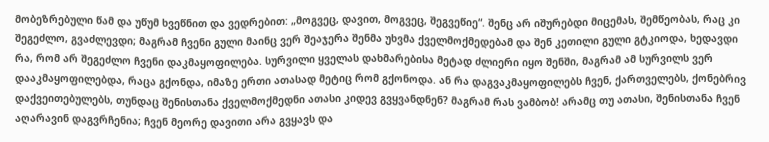მობეზრებული წამ და უწუმ ხვეწნით და ვედრებით: „მოგვეც, დავით, მოგვეც, შეგვეწიე“. შენც არ იშურებდი მიცემას, შემწეობას, რაც კი შეგეძლო, გვაძლევდი; მაგრამ ჩვენი გული მაინც ვერ შეაჯერა შენმა უხვმა ქველმოქმედებამ და შენ კეთილი გული გტკიოდა, ხედავდი რა, რომ არ შეგეძლო ჩვენი დაკმაყოფილება. სურვილი ყველას დახმარებისა მეტად ძლიერი იყო შენში, მაგრამ ამ სურვილს ვერ დააკმაყოფილებდა, რაცა გქონდა, იმაზე ერთი ათასად მეტიც რომ გქონოდა. ან რა დაგვაკმაყოფილებს ჩვენ, ქართველებს, ქონებრივ დაქვეითებულებს, თუნდაც შენისთანა ქველმოქმედნი ათასი კიდევ გვყვანდნენ? მაგრამ რას ვამბობ! არამც თუ ათასი, შენისთანა ჩვენ აღარავინ დაგვრჩენია; ჩვენ მეორე დავითი არა გვყავს და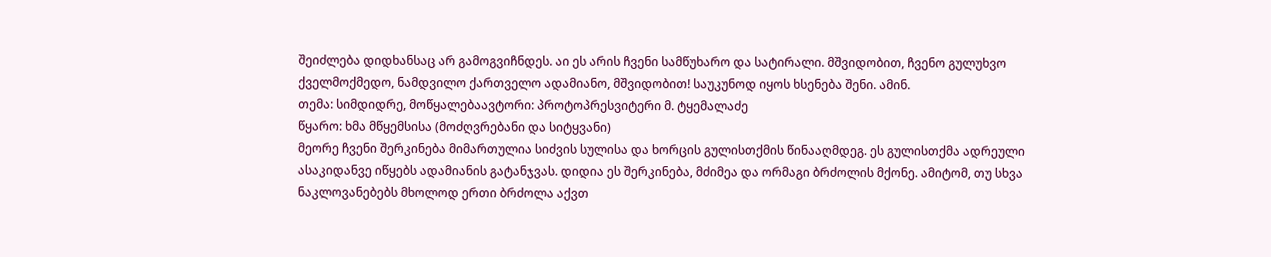შეიძლება დიდხანსაც არ გამოგვიჩნდეს. აი ეს არის ჩვენი სამწუხარო და სატირალი. მშვიდობით, ჩვენო გულუხვო ქველმოქმედო, ნამდვილო ქართველო ადამიანო, მშვიდობით! საუკუნოდ იყოს ხსენება შენი. ამინ.
თემა: სიმდიდრე, მოწყალებაავტორი: პროტოპრესვიტერი მ. ტყემალაძე
წყარო: ხმა მწყემსისა (მოძღვრებანი და სიტყვანი)
მეორე ჩვენი შერკინება მიმართულია სიძვის სულისა და ხორცის გულისთქმის წინააღმდეგ. ეს გულისთქმა ადრეული ასაკიდანვე იწყებს ადამიანის გატანჯვას. დიდია ეს შერკინება, მძიმეა და ორმაგი ბრძოლის მქონე. ამიტომ, თუ სხვა ნაკლოვანებებს მხოლოდ ერთი ბრძოლა აქვთ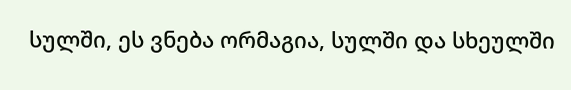სულში, ეს ვნება ორმაგია, სულში და სხეულში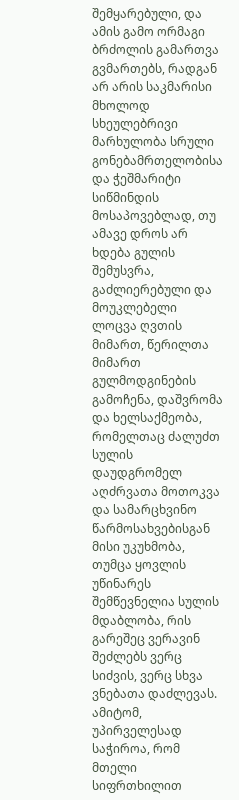შემყარებული, და ამის გამო ორმაგი ბრძოლის გამართვა გვმართებს, რადგან არ არის საკმარისი მხოლოდ სხეულებრივი მარხულობა სრული გონებამრთელობისა და ჭეშმარიტი სიწმინდის მოსაპოვებლად, თუ ამავე დროს არ ხდება გულის შემუსვრა, გაძლიერებული და მოუკლებელი ლოცვა ღვთის მიმართ, წერილთა მიმართ გულმოდგინების გამოჩენა, დაშვრომა და ხელსაქმეობა, რომელთაც ძალუძთ სულის დაუდგრომელ აღძრვათა მოთოკვა და სამარცხვინო წარმოსახვებისგან მისი უკუხმობა, თუმცა ყოვლის უწინარეს შემწევნელია სულის მდაბლობა, რის გარეშეც ვერავინ შეძლებს ვერც სიძვის, ვერც სხვა ვნებათა დაძლევას. ამიტომ, უპირველესად საჭიროა, რომ მთელი სიფრთხილით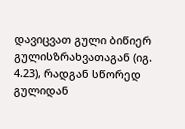დავიცვათ გული ბიწიერ გულისზრახვათაგან (იგ. 4.23), რადგან სწორედ გულიდან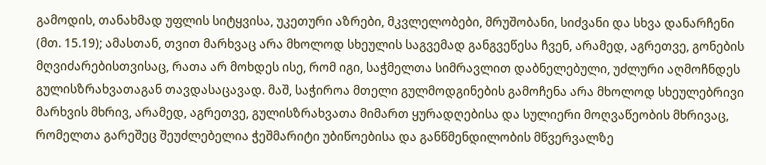გამოდის, თანახმად უფლის სიტყვისა, უკეთური აზრები, მკვლელობები, მრუშობანი, სიძვანი და სხვა დანარჩენი (მთ. 15.19); ამასთან, თვით მარხვაც არა მხოლოდ სხეულის საგვემად განგვეწესა ჩვენ, არამედ, აგრეთვე, გონების მღვიძარებისთვისაც, რათა არ მოხდეს ისე, რომ იგი, საჭმელთა სიმრავლით დაბნელებული, უძლური აღმოჩნდეს გულისზრახვათაგან თავდასაცავად. მაშ, საჭიროა მთელი გულმოდგინების გამოჩენა არა მხოლოდ სხეულებრივი მარხვის მხრივ, არამედ, აგრეთვე, გულისზრახვათა მიმართ ყურადღებისა და სულიერი მოღვაწეობის მხრივაც, რომელთა გარეშეც შეუძლებელია ჭეშმარიტი უბიწოებისა და განწმენდილობის მწვერვალზე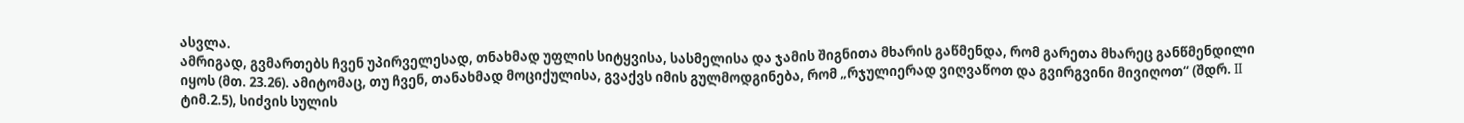ასვლა.
ამრიგად, გვმართებს ჩვენ უპირველესად, თნახმად უფლის სიტყვისა, სასმელისა და ჯამის შიგნითა მხარის გაწმენდა, რომ გარეთა მხარეც განწმენდილი იყოს (მთ. 23.26). ამიტომაც, თუ ჩვენ, თანახმად მოციქულისა, გვაქვს იმის გულმოდგინება, რომ „რჯულიერად ვიღვაწოთ და გვირგვინი მივიღოთ“ (შდრ. II ტიმ.2.5), სიძვის სულის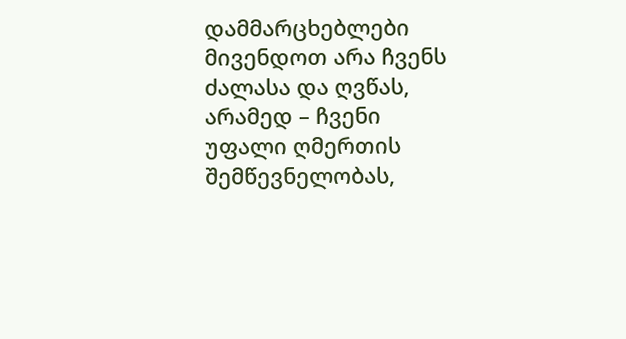დამმარცხებლები მივენდოთ არა ჩვენს ძალასა და ღვწას, არამედ – ჩვენი უფალი ღმერთის შემწევნელობას,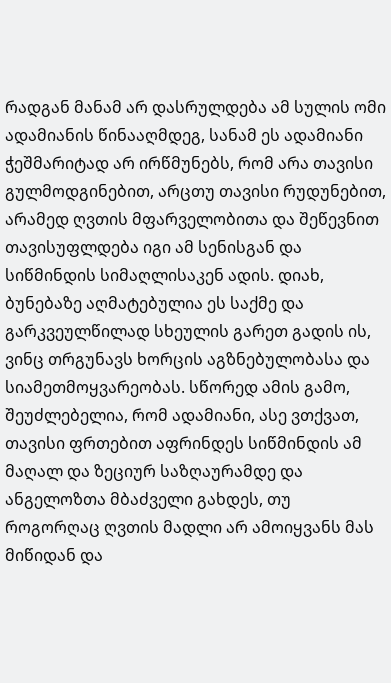რადგან მანამ არ დასრულდება ამ სულის ომი ადამიანის წინააღმდეგ, სანამ ეს ადამიანი ჭეშმარიტად არ ირწმუნებს, რომ არა თავისი გულმოდგინებით, არცთუ თავისი რუდუნებით, არამედ ღვთის მფარველობითა და შეწევნით თავისუფლდება იგი ამ სენისგან და სიწმინდის სიმაღლისაკენ ადის. დიახ, ბუნებაზე აღმატებულია ეს საქმე და გარკვეულწილად სხეულის გარეთ გადის ის, ვინც თრგუნავს ხორცის აგზნებულობასა და სიამეთმოყვარეობას. სწორედ ამის გამო, შეუძლებელია, რომ ადამიანი, ასე ვთქვათ, თავისი ფრთებით აფრინდეს სიწმინდის ამ მაღალ და ზეციურ საზღაურამდე და ანგელოზთა მბაძველი გახდეს, თუ როგორღაც ღვთის მადლი არ ამოიყვანს მას მიწიდან და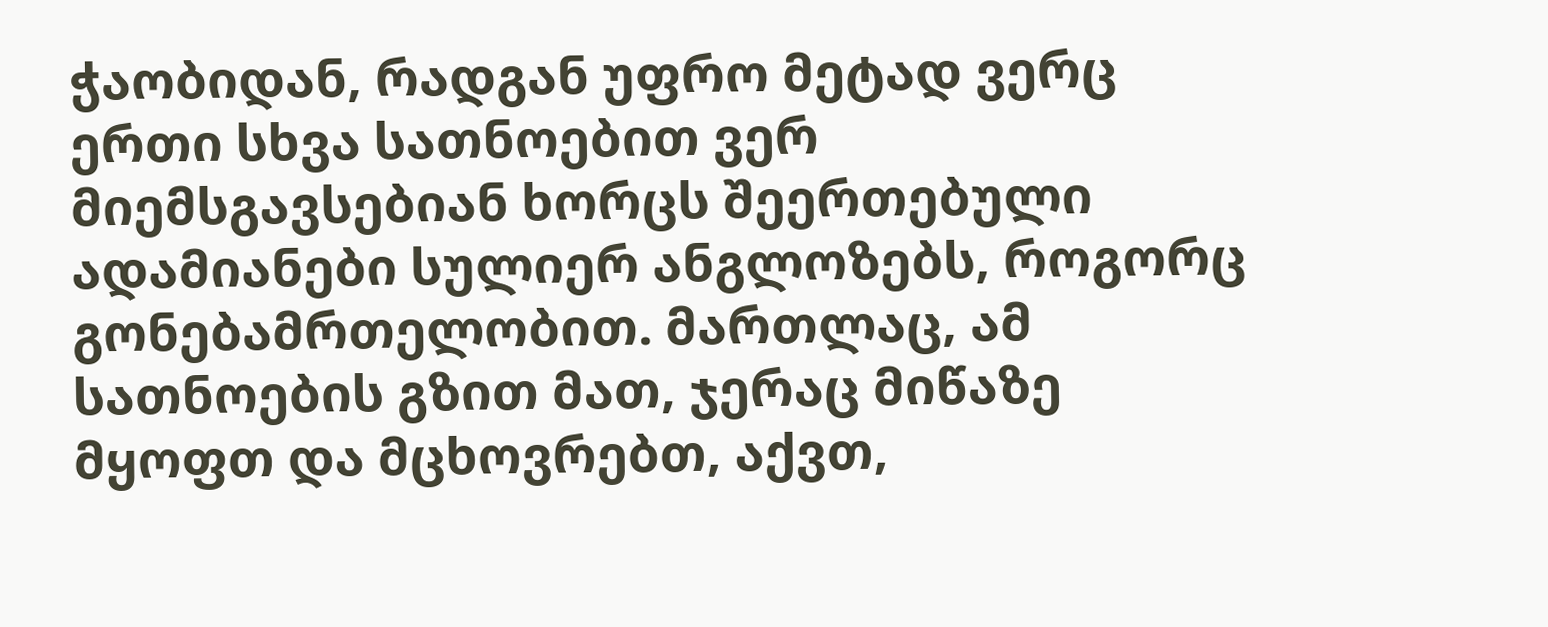ჭაობიდან, რადგან უფრო მეტად ვერც ერთი სხვა სათნოებით ვერ მიემსგავსებიან ხორცს შეერთებული ადამიანები სულიერ ანგლოზებს, როგორც გონებამრთელობით. მართლაც, ამ სათნოების გზით მათ, ჯერაც მიწაზე მყოფთ და მცხოვრებთ, აქვთ,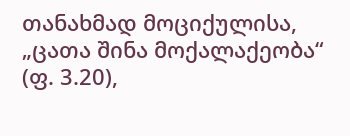თანახმად მოციქულისა, „ცათა შინა მოქალაქეობა“ (ფ. 3.20),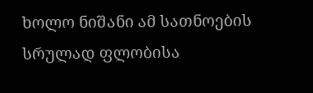ხოლო ნიშანი ამ სათნოების სრულად ფლობისა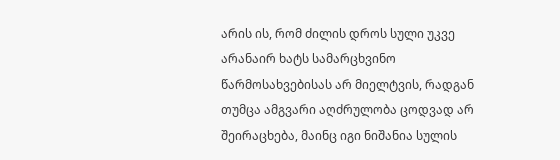არის ის, რომ ძილის დროს სული უკვე არანაირ ხატს სამარცხვინო წარმოსახვებისას არ მიელტვის, რადგან თუმცა ამგვარი აღძრულობა ცოდვად არ შეირაცხება, მაინც იგი ნიშანია სულის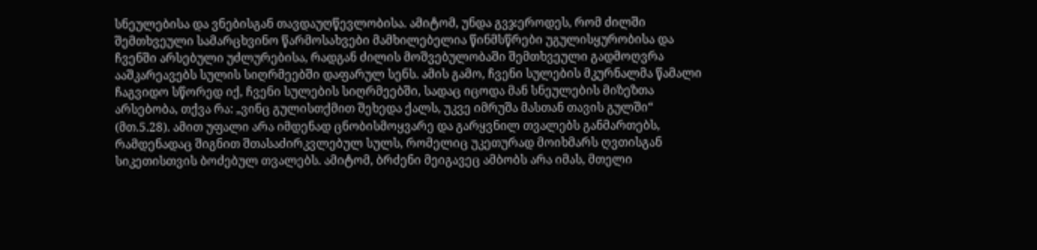სნეულებისა და ვნებისგან თავდაუღწევლობისა. ამიტომ, უნდა გვჯეროდეს, რომ ძილში შემთხვეული სამარცხვინო წარმოსახვები მამხილებელია წინმსწრები უგულისყურობისა და ჩვენში არსებული უძლურებისა, რადგან ძილის მოშვებულობაში შემთხვეული გადმოღვრა ააშკარეავებს სულის სიღრმეებში დაფარულ სენს. ამის გამო, ჩვენი სულების მკურნალმა წამალი ჩაგვიდო სწორედ იქ, ჩვენი სულების სიღრმეებში, სადაც იცოდა მან სნეულების მიზეზთა არსებობა, თქვა რა: „ვინც გულისთქმით შეხედა ქალს, უკვე იმრუშა მასთან თავის გულში“ (მთ.5.28). ამით უფალი არა იმდენად ცნობისმოყვარე და გარყვნილ თვალებს განმართებს, რამდენადაც შიგნით შთასაძირკვლებულ სულს, რომელიც უკეთურად მოიხმარს ღვთისგან სიკეთისთვის ბოძებულ თვალებს. ამიტომ, ბრძენი მეიგავეც ამბობს არა იმას, მთელი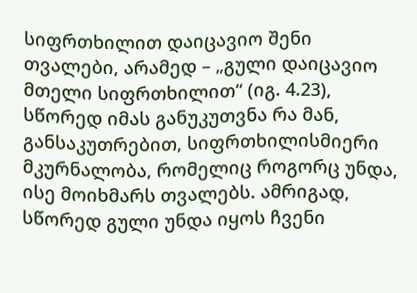სიფრთხილით დაიცავიო შენი თვალები, არამედ – „გული დაიცავიო მთელი სიფრთხილით“ (იგ. 4.23), სწორედ იმას განუკუთვნა რა მან, განსაკუთრებით, სიფრთხილისმიერი მკურნალობა, რომელიც როგორც უნდა, ისე მოიხმარს თვალებს. ამრიგად, სწორედ გული უნდა იყოს ჩვენი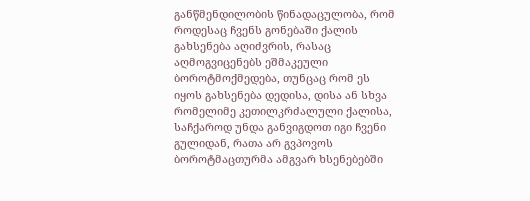განწმენდილობის წინადაცულობა, რომ როდესაც ჩვენს გონებაში ქალის გახსენება აღიძვრის, რასაც აღმოგვიცენებს ეშმაკეული ბოროტმოქმედება, თუნცაც რომ ეს იყოს გახსენება დედისა, დისა ან სხვა რომელიმე კეთილკრძალული ქალისა, საჩქაროდ უნდა განვიგდოთ იგი ჩვენი გულიდან, რათა არ გვპოვოს ბოროტმაცთურმა ამგვარ ხსენებებში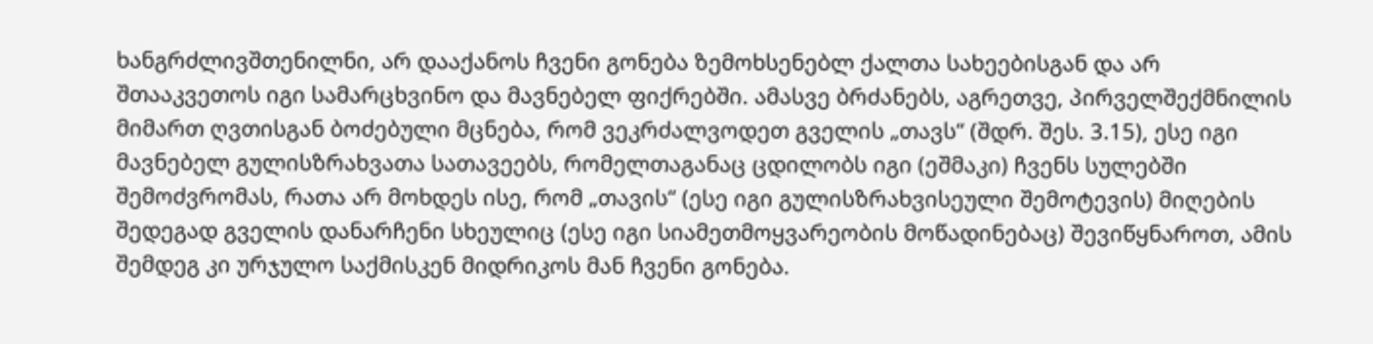ხანგრძლივშთენილნი, არ დააქანოს ჩვენი გონება ზემოხსენებლ ქალთა სახეებისგან და არ შთააკვეთოს იგი სამარცხვინო და მავნებელ ფიქრებში. ამასვე ბრძანებს, აგრეთვე, პირველშექმნილის მიმართ ღვთისგან ბოძებული მცნება, რომ ვეკრძალვოდეთ გველის „თავს“ (შდრ. შეს. 3.15), ესე იგი მავნებელ გულისზრახვათა სათავეებს, რომელთაგანაც ცდილობს იგი (ეშმაკი) ჩვენს სულებში შემოძვრომას, რათა არ მოხდეს ისე, რომ „თავის“ (ესე იგი გულისზრახვისეული შემოტევის) მიღების შედეგად გველის დანარჩენი სხეულიც (ესე იგი სიამეთმოყვარეობის მოწადინებაც) შევიწყნაროთ, ამის შემდეგ კი ურჯულო საქმისკენ მიდრიკოს მან ჩვენი გონება.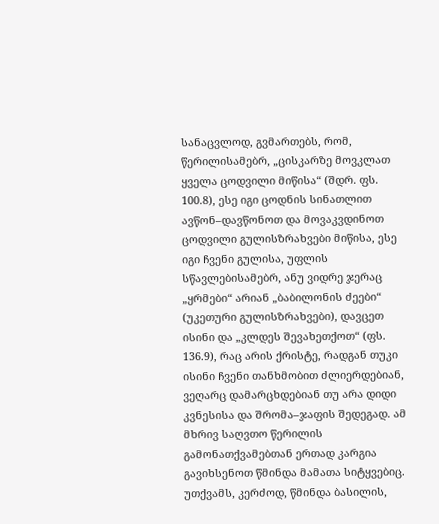სანაცვლოდ, გვმართებს, რომ, წერილისამებრ, „ცისკარზე მოვკლათ ყველა ცოდვილი მიწისა“ (შდრ. ფს. 100.8), ესე იგი ცოდნის სინათლით ავწონ–დავწონოთ და მოვაკვდინოთ ცოდვილი გულისზრახვები მიწისა, ესე იგი ჩვენი გულისა, უფლის სწავლებისამებრ, ანუ ვიდრე ჯერაც „ყრმები“ არიან „ბაბილონის ძეები“ (უკეთური გულისზრახვები), დავცეთ ისინი და „კლდეს შევახეთქოთ“ (ფს. 136.9), რაც არის ქრისტე, რადგან თუკი ისინი ჩვენი თანხმობით ძლიერდებიან, ვეღარც დამარცხდებიან თუ არა დიდი კვნესისა და შრომა–ჯაფის შედეგად. ამ მხრივ საღვთო წერილის გამონათქვამებთან ერთად კარგია გავიხსენოთ წმინდა მამათა სიტყვებიც. უთქვამს, კერძოდ, წმინდა ბასილის,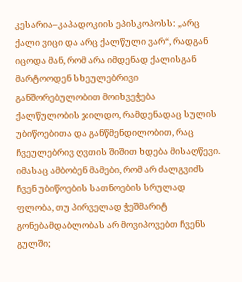კესარია–კაპადოკიის ეპისკოპოსს: „არც ქალი ვიცი და არც ქალწული ვარ“, რადგან იცოდა მან, რომ არა იმდენად ქალისგან მარტოოდენ სხეულებრივი განშორებულობით მოიხვეჭება ქალწულობის ჯილდო, რამდენადაც სულის უბიწოებითა და განწმენდილობით, რაც ჩვეულებრივ ღვთის შიშით ხდება მისაღწევი. იმასაც ამბობენ მამები, რომ არ ძალგვიძს ჩვენ უბიწოების სათნოების სრულად ფლობა, თუ პირველად ჭეშმარიტ გონებამდაბლობას არ მოვიპოვებთ ჩვენს გულში;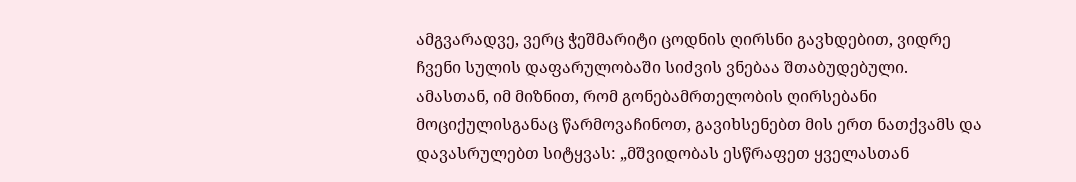ამგვარადვე, ვერც ჭეშმარიტი ცოდნის ღირსნი გავხდებით, ვიდრე ჩვენი სულის დაფარულობაში სიძვის ვნებაა შთაბუდებული. ამასთან, იმ მიზნით, რომ გონებამრთელობის ღირსებანი მოციქულისგანაც წარმოვაჩინოთ, გავიხსენებთ მის ერთ ნათქვამს და დავასრულებთ სიტყვას: „მშვიდობას ესწრაფეთ ყველასთან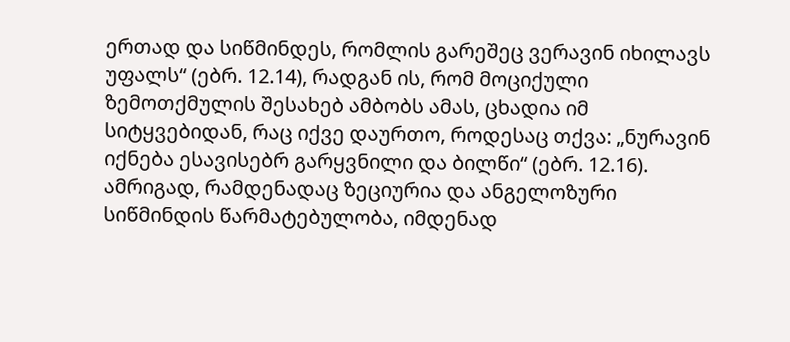ერთად და სიწმინდეს, რომლის გარეშეც ვერავინ იხილავს უფალს“ (ებრ. 12.14), რადგან ის, რომ მოციქული ზემოთქმულის შესახებ ამბობს ამას, ცხადია იმ სიტყვებიდან, რაც იქვე დაურთო, როდესაც თქვა: „ნურავინ იქნება ესავისებრ გარყვნილი და ბილწი“ (ებრ. 12.16). ამრიგად, რამდენადაც ზეციურია და ანგელოზური სიწმინდის წარმატებულობა, იმდენად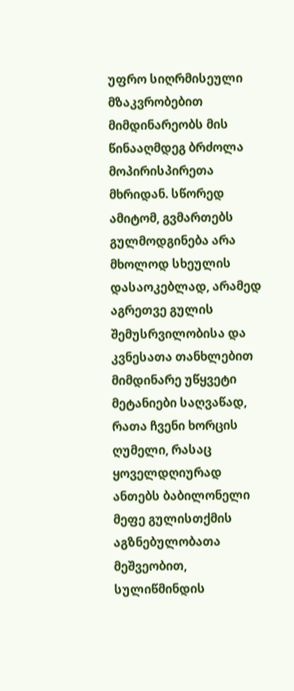უფრო სიღრმისეული მზაკვრობებით მიმდინარეობს მის წინააღმდეგ ბრძოლა მოპირისპირეთა მხრიდან. სწორედ ამიტომ, გვმართებს გულმოდგინება არა მხოლოდ სხეულის დასაოკებლად, არამედ აგრეთვე გულის შემუსრვილობისა და კვნესათა თანხლებით მიმდინარე უწყვეტი მეტანიები საღვაწად, რათა ჩვენი ხორცის ღუმელი, რასაც ყოველდღიურად ანთებს ბაბილონელი მეფე გულისთქმის აგზნებულობათა მეშვეობით, სულიწმინდის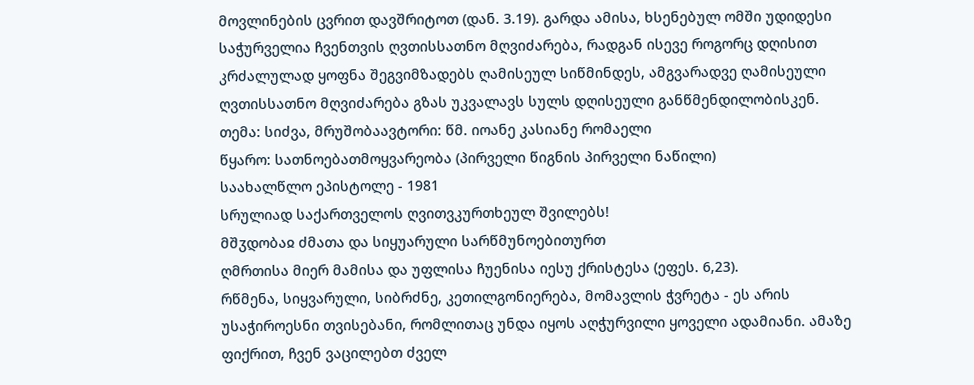მოვლინების ცვრით დავშრიტოთ (დან. 3.19). გარდა ამისა, ხსენებულ ომში უდიდესი საჭურველია ჩვენთვის ღვთისსათნო მღვიძარება, რადგან ისევე როგორც დღისით კრძალულად ყოფნა შეგვიმზადებს ღამისეულ სიწმინდეს, ამგვარადვე ღამისეული ღვთისსათნო მღვიძარება გზას უკვალავს სულს დღისეული განწმენდილობისკენ.
თემა: სიძვა, მრუშობაავტორი: წმ. იოანე კასიანე რომაელი
წყარო: სათნოებათმოყვარეობა (პირველი წიგნის პირველი ნაწილი)
საახალწლო ეპისტოლე - 1981
სრულიად საქართველოს ღვითვკურთხეულ შვილებს!
მშჳდობაჲ ძმათა და სიყუარული სარწმუნოებითურთ
ღმრთისა მიერ მამისა და უფლისა ჩუენისა იესუ ქრისტესა (ეფეს. 6,23).
რწმენა, სიყვარული, სიბრძნე, კეთილგონიერება, მომავლის ჭვრეტა - ეს არის უსაჭიროესნი თვისებანი, რომლითაც უნდა იყოს აღჭურვილი ყოველი ადამიანი. ამაზე ფიქრით, ჩვენ ვაცილებთ ძველ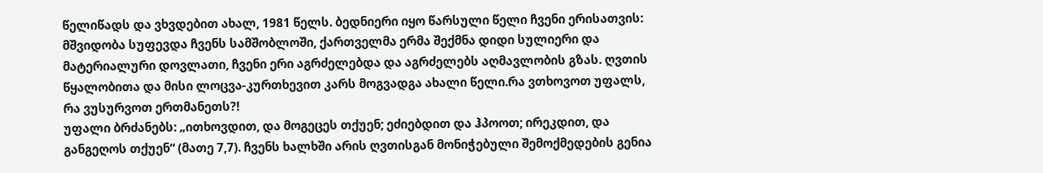წელიწადს და ვხვდებით ახალ, 1981 წელს. ბედნიერი იყო წარსული წელი ჩვენი ერისათვის: მშვიდობა სუფევდა ჩვენს სამშობლოში, ქართველმა ერმა შექმნა დიდი სულიერი და მატერიალური დოვლათი, ჩვენი ერი აგრძელებდა და აგრძელებს აღმავლობის გზას. ღვთის წყალობითა და მისი ლოცვა-კურთხევით კარს მოგვადგა ახალი წელი.რა ვთხოვოთ უფალს, რა ვუსურვოთ ერთმანეთს?!
უფალი ბრძანებს: „ითხოვდით, და მოგეცეს თქუენ; ეძიებდით და ჰპოოთ; ირეკდით, და განგეღოს თქუენ“ (მათე 7,7). ჩვენს ხალხში არის ღვთისგან მონიჭებული შემოქმედების გენია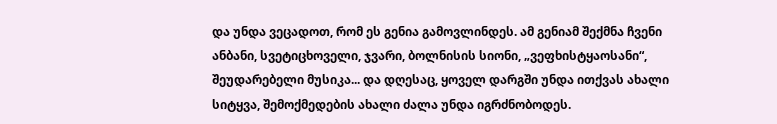და უნდა ვეცადოთ, რომ ეს გენია გამოვლინდეს. ამ გენიამ შექმნა ჩვენი ანბანი, სვეტიცხოველი, ჯვარი, ბოლნისის სიონი, „ვეფხისტყაოსანი“, შეუდარებელი მუსიკა... და დღესაც, ყოველ დარგში უნდა ითქვას ახალი სიტყვა, შემოქმედების ახალი ძალა უნდა იგრძნობოდეს.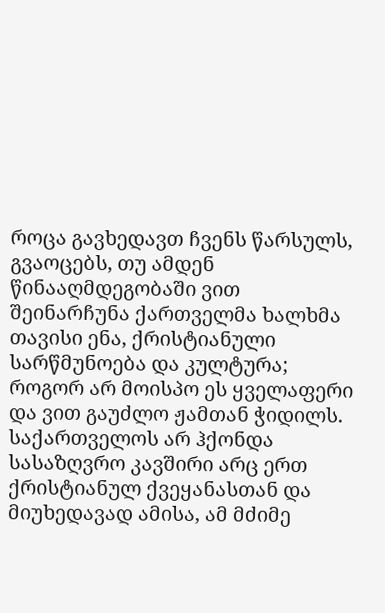როცა გავხედავთ ჩვენს წარსულს, გვაოცებს, თუ ამდენ წინააღმდეგობაში ვით შეინარჩუნა ქართველმა ხალხმა თავისი ენა, ქრისტიანული სარწმუნოება და კულტურა; როგორ არ მოისპო ეს ყველაფერი და ვით გაუძლო ჟამთან ჭიდილს. საქართველოს არ ჰქონდა სასაზღვრო კავშირი არც ერთ ქრისტიანულ ქვეყანასთან და მიუხედავად ამისა, ამ მძიმე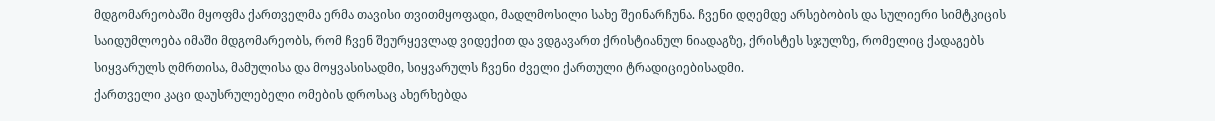მდგომარეობაში მყოფმა ქართველმა ერმა თავისი თვითმყოფადი, მადლმოსილი სახე შეინარჩუნა. ჩვენი დღემდე არსებობის და სულიერი სიმტკიცის საიდუმლოება იმაში მდგომარეობს, რომ ჩვენ შეურყევლად ვიდექით და ვდგავართ ქრისტიანულ ნიადაგზე, ქრისტეს სჯულზე, რომელიც ქადაგებს სიყვარულს ღმრთისა, მამულისა და მოყვასისადმი, სიყვარულს ჩვენი ძველი ქართული ტრადიციებისადმი.
ქართველი კაცი დაუსრულებელი ომების დროსაც ახერხებდა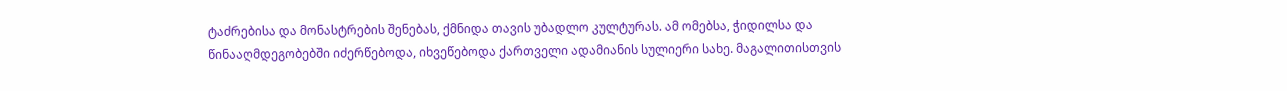ტაძრებისა და მონასტრების შენებას, ქმნიდა თავის უბადლო კულტურას. ამ ომებსა, ჭიდილსა და წინააღმდეგობებში იძერწებოდა, იხვეწებოდა ქართველი ადამიანის სულიერი სახე. მაგალითისთვის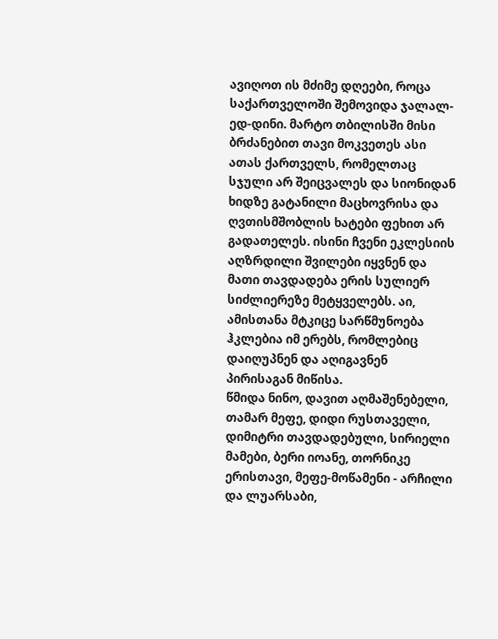ავიღოთ ის მძიმე დღეები, როცა საქართველოში შემოვიდა ჯალალ-ედ-დინი. მარტო თბილისში მისი ბრძანებით თავი მოკვეთეს ასი ათას ქართველს, რომელთაც სჯული არ შეიცვალეს და სიონიდან ხიდზე გატანილი მაცხოვრისა და ღვთისმშობლის ხატები ფეხით არ გადათელეს. ისინი ჩვენი ეკლესიის აღზრდილი შვილები იყვნენ და მათი თავდადება ერის სულიერ სიძლიერეზე მეტყველებს. აი, ამისთანა მტკიცე სარწმუნოება ჰკლებია იმ ერებს, რომლებიც დაიღუპნენ და აღიგავნენ პირისაგან მიწისა.
წმიდა ნინო, დავით აღმაშენებელი, თამარ მეფე, დიდი რუსთაველი, დიმიტრი თავდადებული, სირიელი მამები, ბერი იოანე, თორნიკე ერისთავი, მეფე-მოწამენი - არჩილი და ლუარსაბი,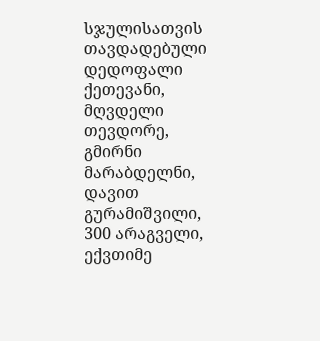სჯულისათვის თავდადებული დედოფალი ქეთევანი, მღვდელი თევდორე, გმირნი მარაბდელნი, დავით გურამიშვილი, 300 არაგველი, ექვთიმე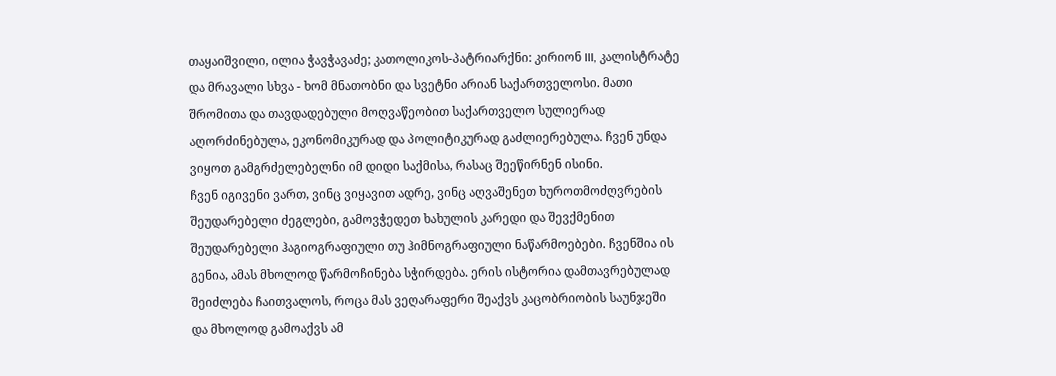თაყაიშვილი, ილია ჭავჭავაძე; კათოლიკოს-პატრიარქნი: კირიონ III, კალისტრატე და მრავალი სხვა - ხომ მნათობნი და სვეტნი არიან საქართველოსი. მათი შრომითა და თავდადებული მოღვაწეობით საქართველო სულიერად აღორძინებულა, ეკონომიკურად და პოლიტიკურად გაძლიერებულა. ჩვენ უნდა ვიყოთ გამგრძელებელნი იმ დიდი საქმისა, რასაც შეეწირნენ ისინი.
ჩვენ იგივენი ვართ, ვინც ვიყავით ადრე, ვინც აღვაშენეთ ხუროთმოძღვრების შეუდარებელი ძეგლები, გამოვჭედეთ ხახულის კარედი და შევქმენით შეუდარებელი ჰაგიოგრაფიული თუ ჰიმნოგრაფიული ნაწარმოებები. ჩვენშია ის გენია, ამას მხოლოდ წარმოჩინება სჭირდება. ერის ისტორია დამთავრებულად შეიძლება ჩაითვალოს, როცა მას ვეღარაფერი შეაქვს კაცობრიობის საუნჯეში და მხოლოდ გამოაქვს ამ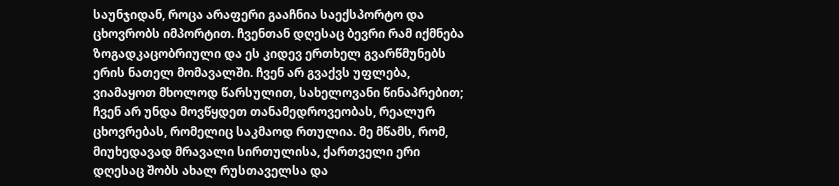საუნჯიდან, როცა არაფერი გააჩნია საექსპორტო და ცხოვრობს იმპორტით. ჩვენთან დღესაც ბევრი რამ იქმნება ზოგადკაცობრიული და ეს კიდევ ერთხელ გვარწმუნებს ერის ნათელ მომავალში. ჩვენ არ გვაქვს უფლება, ვიამაყოთ მხოლოდ წარსულით, სახელოვანი წინაპრებით; ჩვენ არ უნდა მოვწყდეთ თანამედროვეობას, რეალურ ცხოვრებას, რომელიც საკმაოდ რთულია. მე მწამს, რომ, მიუხედავად მრავალი სირთულისა, ქართველი ერი დღესაც შობს ახალ რუსთაველსა და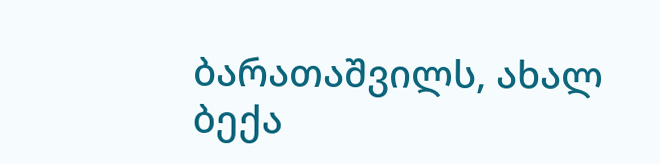ბარათაშვილს, ახალ ბექა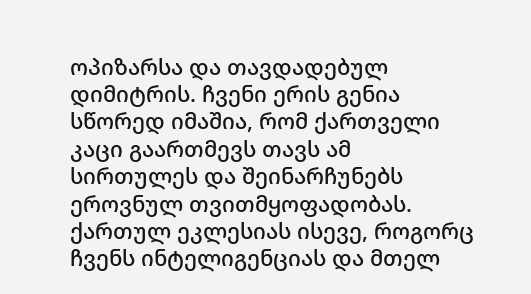ოპიზარსა და თავდადებულ დიმიტრის. ჩვენი ერის გენია სწორედ იმაშია, რომ ქართველი კაცი გაართმევს თავს ამ სირთულეს და შეინარჩუნებს ეროვნულ თვითმყოფადობას.
ქართულ ეკლესიას ისევე, როგორც ჩვენს ინტელიგენციას და მთელ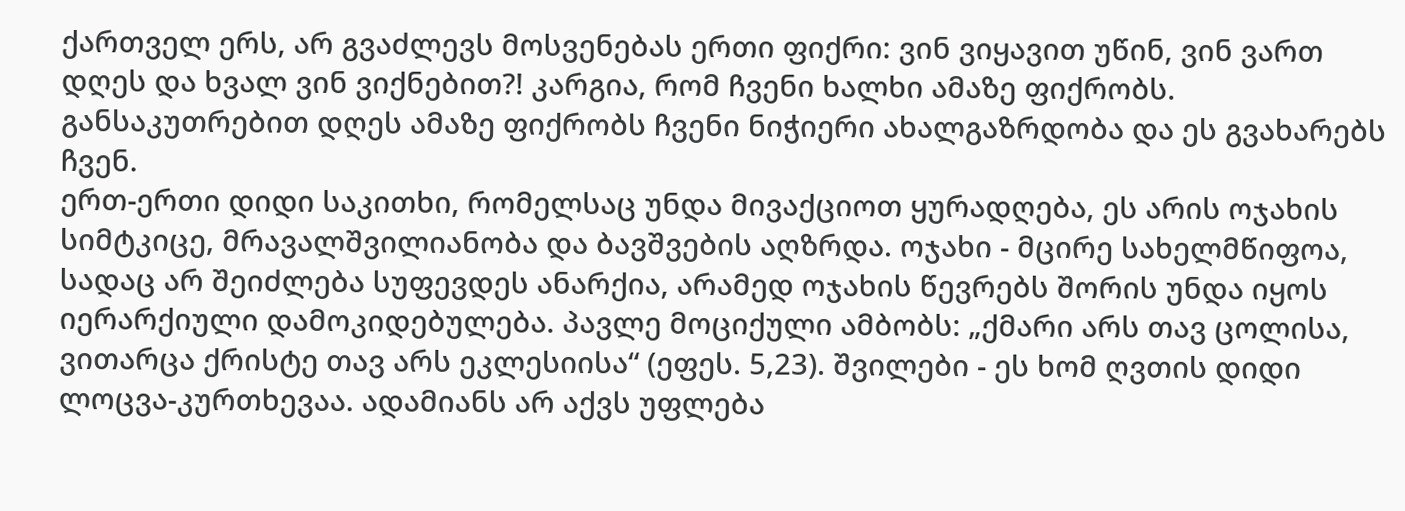ქართველ ერს, არ გვაძლევს მოსვენებას ერთი ფიქრი: ვინ ვიყავით უწინ, ვინ ვართ დღეს და ხვალ ვინ ვიქნებით?! კარგია, რომ ჩვენი ხალხი ამაზე ფიქრობს. განსაკუთრებით დღეს ამაზე ფიქრობს ჩვენი ნიჭიერი ახალგაზრდობა და ეს გვახარებს ჩვენ.
ერთ-ერთი დიდი საკითხი, რომელსაც უნდა მივაქციოთ ყურადღება, ეს არის ოჯახის სიმტკიცე, მრავალშვილიანობა და ბავშვების აღზრდა. ოჯახი - მცირე სახელმწიფოა, სადაც არ შეიძლება სუფევდეს ანარქია, არამედ ოჯახის წევრებს შორის უნდა იყოს იერარქიული დამოკიდებულება. პავლე მოციქული ამბობს: „ქმარი არს თავ ცოლისა, ვითარცა ქრისტე თავ არს ეკლესიისა“ (ეფეს. 5,23). შვილები - ეს ხომ ღვთის დიდი ლოცვა-კურთხევაა. ადამიანს არ აქვს უფლება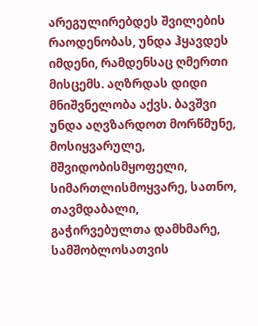არეგულირებდეს შვილების რაოდენობას, უნდა ჰყავდეს იმდენი, რამდენსაც ღმერთი მისცემს. აღზრდას დიდი მნიშვნელობა აქვს. ბავშვი უნდა აღვზარდოთ მორწმუნე, მოსიყვარულე, მშვიდობისმყოფელი, სიმართლისმოყვარე, სათნო, თავმდაბალი, გაჭირვებულთა დამხმარე, სამშობლოსათვის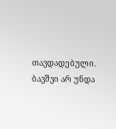თავდადებული. ბავშვი არ უნდა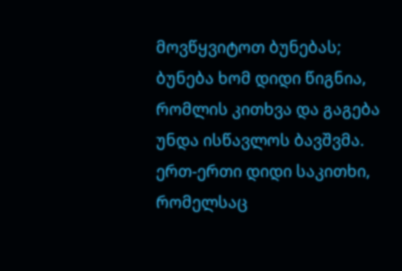მოვწყვიტოთ ბუნებას; ბუნება ხომ დიდი წიგნია, რომლის კითხვა და გაგება უნდა ისწავლოს ბავშვმა. ერთ-ერთი დიდი საკითხი, რომელსაც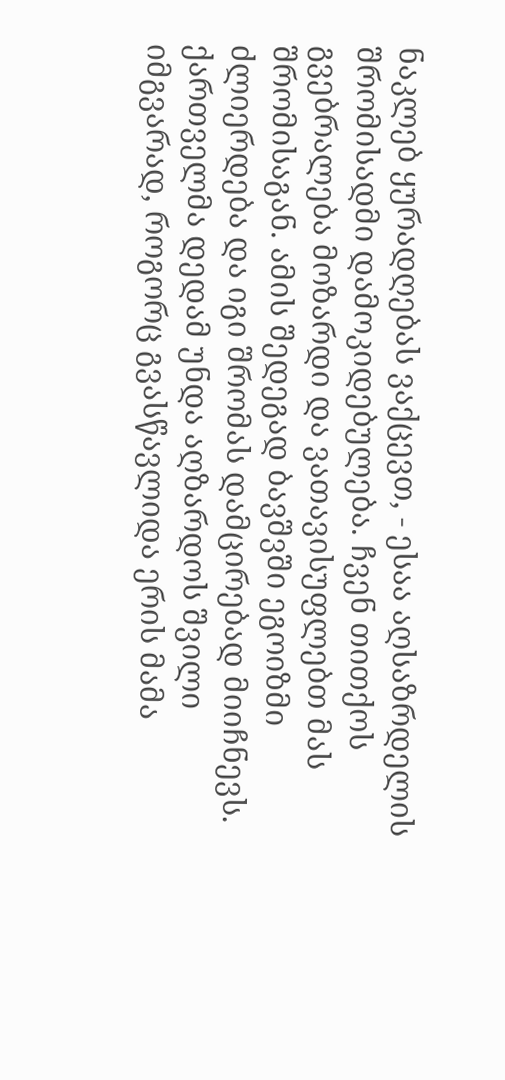ნაკლებ ყურადღებას ვაქცევთ, - ესაა აღსაზრდელის შრომისადმი დამოკიდებულება. ჩვენ თითქოს გვებრალება მოზარდი და ვათავისუფლებთ მას შრომისაგან. ამის შედეგად ბავშვში ეგოიზმი ძლიერდება და იგი შრომას დამცირებად მიიჩნევს.
ქართველმა დედამ უნდა აღზარდოს შვილი იმგვარად, როგორც გვასწავლიდა ერის მამა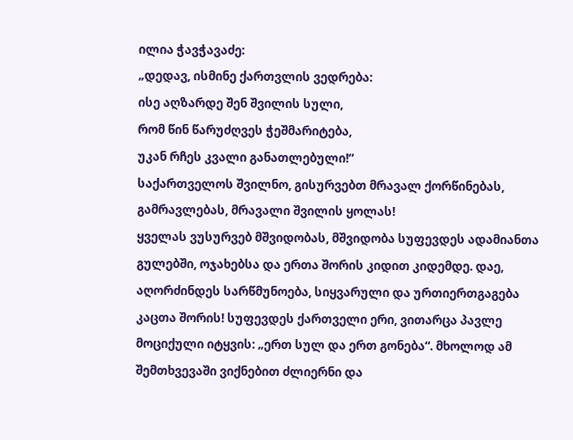ილია ჭავჭავაძე:
„დედავ, ისმინე ქართვლის ვედრება:
ისე აღზარდე შენ შვილის სული,
რომ წინ წარუძღვეს ჭეშმარიტება,
უკან რჩეს კვალი განათლებული!“
საქართველოს შვილნო, გისურვებთ მრავალ ქორწინებას, გამრავლებას, მრავალი შვილის ყოლას!
ყველას ვუსურვებ მშვიდობას, მშვიდობა სუფევდეს ადამიანთა გულებში, ოჯახებსა და ერთა შორის კიდით კიდემდე. დაე, აღორძინდეს სარწმუნოება, სიყვარული და ურთიერთგაგება კაცთა შორის! სუფევდეს ქართველი ერი, ვითარცა პავლე მოციქული იტყვის: „ერთ სულ და ერთ გონება“. მხოლოდ ამ შემთხვევაში ვიქნებით ძლიერნი და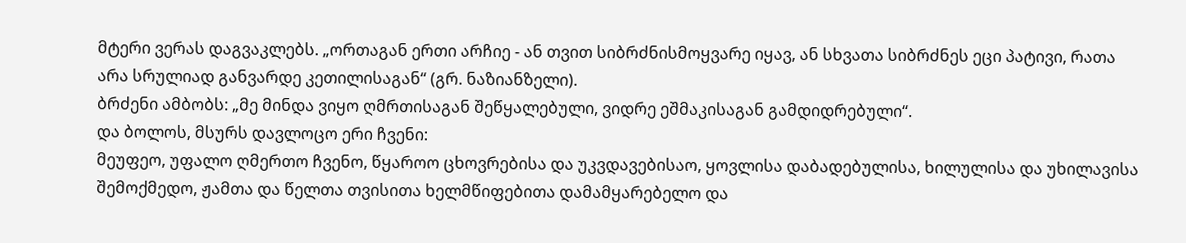მტერი ვერას დაგვაკლებს. „ორთაგან ერთი არჩიე - ან თვით სიბრძნისმოყვარე იყავ, ან სხვათა სიბრძნეს ეცი პატივი, რათა არა სრულიად განვარდე კეთილისაგან“ (გრ. ნაზიანზელი).
ბრძენი ამბობს: „მე მინდა ვიყო ღმრთისაგან შეწყალებული, ვიდრე ეშმაკისაგან გამდიდრებული“.
და ბოლოს, მსურს დავლოცო ერი ჩვენი:
მეუფეო, უფალო ღმერთო ჩვენო, წყაროო ცხოვრებისა და უკვდავებისაო, ყოვლისა დაბადებულისა, ხილულისა და უხილავისა შემოქმედო, ჟამთა და წელთა თვისითა ხელმწიფებითა დამამყარებელო და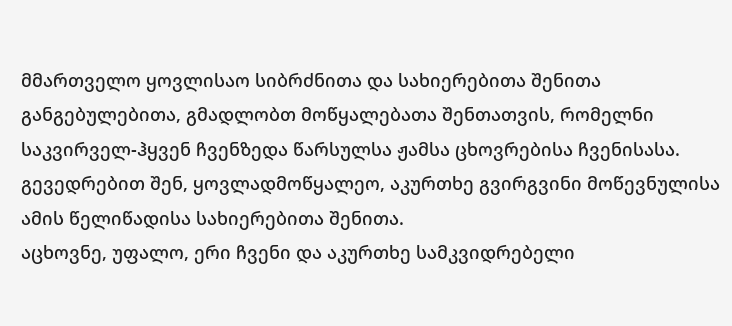მმართველო ყოვლისაო სიბრძნითა და სახიერებითა შენითა განგებულებითა, გმადლობთ მოწყალებათა შენთათვის, რომელნი საკვირველ-ჰყვენ ჩვენზედა წარსულსა ჟამსა ცხოვრებისა ჩვენისასა. გევედრებით შენ, ყოვლადმოწყალეო, აკურთხე გვირგვინი მოწევნულისა ამის წელიწადისა სახიერებითა შენითა.
აცხოვნე, უფალო, ერი ჩვენი და აკურთხე სამკვიდრებელი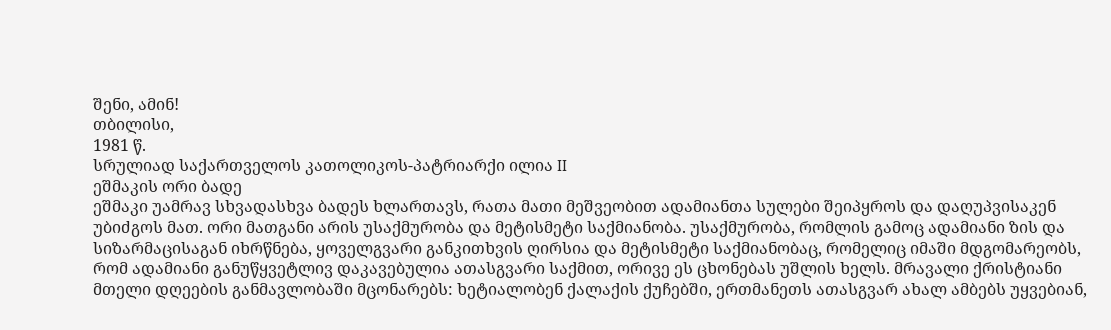შენი, ამინ!
თბილისი,
1981 წ.
სრულიად საქართველოს კათოლიკოს-პატრიარქი ილია II
ეშმაკის ორი ბადე
ეშმაკი უამრავ სხვადასხვა ბადეს ხლართავს, რათა მათი მეშვეობით ადამიანთა სულები შეიპყროს და დაღუპვისაკენ უბიძგოს მათ. ორი მათგანი არის უსაქმურობა და მეტისმეტი საქმიანობა. უსაქმურობა, რომლის გამოც ადამიანი ზის და სიზარმაცისაგან იხრწნება, ყოველგვარი განკითხვის ღირსია და მეტისმეტი საქმიანობაც, რომელიც იმაში მდგომარეობს, რომ ადამიანი განუწყვეტლივ დაკავებულია ათასგვარი საქმით, ორივე ეს ცხონებას უშლის ხელს. მრავალი ქრისტიანი მთელი დღეების განმავლობაში მცონარებს: ხეტიალობენ ქალაქის ქუჩებში, ერთმანეთს ათასგვარ ახალ ამბებს უყვებიან,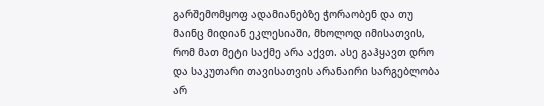გარშემომყოფ ადამიანებზე ჭორაობენ და თუ მაინც მიდიან ეკლესიაში, მხოლოდ იმისათვის, რომ მათ მეტი საქმე არა აქვთ. ასე გაჰყავთ დრო და საკუთარი თავისათვის არანაირი სარგებლობა არ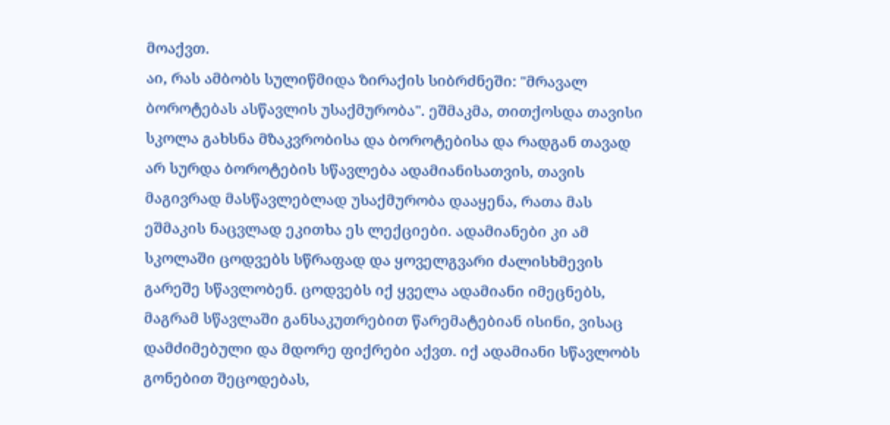მოაქვთ.
აი, რას ამბობს სულიწმიდა ზირაქის სიბრძნეში: "მრავალ ბოროტებას ასწავლის უსაქმურობა". ეშმაკმა, თითქოსდა თავისი სკოლა გახსნა მზაკვრობისა და ბოროტებისა და რადგან თავად არ სურდა ბოროტების სწავლება ადამიანისათვის, თავის მაგივრად მასწავლებლად უსაქმურობა დააყენა, რათა მას ეშმაკის ნაცვლად ეკითხა ეს ლექციები. ადამიანები კი ამ სკოლაში ცოდვებს სწრაფად და ყოველგვარი ძალისხმევის გარეშე სწავლობენ. ცოდვებს იქ ყველა ადამიანი იმეცნებს, მაგრამ სწავლაში განსაკუთრებით წარემატებიან ისინი, ვისაც დამძიმებული და მდორე ფიქრები აქვთ. იქ ადამიანი სწავლობს გონებით შეცოდებას,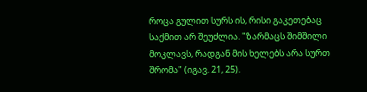როცა გულით სურს ის, რისი გაკეთებაც საქმით არ შეუძლია. "ზარმაცს შიმშილი მოკლავს, რადგან მის ხელებს არა სურთ შრომა" (იგავ. 21, 25).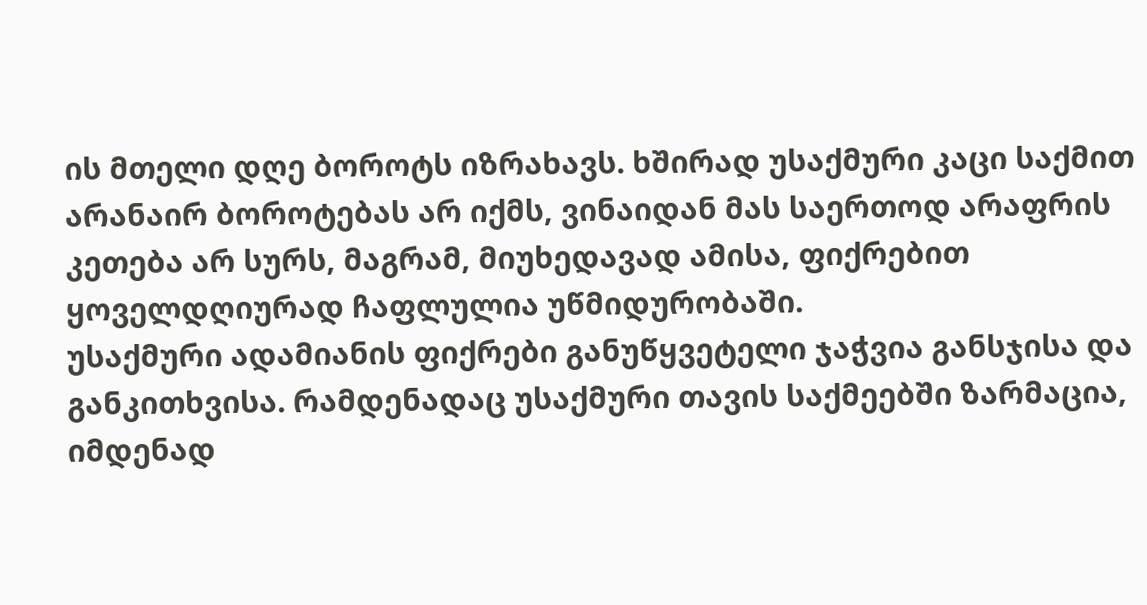ის მთელი დღე ბოროტს იზრახავს. ხშირად უსაქმური კაცი საქმით არანაირ ბოროტებას არ იქმს, ვინაიდან მას საერთოდ არაფრის კეთება არ სურს, მაგრამ, მიუხედავად ამისა, ფიქრებით ყოველდღიურად ჩაფლულია უწმიდურობაში.
უსაქმური ადამიანის ფიქრები განუწყვეტელი ჯაჭვია განსჯისა და განკითხვისა. რამდენადაც უსაქმური თავის საქმეებში ზარმაცია, იმდენად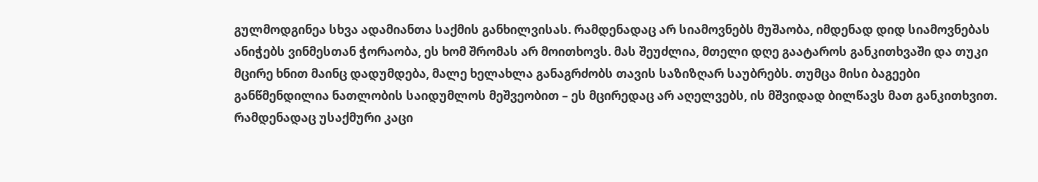გულმოდგინეა სხვა ადამიანთა საქმის განხილვისას. რამდენადაც არ სიამოვნებს მუშაობა, იმდენად დიდ სიამოვნებას ანიჭებს ვინმესთან ჭორაობა, ეს ხომ შრომას არ მოითხოვს. მას შეუძლია, მთელი დღე გაატაროს განკითხვაში და თუკი მცირე ხნით მაინც დადუმდება, მალე ხელახლა განაგრძობს თავის საზიზღარ საუბრებს. თუმცა მისი ბაგეები განწმენდილია ნათლობის საიდუმლოს მეშვეობით – ეს მცირედაც არ აღელვებს, ის მშვიდად ბილწავს მათ განკითხვით.
რამდენადაც უსაქმური კაცი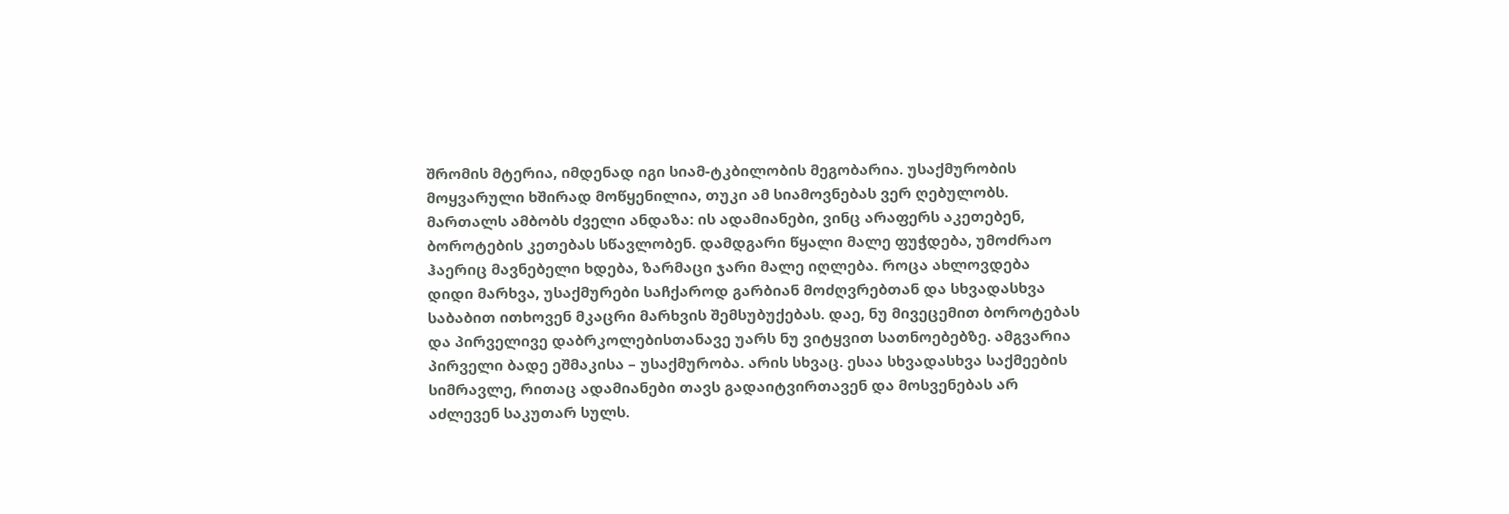შრომის მტერია, იმდენად იგი სიამ-ტკბილობის მეგობარია. უსაქმურობის მოყვარული ხშირად მოწყენილია, თუკი ამ სიამოვნებას ვერ ღებულობს. მართალს ამბობს ძველი ანდაზა: ის ადამიანები, ვინც არაფერს აკეთებენ, ბოროტების კეთებას სწავლობენ. დამდგარი წყალი მალე ფუჭდება, უმოძრაო ჰაერიც მავნებელი ხდება, ზარმაცი ჯარი მალე იღლება. როცა ახლოვდება დიდი მარხვა, უსაქმურები საჩქაროდ გარბიან მოძღვრებთან და სხვადასხვა საბაბით ითხოვენ მკაცრი მარხვის შემსუბუქებას. დაე, ნუ მივეცემით ბოროტებას და პირველივე დაბრკოლებისთანავე უარს ნუ ვიტყვით სათნოებებზე. ამგვარია პირველი ბადე ეშმაკისა – უსაქმურობა. არის სხვაც. ესაა სხვადასხვა საქმეების სიმრავლე, რითაც ადამიანები თავს გადაიტვირთავენ და მოსვენებას არ აძლევენ საკუთარ სულს.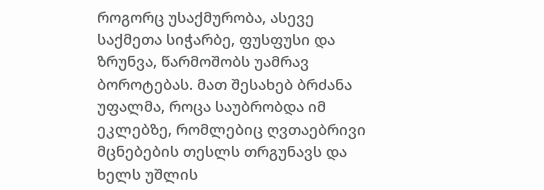როგორც უსაქმურობა, ასევე საქმეთა სიჭარბე, ფუსფუსი და ზრუნვა, წარმოშობს უამრავ ბოროტებას. მათ შესახებ ბრძანა უფალმა, როცა საუბრობდა იმ ეკლებზე, რომლებიც ღვთაებრივი მცნებების თესლს თრგუნავს და ხელს უშლის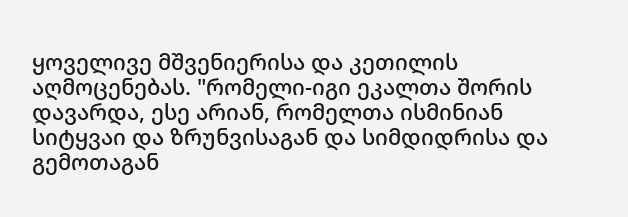ყოველივე მშვენიერისა და კეთილის აღმოცენებას. "რომელი-იგი ეკალთა შორის დავარდა, ესე არიან, რომელთა ისმინიან სიტყვაი და ზრუნვისაგან და სიმდიდრისა და გემოთაგან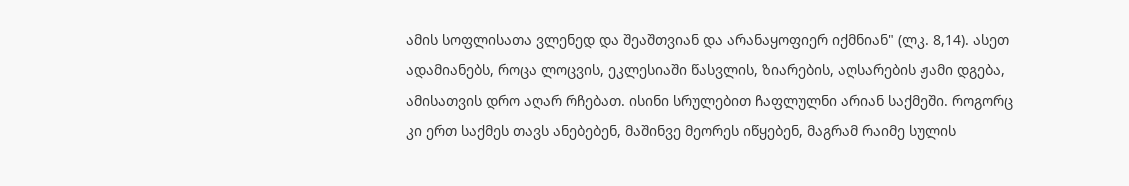ამის სოფლისათა ვლენედ და შეაშთვიან და არანაყოფიერ იქმნიან" (ლკ. 8,14). ასეთ ადამიანებს, როცა ლოცვის, ეკლესიაში წასვლის, ზიარების, აღსარების ჟამი დგება, ამისათვის დრო აღარ რჩებათ. ისინი სრულებით ჩაფლულნი არიან საქმეში. როგორც კი ერთ საქმეს თავს ანებებენ, მაშინვე მეორეს იწყებენ, მაგრამ რაიმე სულის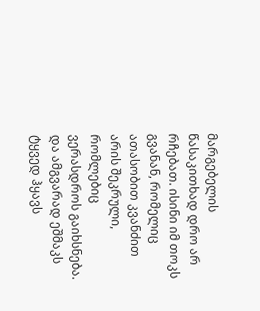მარგებელის წასაკითხად დრო არ რჩებათ. ისინი იმ თოკს გვანან, რომელიც ათასობით კვანძით არის შეკრული, რომლებიც ვერასდროს გაიხსნება. და ამგვარად ეშმაკს ტყვედ ჰყავს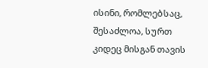ისინი, რომლებსაც, შესაძლოა, სურთ კიდეც მისგან თავის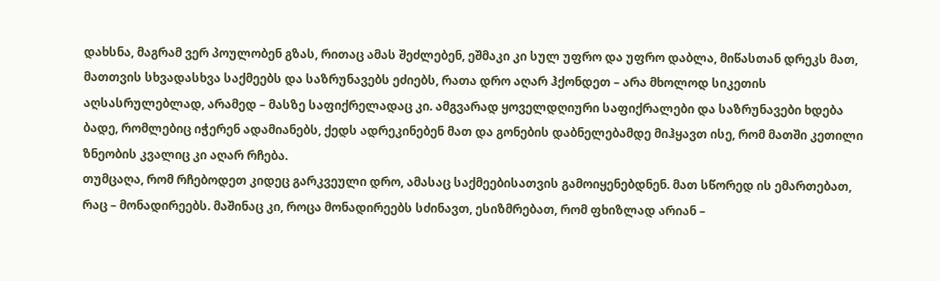დახსნა, მაგრამ ვერ პოულობენ გზას, რითაც ამას შეძლებენ, ეშმაკი კი სულ უფრო და უფრო დაბლა, მიწასთან დრეკს მათ, მათთვის სხვადასხვა საქმეებს და საზრუნავებს ეძიებს, რათა დრო აღარ ჰქონდეთ – არა მხოლოდ სიკეთის აღსასრულებლად, არამედ – მასზე საფიქრელადაც კი. ამგვარად ყოველდღიური საფიქრალები და საზრუნავები ხდება ბადე, რომლებიც იჭერენ ადამიანებს, ქედს ადრეკინებენ მათ და გონების დაბნელებამდე მიჰყავთ ისე, რომ მათში კეთილი ზნეობის კვალიც კი აღარ რჩება.
თუმცაღა, რომ რჩებოდეთ კიდეც გარკვეული დრო, ამასაც საქმეებისათვის გამოიყენებდნენ. მათ სწორედ ის ემართებათ, რაც – მონადირეებს. მაშინაც კი, როცა მონადირეებს სძინავთ, ესიზმრებათ, რომ ფხიზლად არიან –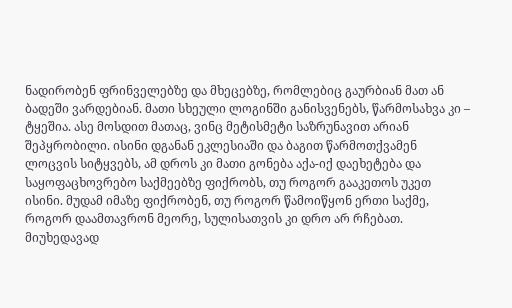ნადირობენ ფრინველებზე და მხეცებზე, რომლებიც გაურბიან მათ ან ბადეში ვარდებიან. მათი სხეული ლოგინში განისვენებს, წარმოსახვა კი – ტყეშია. ასე მოსდით მათაც, ვინც მეტისმეტი საზრუნავით არიან შეპყრობილი. ისინი დგანან ეკლესიაში და ბაგით წარმოთქვამენ ლოცვის სიტყვებს, ამ დროს კი მათი გონება აქა-იქ დაეხეტება და საყოფაცხოვრებო საქმეებზე ფიქრობს, თუ როგორ გააკეთოს უკეთ ისინი. მუდამ იმაზე ფიქრობენ, თუ როგორ წამოიწყონ ერთი საქმე, როგორ დაამთავრონ მეორე, სულისათვის კი დრო არ რჩებათ. მიუხედავად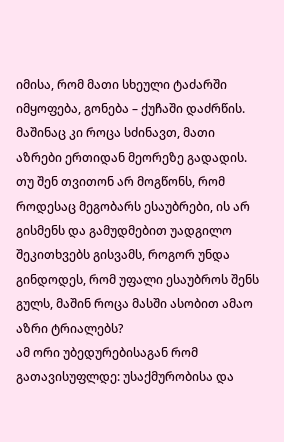იმისა, რომ მათი სხეული ტაძარში იმყოფება, გონება – ქუჩაში დაძრწის. მაშინაც კი როცა სძინავთ, მათი აზრები ერთიდან მეორეზე გადადის. თუ შენ თვითონ არ მოგწონს, რომ როდესაც მეგობარს ესაუბრები, ის არ გისმენს და გამუდმებით უადგილო შეკითხვებს გისვამს, როგორ უნდა გინდოდეს, რომ უფალი ესაუბროს შენს გულს, მაშინ როცა მასში ასობით ამაო აზრი ტრიალებს?
ამ ორი უბედურებისაგან რომ გათავისუფლდე: უსაქმურობისა და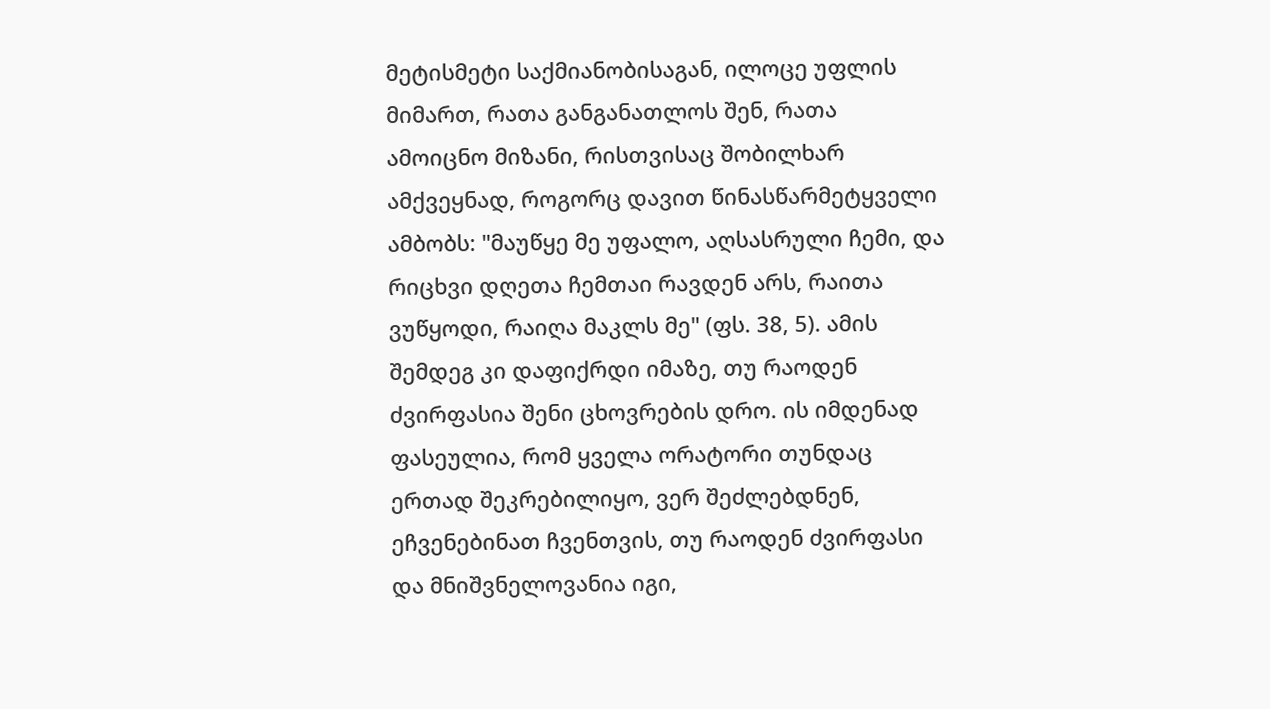მეტისმეტი საქმიანობისაგან, ილოცე უფლის მიმართ, რათა განგანათლოს შენ, რათა ამოიცნო მიზანი, რისთვისაც შობილხარ ამქვეყნად, როგორც დავით წინასწარმეტყველი ამბობს: "მაუწყე მე უფალო, აღსასრული ჩემი, და რიცხვი დღეთა ჩემთაი რავდენ არს, რაითა ვუწყოდი, რაიღა მაკლს მე" (ფს. 38, 5). ამის შემდეგ კი დაფიქრდი იმაზე, თუ რაოდენ ძვირფასია შენი ცხოვრების დრო. ის იმდენად ფასეულია, რომ ყველა ორატორი თუნდაც ერთად შეკრებილიყო, ვერ შეძლებდნენ, ეჩვენებინათ ჩვენთვის, თუ რაოდენ ძვირფასი და მნიშვნელოვანია იგი,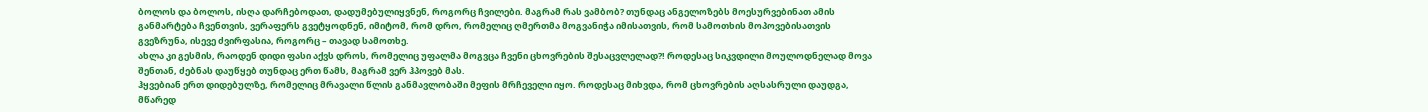ბოლოს და ბოლოს, ისღა დარჩებოდათ, დადუმებულიყვნენ, როგორც ჩვილები. მაგრამ რას ვამბობ? თუნდაც ანგელოზებს მოესურვებინათ ამის განმარტება ჩვენთვის, ვერაფერს გვეტყოდნენ, იმიტომ, რომ დრო, რომელიც ღმერთმა მოგვანიჭა იმისათვის, რომ სამოთხის მოპოვებისათვის გვეზრუნა, ისევე ძვირფასია, როგორც – თავად სამოთხე.
ახლა კი გესმის, რაოდენ დიდი ფასი აქვს დროს, რომელიც უფალმა მოგვცა ჩვენი ცხოვრების შესაცვლელად?! როდესაც სიკვდილი მოულოდნელად მოვა შენთან, ძებნას დაუწყებ თუნდაც ერთ წამს, მაგრამ ვერ ჰპოვებ მას.
ჰყვებიან ერთ დიდებულზე, რომელიც მრავალი წლის განმავლობაში მეფის მრჩეველი იყო. როდესაც მიხვდა, რომ ცხოვრების აღსასრული დაუდგა, მწარედ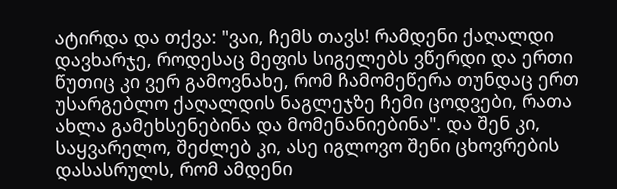ატირდა და თქვა: "ვაი, ჩემს თავს! რამდენი ქაღალდი დავხარჯე, როდესაც მეფის სიგელებს ვწერდი და ერთი წუთიც კი ვერ გამოვნახე, რომ ჩამომეწერა თუნდაც ერთ უსარგებლო ქაღალდის ნაგლეჯზე ჩემი ცოდვები, რათა ახლა გამეხსენებინა და მომენანიებინა". და შენ კი, საყვარელო, შეძლებ კი, ასე იგლოვო შენი ცხოვრების დასასრულს, რომ ამდენი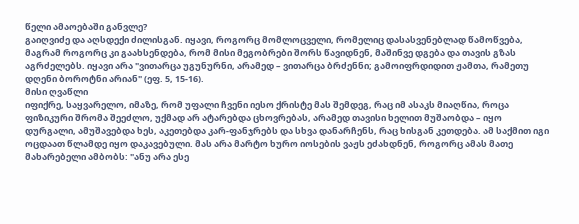წელი ამაოებაში განვლე?
გაიღვიძე და აღსდექი ძილისგან. იყავი, როგორც მომლოცველი, რომელიც დასასვენებლად წამოწვება, მაგრამ როგორც კი გაახსენდება, რომ მისი მეგობრები შორს წავიდნენ, მაშინვე დგება და თავის გზას აგრძელებს. იყავი არა "ვითარცა უგუნურნი, არამედ – ვითარცა ბრძენნი; გამოიფრდიდით ჟამთა, რამეთუ დღენი ბოროტნი არიან" (ეფ. 5, 15-16).
მისი ღვაწლი
იფიქრე, საყვარელო, იმაზე, რომ უფალი ჩვენი იესო ქრისტე მას შემდეგ, რაც იმ ასაკს მიაღწია, როცა ფიზიკური შრომა შეეძლო, უქმად არ ატარებდა ცხოვრებას, არამედ თავისი ხელით მუშაობდა – იყო დურგალი, ამუშავებდა ხეს, აკეთებდა კარ-ფანჯრებს და სხვა დანარჩენს, რაც ხისგან კეთდება. ამ საქმით იგი ოცდაათ წლამდე იყო დაკავებული. მას არა მარტო ხურო იოსების ვაჟს ეძახდნენ, როგორც ამას მათე მახარებელი ამბობს: "ანუ არა ესე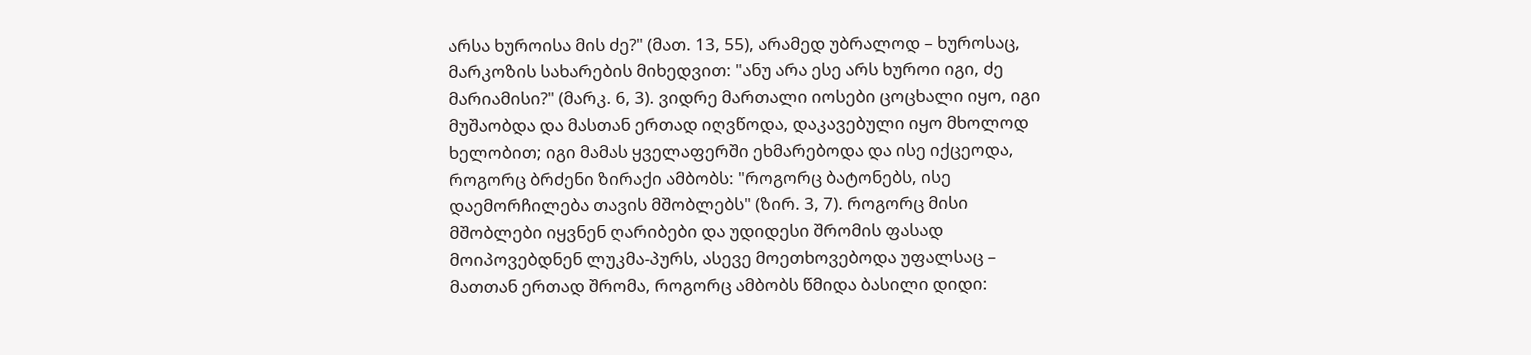არსა ხუროისა მის ძე?" (მათ. 13, 55), არამედ უბრალოდ – ხუროსაც, მარკოზის სახარების მიხედვით: "ანუ არა ესე არს ხუროი იგი, ძე მარიამისი?" (მარკ. 6, 3). ვიდრე მართალი იოსები ცოცხალი იყო, იგი მუშაობდა და მასთან ერთად იღვწოდა, დაკავებული იყო მხოლოდ ხელობით; იგი მამას ყველაფერში ეხმარებოდა და ისე იქცეოდა, როგორც ბრძენი ზირაქი ამბობს: "როგორც ბატონებს, ისე დაემორჩილება თავის მშობლებს" (ზირ. 3, 7). როგორც მისი მშობლები იყვნენ ღარიბები და უდიდესი შრომის ფასად მოიპოვებდნენ ლუკმა-პურს, ასევე მოეთხოვებოდა უფალსაც – მათთან ერთად შრომა, როგორც ამბობს წმიდა ბასილი დიდი: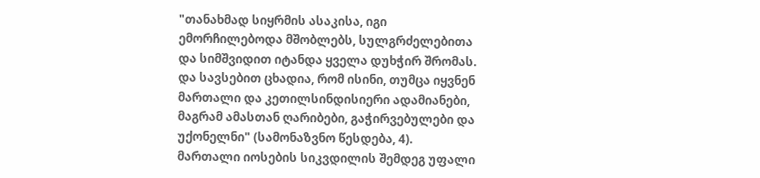"თანახმად სიყრმის ასაკისა, იგი ემორჩილებოდა მშობლებს, სულგრძელებითა და სიმშვიდით იტანდა ყველა დუხჭირ შრომას. და სავსებით ცხადია, რომ ისინი, თუმცა იყვნენ მართალი და კეთილსინდისიერი ადამიანები, მაგრამ ამასთან ღარიბები, გაჭირვებულები და უქონელნი" (სამონაზვნო წესდება, 4).
მართალი იოსების სიკვდილის შემდეგ უფალი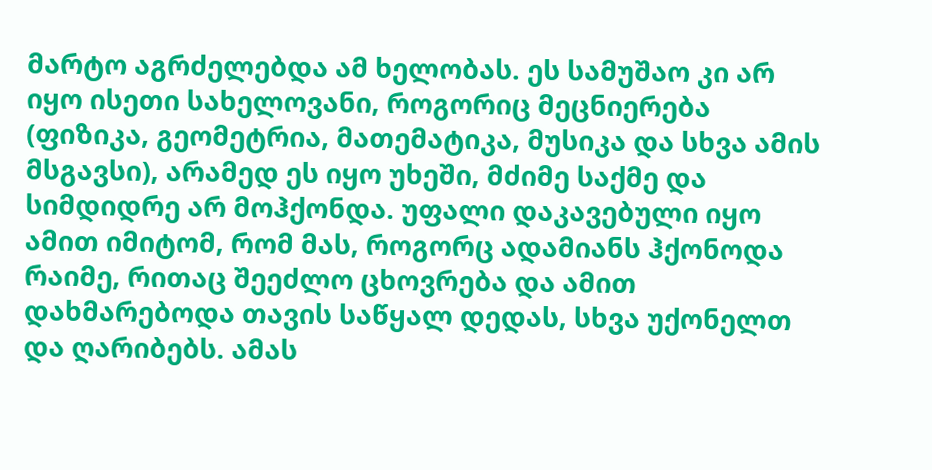მარტო აგრძელებდა ამ ხელობას. ეს სამუშაო კი არ იყო ისეთი სახელოვანი, როგორიც მეცნიერება (ფიზიკა, გეომეტრია, მათემატიკა, მუსიკა და სხვა ამის მსგავსი), არამედ ეს იყო უხეში, მძიმე საქმე და სიმდიდრე არ მოჰქონდა. უფალი დაკავებული იყო ამით იმიტომ, რომ მას, როგორც ადამიანს ჰქონოდა რაიმე, რითაც შეეძლო ცხოვრება და ამით დახმარებოდა თავის საწყალ დედას, სხვა უქონელთ და ღარიბებს. ამას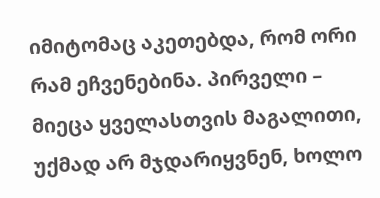იმიტომაც აკეთებდა, რომ ორი რამ ეჩვენებინა. პირველი – მიეცა ყველასთვის მაგალითი, უქმად არ მჯდარიყვნენ, ხოლო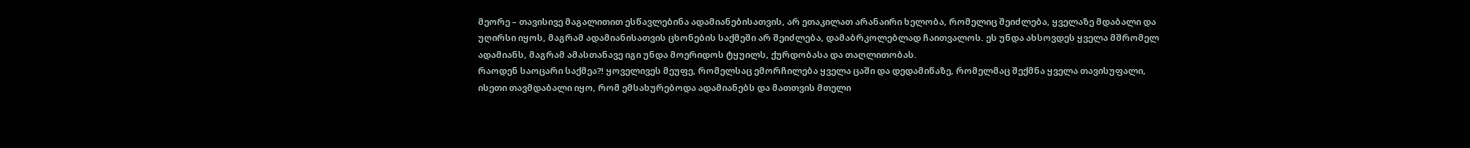მეორე – თავისივე მაგალითით ესწავლებინა ადამიანებისათვის, არ ეთაკილათ არანაირი ხელობა, რომელიც შეიძლება, ყველაზე მდაბალი და უღირსი იყოს, მაგრამ ადამიანისათვის ცხონების საქმეში არ შეიძლება, დამაბრკოლებლად ჩაითვალოს. ეს უნდა ახსოვდეს ყველა მშრომელ ადამიანს, მაგრამ ამასთანავე იგი უნდა მოერიდოს ტყუილს, ქურდობასა და თაღლითობას.
რაოდენ საოცარი საქმეა?! ყოველივეს მეუფე, რომელსაც ემორჩილება ყველა ცაში და დედამიწაზე, რომელმაც შექმნა ყველა თავისუფალი, ისეთი თავმდაბალი იყო, რომ ემსახურებოდა ადამიანებს და მათთვის მთელი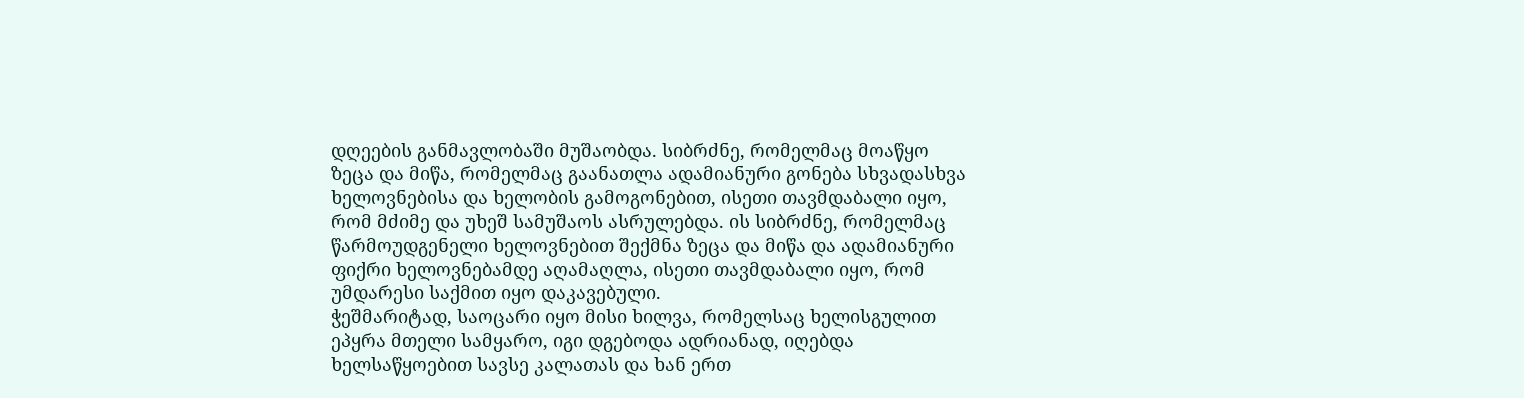დღეების განმავლობაში მუშაობდა. სიბრძნე, რომელმაც მოაწყო ზეცა და მიწა, რომელმაც გაანათლა ადამიანური გონება სხვადასხვა ხელოვნებისა და ხელობის გამოგონებით, ისეთი თავმდაბალი იყო, რომ მძიმე და უხეშ სამუშაოს ასრულებდა. ის სიბრძნე, რომელმაც წარმოუდგენელი ხელოვნებით შექმნა ზეცა და მიწა და ადამიანური ფიქრი ხელოვნებამდე აღამაღლა, ისეთი თავმდაბალი იყო, რომ უმდარესი საქმით იყო დაკავებული.
ჭეშმარიტად, საოცარი იყო მისი ხილვა, რომელსაც ხელისგულით ეპყრა მთელი სამყარო, იგი დგებოდა ადრიანად, იღებდა ხელსაწყოებით სავსე კალათას და ხან ერთ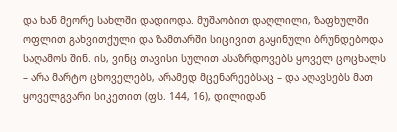და ხან მეორე სახლში დადიოდა. მუშაობით დაღლილი, ზაფხულში ოფლით გახვითქული და ზამთარში სიცივით გაყინული ბრუნდებოდა საღამოს შინ. ის, ვინც თავისი სულით ასაზრდოვებს ყოველ ცოცხალს – არა მარტო ცხოველებს, არამედ მცენარეებსაც – და აღავსებს მათ ყოველგვარი სიკეთით (ფს. 144, 16), დილიდან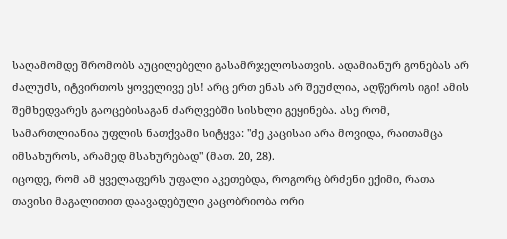საღამომდე შრომობს აუცილებელი გასამრჯელოსათვის. ადამიანურ გონებას არ ძალუძს, იტვირთოს ყოველივე ეს! არც ერთ ენას არ შეუძლია, აღწეროს იგი! ამის შემხედვარეს გაოცებისაგან ძარღვებში სისხლი გეყინება. ასე რომ, სამართლიანია უფლის ნათქვამი სიტყვა: "ძე კაცისაი არა მოვიდა, რაითამცა იმსახუროს, არამედ მსახურებად" (მათ. 20, 28).
იცოდე, რომ ამ ყველაფერს უფალი აკეთებდა, როგორც ბრძენი ექიმი, რათა თავისი მაგალითით დაავადებული კაცობრიობა ორი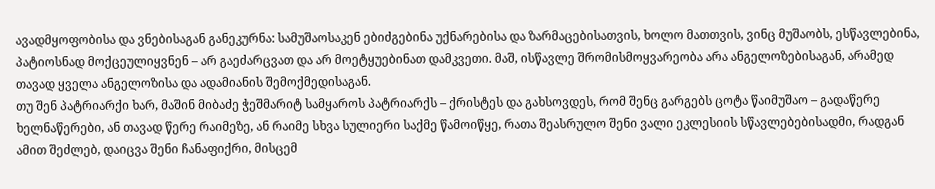ავადმყოფობისა და ვნებისაგან განეკურნა: სამუშაოსაკენ ებიძგებინა უქნარებისა და ზარმაცებისათვის, ხოლო მათთვის, ვინც მუშაობს, ესწავლებინა, პატიოსნად მოქცეულიყვნენ – არ გაეძარცვათ და არ მოეტყუებინათ დამკვეთი. მაშ, ისწავლე შრომისმოყვარეობა არა ანგელოზებისაგან, არამედ თავად ყველა ანგელოზისა და ადამიანის შემოქმედისაგან.
თუ შენ პატრიარქი ხარ, მაშინ მიბაძე ჭეშმარიტ სამყაროს პატრიარქს – ქრისტეს და გახსოვდეს, რომ შენც გარგებს ცოტა წაიმუშაო – გადაწერე ხელნაწერები, ან თავად წერე რაიმეზე, ან რაიმე სხვა სულიერი საქმე წამოიწყე, რათა შეასრულო შენი ვალი ეკლესიის სწავლებებისადმი, რადგან ამით შეძლებ, დაიცვა შენი ჩანაფიქრი, მისცემ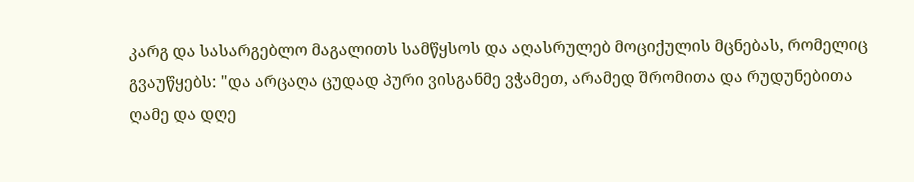კარგ და სასარგებლო მაგალითს სამწყსოს და აღასრულებ მოციქულის მცნებას, რომელიც გვაუწყებს: "და არცაღა ცუდად პური ვისგანმე ვჭამეთ, არამედ შრომითა და რუდუნებითა ღამე და დღე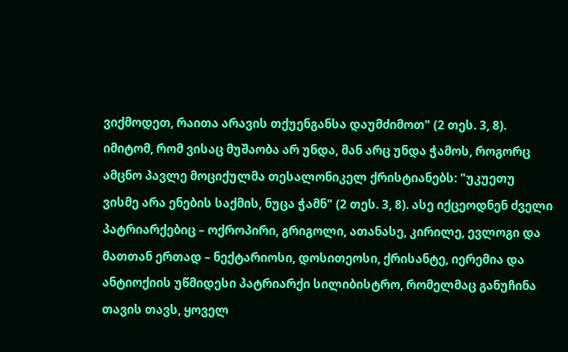ვიქმოდეთ, რაითა არავის თქუენგანსა დაუმძიმოთ" (2 თეს. 3, 8). იმიტომ, რომ ვისაც მუშაობა არ უნდა, მან არც უნდა ჭამოს, როგორც ამცნო პავლე მოციქულმა თესალონიკელ ქრისტიანებს: "უკუეთუ ვისმე არა ენების საქმის, ნუცა ჭამნ" (2 თეს. 3, 8). ასე იქცეოდნენ ძველი პატრიარქებიც – ოქროპირი, გრიგოლი, ათანასე, კირილე, ევლოგი და მათთან ერთად – ნექტარიოსი, დოსითეოსი, ქრისანტე, იერემია და ანტიოქიის უწმიდესი პატრიარქი სილიბისტრო, რომელმაც განუჩინა თავის თავს, ყოველ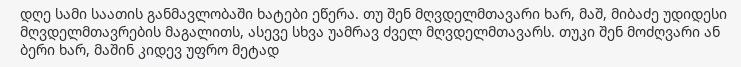დღე სამი საათის განმავლობაში ხატები ეწერა. თუ შენ მღვდელმთავარი ხარ, მაშ, მიბაძე უდიდესი მღვდელმთავრების მაგალითს, ასევე სხვა უამრავ ძველ მღვდელმთავარს. თუკი შენ მოძღვარი ან ბერი ხარ, მაშინ კიდევ უფრო მეტად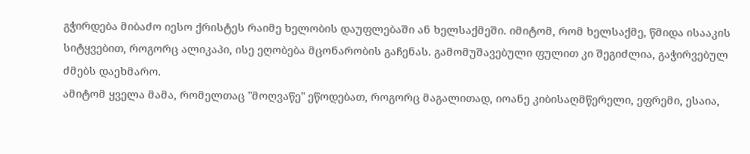გჭირდება მიბაძო იესო ქრისტეს რაიმე ხელობის დაუფლებაში ან ხელსაქმეში. იმიტომ, რომ ხელსაქმე, წმიდა ისააკის სიტყვებით, როგორც ალიკაპი, ისე ეღობება მცონარობის გაჩენას. გამომუშავებული ფულით კი შეგიძლია, გაჭირვებულ ძმებს დაეხმარო.
ამიტომ ყველა მამა, რომელთაც "მოღვაწე" ეწოდებათ, როგორც მაგალითად, იოანე კიბისაღმწერელი, ეფრემი, ესაია,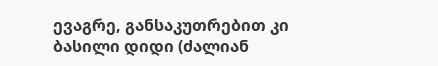ევაგრე, განსაკუთრებით კი ბასილი დიდი (ძალიან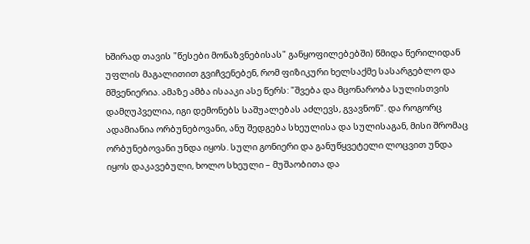ხშირად თავის "წესები მონაზვნებისას" განყოფილებებში) წმიდა წერილიდან უფლის მაგალითით გვიჩვენებენ, რომ ფიზიკური ხელსაქმე სასარგებლო და მშვენიერია. ამაზე ამბა ისააკი ასე წერს: "შვება და მცონარობა სულისთვის დამღუპველია, იგი დემონებს საშუალებას აძლევს, გვავნონ". და როგორც ადამიანია ორბუნებოვანი, ანუ შედგება სხეულისა და სულისაგან, მისი შრომაც ორბუნებოვანი უნდა იყოს. სული გონიერი და განუწყვეტელი ლოცვით უნდა იყოს დაკავებული, ხოლო სხეული – მუშაობითა და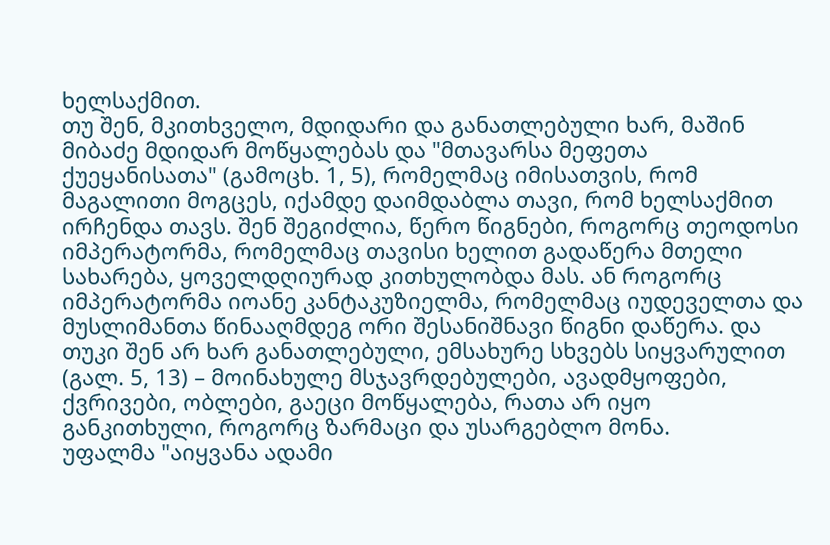ხელსაქმით.
თუ შენ, მკითხველო, მდიდარი და განათლებული ხარ, მაშინ მიბაძე მდიდარ მოწყალებას და "მთავარსა მეფეთა ქუეყანისათა" (გამოცხ. 1, 5), რომელმაც იმისათვის, რომ მაგალითი მოგცეს, იქამდე დაიმდაბლა თავი, რომ ხელსაქმით ირჩენდა თავს. შენ შეგიძლია, წერო წიგნები, როგორც თეოდოსი იმპერატორმა, რომელმაც თავისი ხელით გადაწერა მთელი სახარება, ყოველდღიურად კითხულობდა მას. ან როგორც იმპერატორმა იოანე კანტაკუზიელმა, რომელმაც იუდეველთა და მუსლიმანთა წინააღმდეგ ორი შესანიშნავი წიგნი დაწერა. და თუკი შენ არ ხარ განათლებული, ემსახურე სხვებს სიყვარულით (გალ. 5, 13) – მოინახულე მსჯავრდებულები, ავადმყოფები, ქვრივები, ობლები, გაეცი მოწყალება, რათა არ იყო განკითხული, როგორც ზარმაცი და უსარგებლო მონა.
უფალმა "აიყვანა ადამი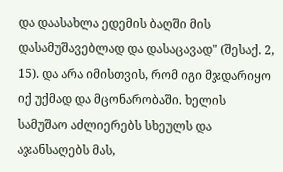და დაასახლა ედემის ბაღში მის დასამუშავებლად და დასაცავად" (შესაქ. 2, 15). და არა იმისთვის, რომ იგი მჯდარიყო იქ უქმად და მცონარობაში. ხელის სამუშაო აძლიერებს სხეულს და აჯანსაღებს მას,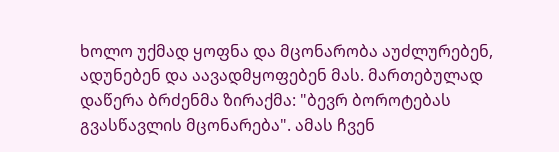ხოლო უქმად ყოფნა და მცონარობა აუძლურებენ, ადუნებენ და აავადმყოფებენ მას. მართებულად დაწერა ბრძენმა ზირაქმა: "ბევრ ბოროტებას გვასწავლის მცონარება". ამას ჩვენ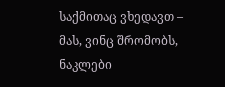საქმითაც ვხედავთ – მას, ვინც შრომობს, ნაკლები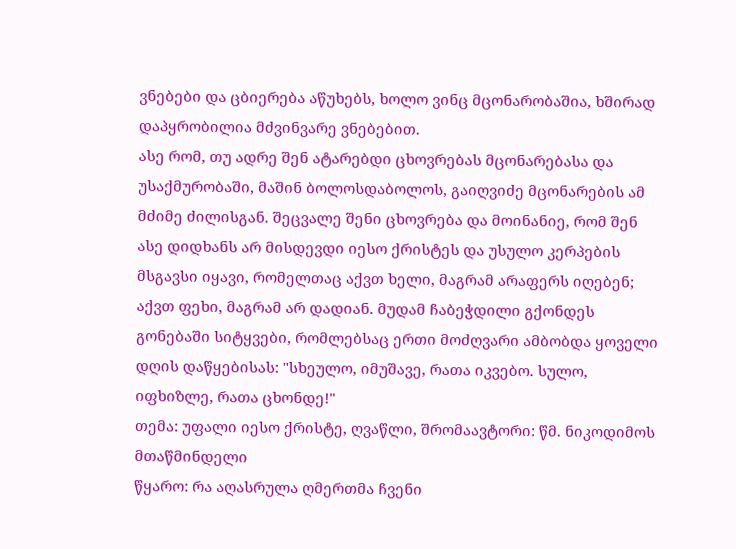ვნებები და ცბიერება აწუხებს, ხოლო ვინც მცონარობაშია, ხშირად დაპყრობილია მძვინვარე ვნებებით.
ასე რომ, თუ ადრე შენ ატარებდი ცხოვრებას მცონარებასა და უსაქმურობაში, მაშინ ბოლოსდაბოლოს, გაიღვიძე მცონარების ამ მძიმე ძილისგან. შეცვალე შენი ცხოვრება და მოინანიე, რომ შენ ასე დიდხანს არ მისდევდი იესო ქრისტეს და უსულო კერპების მსგავსი იყავი, რომელთაც აქვთ ხელი, მაგრამ არაფერს იღებენ; აქვთ ფეხი, მაგრამ არ დადიან. მუდამ ჩაბეჭდილი გქონდეს გონებაში სიტყვები, რომლებსაც ერთი მოძღვარი ამბობდა ყოველი დღის დაწყებისას: "სხეულო, იმუშავე, რათა იკვებო. სულო, იფხიზლე, რათა ცხონდე!"
თემა: უფალი იესო ქრისტე, ღვაწლი, შრომაავტორი: წმ. ნიკოდიმოს მთაწმინდელი
წყარო: რა აღასრულა ღმერთმა ჩვენი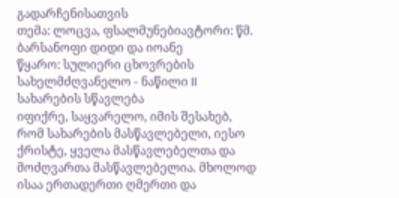გადარჩენისათვის
თემა: ლოცვა, ფსალმუნებიავტორი: წმ. ბარსანოფი დიდი და იოანე
წყარო: სულიერი ცხოვრების სახელმძღვანელო - ნაწილი II
სახარების სწავლება
იფიქრე, საყვარელო, იმის შესახებ, რომ სახარების მასწავლებელი, იესო ქრისტე, ყველა მასწავლებელთა და მოძღვართა მასწავლებელია. მხოლოდ ისაა ერთადერთი ღმერთი და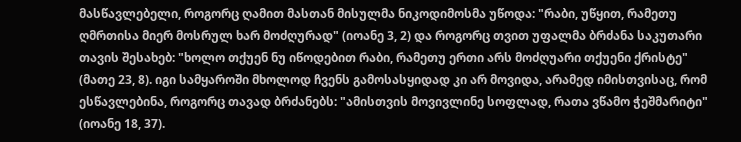მასწავლებელი, როგორც ღამით მასთან მისულმა ნიკოდიმოსმა უწოდა: "რაბი, უწყით, რამეთუ ღმრთისა მიერ მოსრულ ხარ მოძღურად" (იოანე 3, 2) და როგორც თვით უფალმა ბრძანა საკუთარი თავის შესახებ: "ხოლო თქუენ ნუ იწოდებით რაბი, რამეთუ ერთი არს მოძღუარი თქუენი ქრისტე" (მათე 23, 8). იგი სამყაროში მხოლოდ ჩვენს გამოსასყიდად კი არ მოვიდა, არამედ იმისთვისაც, რომ ესწავლებინა, როგორც თავად ბრძანებს: "ამისთვის მოვივლინე სოფლად, რათა ვწამო ჭეშმარიტი" (იოანე 18, 37).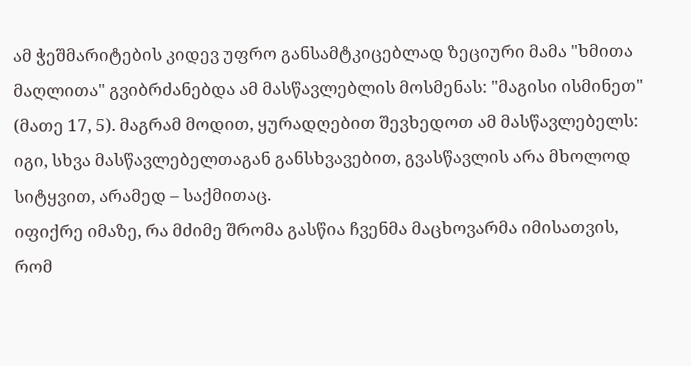ამ ჭეშმარიტების კიდევ უფრო განსამტკიცებლად ზეციური მამა "ხმითა მაღლითა" გვიბრძანებდა ამ მასწავლებლის მოსმენას: "მაგისი ისმინეთ" (მათე 17, 5). მაგრამ მოდით, ყურადღებით შევხედოთ ამ მასწავლებელს: იგი, სხვა მასწავლებელთაგან განსხვავებით, გვასწავლის არა მხოლოდ სიტყვით, არამედ – საქმითაც.
იფიქრე იმაზე, რა მძიმე შრომა გასწია ჩვენმა მაცხოვარმა იმისათვის, რომ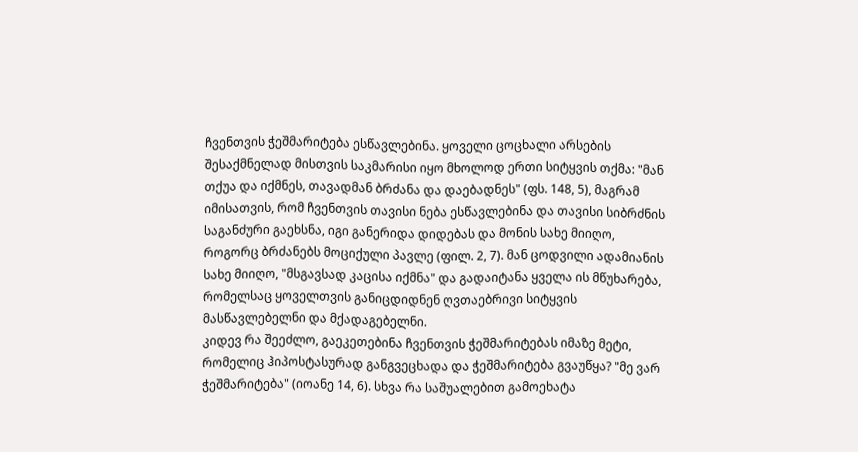ჩვენთვის ჭეშმარიტება ესწავლებინა. ყოველი ცოცხალი არსების შესაქმნელად მისთვის საკმარისი იყო მხოლოდ ერთი სიტყვის თქმა: "მან თქუა და იქმნეს, თავადმან ბრძანა და დაებადნეს" (ფს. 148, 5), მაგრამ იმისათვის, რომ ჩვენთვის თავისი ნება ესწავლებინა და თავისი სიბრძნის საგანძური გაეხსნა, იგი განერიდა დიდებას და მონის სახე მიიღო, როგორც ბრძანებს მოციქული პავლე (ფილ. 2, 7). მან ცოდვილი ადამიანის სახე მიიღო, "მსგავსად კაცისა იქმნა" და გადაიტანა ყველა ის მწუხარება, რომელსაც ყოველთვის განიცდიდნენ ღვთაებრივი სიტყვის მასწავლებელნი და მქადაგებელნი.
კიდევ რა შეეძლო, გაეკეთებინა ჩვენთვის ჭეშმარიტებას იმაზე მეტი, რომელიც ჰიპოსტასურად განგვეცხადა და ჭეშმარიტება გვაუწყა? "მე ვარ ჭეშმარიტება" (იოანე 14, 6). სხვა რა საშუალებით გამოეხატა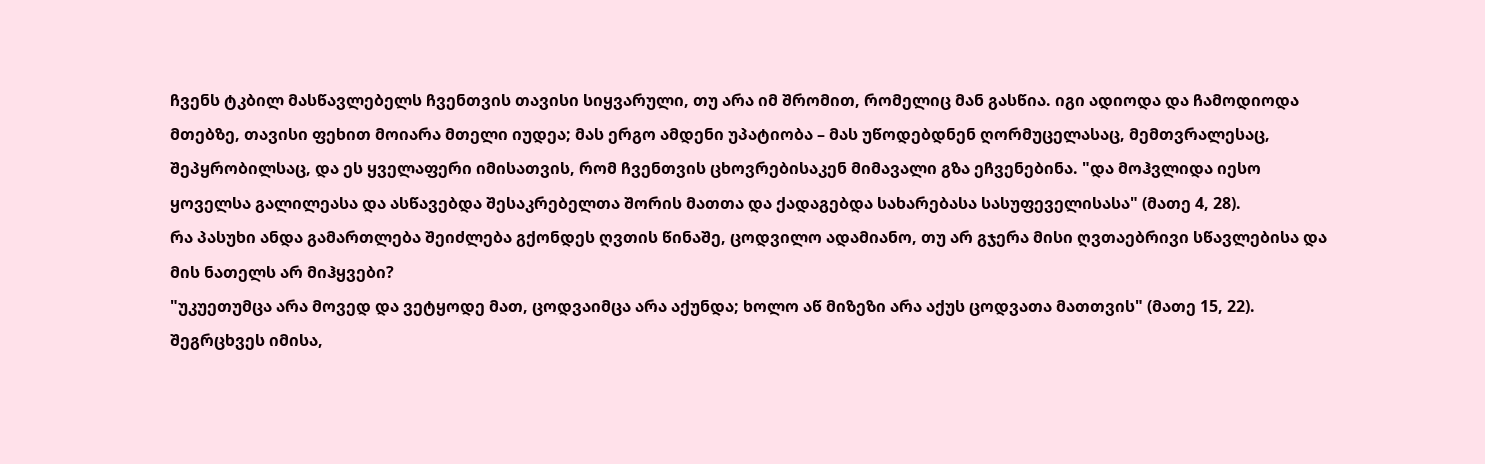ჩვენს ტკბილ მასწავლებელს ჩვენთვის თავისი სიყვარული, თუ არა იმ შრომით, რომელიც მან გასწია. იგი ადიოდა და ჩამოდიოდა მთებზე, თავისი ფეხით მოიარა მთელი იუდეა; მას ერგო ამდენი უპატიობა – მას უწოდებდნენ ღორმუცელასაც, მემთვრალესაც, შეპყრობილსაც, და ეს ყველაფერი იმისათვის, რომ ჩვენთვის ცხოვრებისაკენ მიმავალი გზა ეჩვენებინა. "და მოჰვლიდა იესო ყოველსა გალილეასა და ასწავებდა შესაკრებელთა შორის მათთა და ქადაგებდა სახარებასა სასუფეველისასა" (მათე 4, 28).
რა პასუხი ანდა გამართლება შეიძლება გქონდეს ღვთის წინაშე, ცოდვილო ადამიანო, თუ არ გჯერა მისი ღვთაებრივი სწავლებისა და მის ნათელს არ მიჰყვები?
"უკუეთუმცა არა მოვედ და ვეტყოდე მათ, ცოდვაიმცა არა აქუნდა; ხოლო აწ მიზეზი არა აქუს ცოდვათა მათთვის" (მათე 15, 22). შეგრცხვეს იმისა,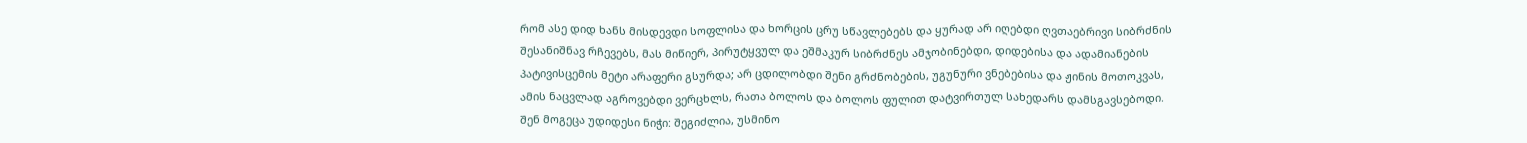რომ ასე დიდ ხანს მისდევდი სოფლისა და ხორცის ცრუ სწავლებებს და ყურად არ იღებდი ღვთაებრივი სიბრძნის შესანიშნავ რჩევებს, მას მიწიერ, პირუტყვულ და ეშმაკურ სიბრძნეს ამჯობინებდი, დიდებისა და ადამიანების პატივისცემის მეტი არაფერი გსურდა; არ ცდილობდი შენი გრძნობების, უგუნური ვნებებისა და ჟინის მოთოკვას, ამის ნაცვლად აგროვებდი ვერცხლს, რათა ბოლოს და ბოლოს ფულით დატვირთულ სახედარს დამსგავსებოდი.
შენ მოგეცა უდიდესი ნიჭი: შეგიძლია, უსმინო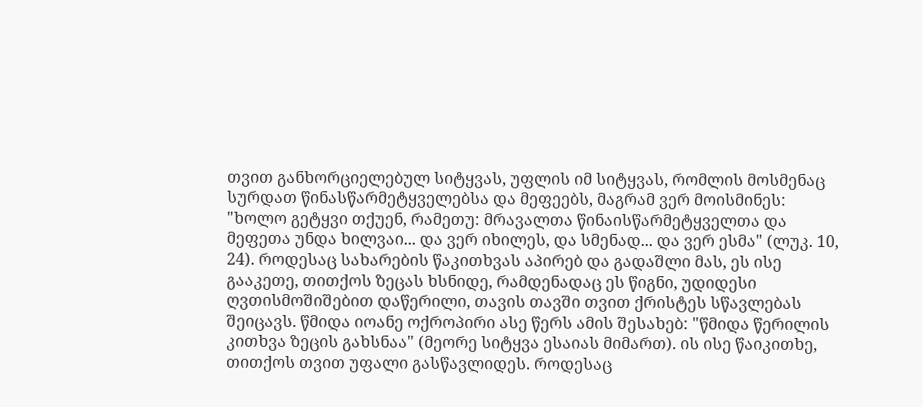თვით განხორციელებულ სიტყვას, უფლის იმ სიტყვას, რომლის მოსმენაც სურდათ წინასწარმეტყველებსა და მეფეებს, მაგრამ ვერ მოისმინეს: "ხოლო გეტყვი თქუენ, რამეთუ: მრავალთა წინაისწარმეტყველთა და მეფეთა უნდა ხილვაი... და ვერ იხილეს, და სმენად... და ვერ ესმა" (ლუკ. 10, 24). როდესაც სახარების წაკითხვას აპირებ და გადაშლი მას, ეს ისე გააკეთე, თითქოს ზეცას ხსნიდე, რამდენადაც ეს წიგნი, უდიდესი ღვთისმოშიშებით დაწერილი, თავის თავში თვით ქრისტეს სწავლებას შეიცავს. წმიდა იოანე ოქროპირი ასე წერს ამის შესახებ: "წმიდა წერილის კითხვა ზეცის გახსნაა" (მეორე სიტყვა ესაიას მიმართ). ის ისე წაიკითხე, თითქოს თვით უფალი გასწავლიდეს. როდესაც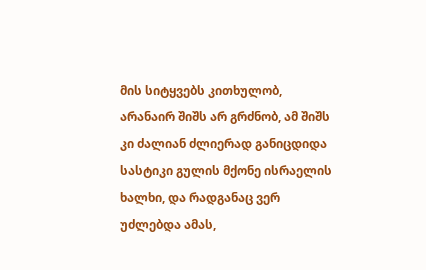მის სიტყვებს კითხულობ, არანაირ შიშს არ გრძნობ, ამ შიშს კი ძალიან ძლიერად განიცდიდა სასტიკი გულის მქონე ისრაელის ხალხი, და რადგანაც ვერ უძლებდა ამას,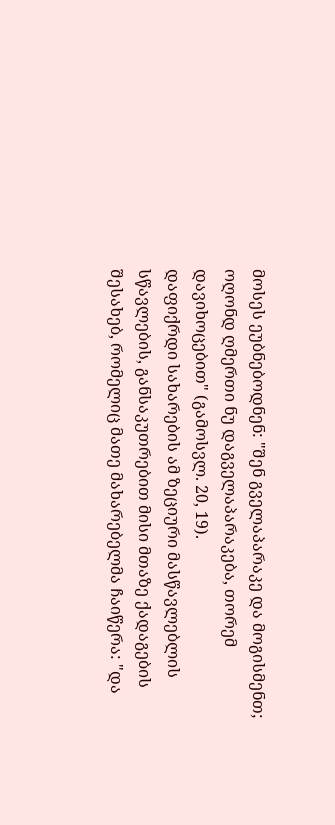მოსეს ეუბნებოდნენ: "შენ გველაპარაკე და მოგისმენთ; ოღონდ ღმერთი ნუ დაგველაპარაკება, თორემ დავიხოცებით" (გამოსვლ. 20, 19).
დაფიქრდი სახარების ამ ზეციური მასწავლებლის სწავლების, განსაკუთრებით მისი მთაზე ქადაგების შესახებ, რომელიც მათე მახარებელმა ჩაიწერა: "და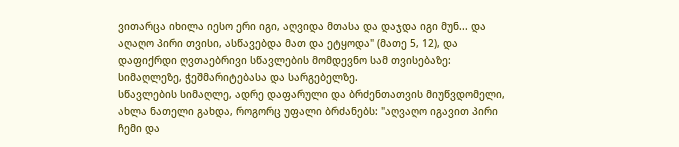ვითარცა იხილა იესო ერი იგი, აღვიდა მთასა და დაჯდა იგი მუნ... და აღაღო პირი თვისი, ასწავებდა მათ და ეტყოდა" (მათე 5, 12), და დაფიქრდი ღვთაებრივი სწავლების მომდევნო სამ თვისებაზე: სიმაღლეზე, ჭეშმარიტებასა და სარგებელზე.
სწავლების სიმაღლე, ადრე დაფარული და ბრძენთათვის მიუწვდომელი, ახლა ნათელი გახდა, როგორც უფალი ბრძანებს: "აღვაღო იგავით პირი ჩემი და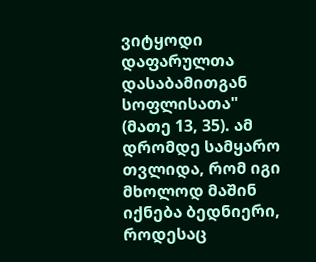ვიტყოდი დაფარულთა დასაბამითგან სოფლისათა" (მათე 13, 35). ამ დრომდე სამყარო თვლიდა, რომ იგი მხოლოდ მაშინ იქნება ბედნიერი, როდესაც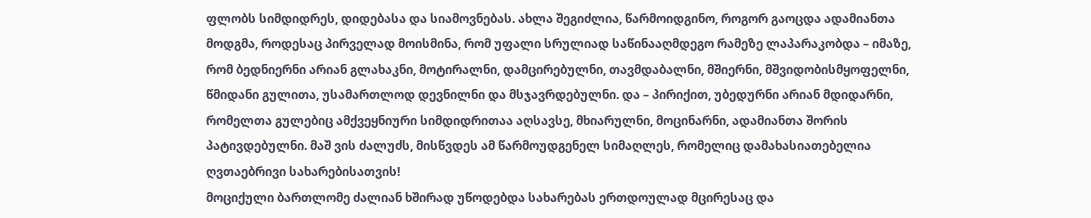ფლობს სიმდიდრეს, დიდებასა და სიამოვნებას. ახლა შეგიძლია, წარმოიდგინო, როგორ გაოცდა ადამიანთა მოდგმა, როდესაც პირველად მოისმინა, რომ უფალი სრულიად საწინააღმდეგო რამეზე ლაპარაკობდა – იმაზე, რომ ბედნიერნი არიან გლახაკნი, მოტირალნი, დამცირებულნი, თავმდაბალნი, მშიერნი, მშვიდობისმყოფელნი, წმიდანი გულითა, უსამართლოდ დევნილნი და მსჯავრდებულნი. და – პირიქით, უბედურნი არიან მდიდარნი, რომელთა გულებიც ამქვეყნიური სიმდიდრითაა აღსავსე, მხიარულნი, მოცინარნი, ადამიანთა შორის პატივდებულნი. მაშ ვის ძალუძს, მისწვდეს ამ წარმოუდგენელ სიმაღლეს, რომელიც დამახასიათებელია ღვთაებრივი სახარებისათვის!
მოციქული ბართლომე ძალიან ხშირად უწოდებდა სახარებას ერთდოულად მცირესაც და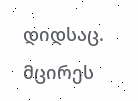დიდსაც. მცირეს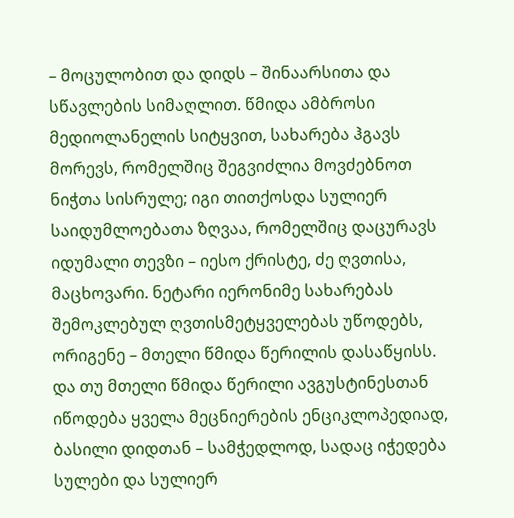– მოცულობით და დიდს – შინაარსითა და სწავლების სიმაღლით. წმიდა ამბროსი მედიოლანელის სიტყვით, სახარება ჰგავს მორევს, რომელშიც შეგვიძლია მოვძებნოთ ნიჭთა სისრულე; იგი თითქოსდა სულიერ საიდუმლოებათა ზღვაა, რომელშიც დაცურავს იდუმალი თევზი – იესო ქრისტე, ძე ღვთისა, მაცხოვარი. ნეტარი იერონიმე სახარებას შემოკლებულ ღვთისმეტყველებას უწოდებს, ორიგენე – მთელი წმიდა წერილის დასაწყისს. და თუ მთელი წმიდა წერილი ავგუსტინესთან იწოდება ყველა მეცნიერების ენციკლოპედიად, ბასილი დიდთან – სამჭედლოდ, სადაც იჭედება სულები და სულიერ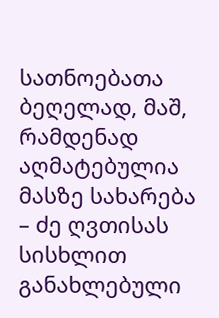სათნოებათა ბეღელად, მაშ, რამდენად აღმატებულია მასზე სახარება – ძე ღვთისას სისხლით განახლებული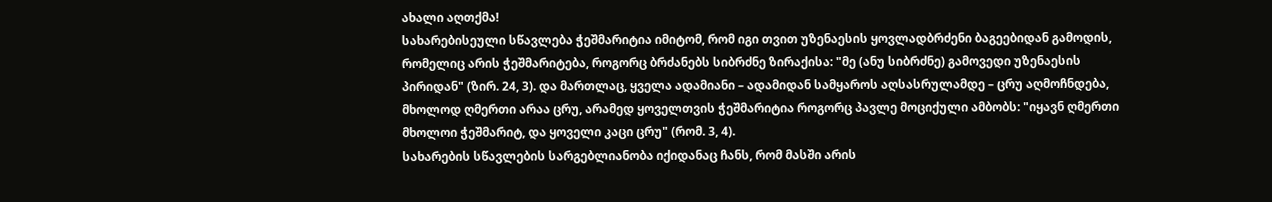ახალი აღთქმა!
სახარებისეული სწავლება ჭეშმარიტია იმიტომ, რომ იგი თვით უზენაესის ყოვლადბრძენი ბაგეებიდან გამოდის, რომელიც არის ჭეშმარიტება, როგორც ბრძანებს სიბრძნე ზირაქისა: "მე (ანუ სიბრძნე) გამოვედი უზენაესის პირიდან" (ზირ. 24, 3). და მართლაც, ყველა ადამიანი – ადამიდან სამყაროს აღსასრულამდე – ცრუ აღმოჩნდება, მხოლოდ ღმერთი არაა ცრუ, არამედ ყოველთვის ჭეშმარიტია როგორც პავლე მოციქული ამბობს: "იყავნ ღმერთი მხოლოი ჭეშმარიტ, და ყოველი კაცი ცრუ" (რომ. 3, 4).
სახარების სწავლების სარგებლიანობა იქიდანაც ჩანს, რომ მასში არის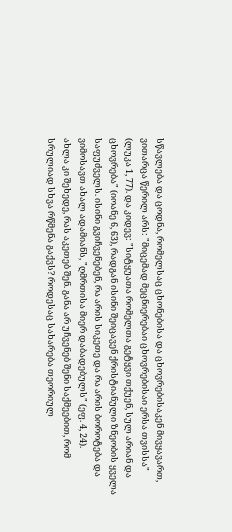სწავლება და ცოდნა, რომელსაც ცხონებისა და ცხოვრებისაკენ მივყავართ, ვითარცა წერილ არს: "მიცემად მეცნიერებაი ცხოვრებისაი ერსა თვისსა" (ლუკა 1, 77). და კიდევ: "სიტყუათა რომელთა გეტყვი თქუენ, სულ არიან და ცხოვრება" (იოანე 6, 63), რადგან ისინი შეიცავენ ქრისტიანული ზნეობის ყველა საფუძველს. ისინი გვიჩვენებენ, რა არის სიკეთე და რა არის ბოროტება და ვიმოსავთ ახალ ადამიანს, "ღმრთისა მიერ დაბადებულს" (ეფ. 4, 24).
ახლა კი შეხედე, რას აკეთებ შენ. განა არ უჩვენებ შენი საქმეებით, რომ სრულიად სხვა რწმენა გაქვს? როდესაც სახარება თეორიულ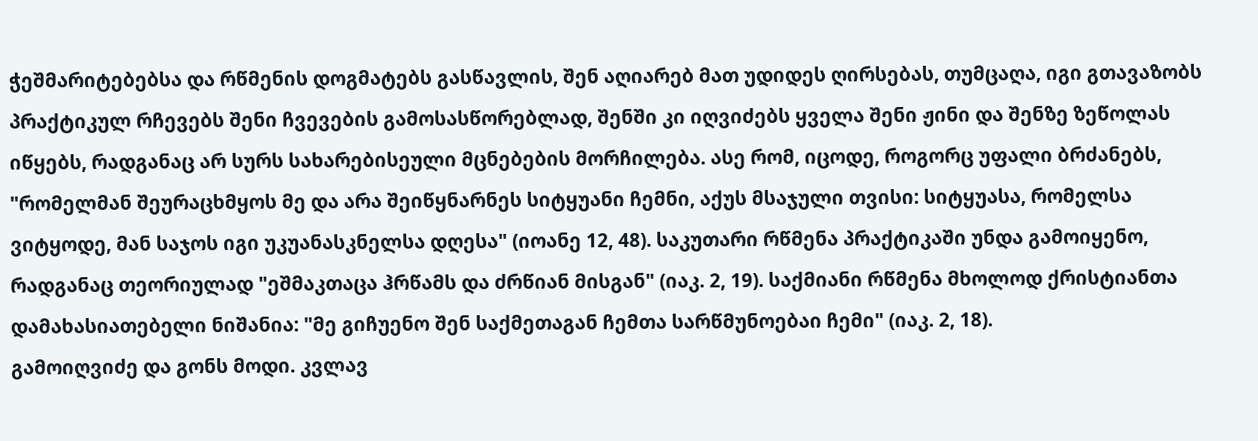ჭეშმარიტებებსა და რწმენის დოგმატებს გასწავლის, შენ აღიარებ მათ უდიდეს ღირსებას, თუმცაღა, იგი გთავაზობს პრაქტიკულ რჩევებს შენი ჩვევების გამოსასწორებლად, შენში კი იღვიძებს ყველა შენი ჟინი და შენზე ზეწოლას იწყებს, რადგანაც არ სურს სახარებისეული მცნებების მორჩილება. ასე რომ, იცოდე, როგორც უფალი ბრძანებს, "რომელმან შეურაცხმყოს მე და არა შეიწყნარნეს სიტყუანი ჩემნი, აქუს მსაჯული თვისი: სიტყუასა, რომელსა ვიტყოდე, მან საჯოს იგი უკუანასკნელსა დღესა" (იოანე 12, 48). საკუთარი რწმენა პრაქტიკაში უნდა გამოიყენო, რადგანაც თეორიულად "ეშმაკთაცა ჰრწამს და ძრწიან მისგან" (იაკ. 2, 19). საქმიანი რწმენა მხოლოდ ქრისტიანთა დამახასიათებელი ნიშანია: "მე გიჩუენო შენ საქმეთაგან ჩემთა სარწმუნოებაი ჩემი" (იაკ. 2, 18).
გამოიღვიძე და გონს მოდი. კვლავ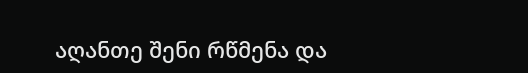აღანთე შენი რწმენა და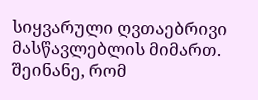სიყვარული ღვთაებრივი მასწავლებლის მიმართ. შეინანე, რომ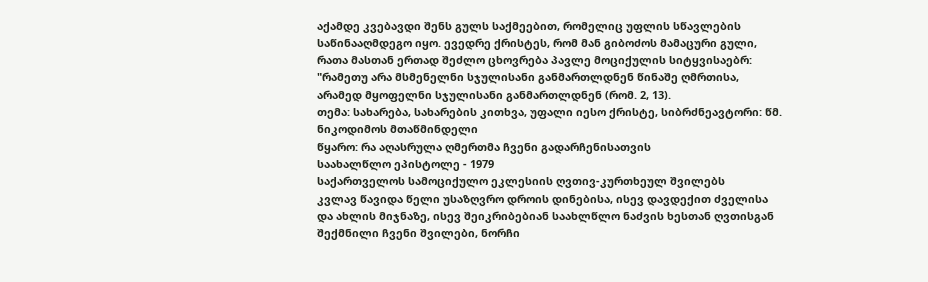აქამდე კვებავდი შენს გულს საქმეებით, რომელიც უფლის სწავლების საწინააღმდეგო იყო. ევედრე ქრისტეს, რომ მან გიბოძოს მამაცური გული, რათა მასთან ერთად შეძლო ცხოვრება პავლე მოციქულის სიტყვისაებრ: "რამეთუ არა მსმენელნი სჯულისანი განმართლდნენ წინაშე ღმრთისა, არამედ მყოფელნი სჯულისანი განმართლდნენ (რომ. 2, 13).
თემა: სახარება, სახარების კითხვა, უფალი იესო ქრისტე, სიბრძნეავტორი: წმ. ნიკოდიმოს მთაწმინდელი
წყარო: რა აღასრულა ღმერთმა ჩვენი გადარჩენისათვის
საახალწლო ეპისტოლე - 1979
საქართველოს სამოციქულო ეკლესიის ღვთივ-კურთხეულ შვილებს
კვლავ წავიდა წელი უსაზღვრო დროის დინებისა, ისევ დავდექით ძველისა და ახლის მიჯნაზე, ისევ შეიკრიბებიან საახლწლო ნაძვის ხესთან ღვთისგან შექმნილი ჩვენი შვილები, ნორჩი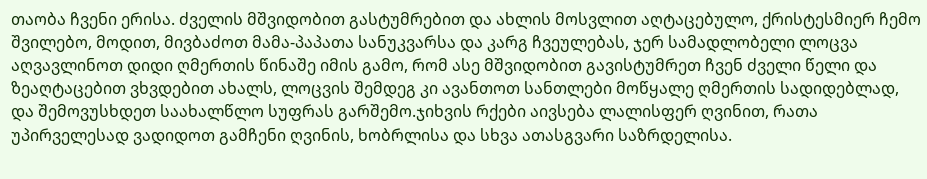თაობა ჩვენი ერისა. ძველის მშვიდობით გასტუმრებით და ახლის მოსვლით აღტაცებულო, ქრისტესმიერ ჩემო შვილებო, მოდით, მივბაძოთ მამა-პაპათა სანუკვარსა და კარგ ჩვეულებას, ჯერ სამადლობელი ლოცვა აღვავლინოთ დიდი ღმერთის წინაშე იმის გამო, რომ ასე მშვიდობით გავისტუმრეთ ჩვენ ძველი წელი და ზეაღტაცებით ვხვდებით ახალს, ლოცვის შემდეგ კი ავანთოთ სანთლები მოწყალე ღმერთის სადიდებლად, და შემოვუსხდეთ საახალწლო სუფრას გარშემო.ჯიხვის რქები აივსება ლალისფერ ღვინით, რათა უპირველესად ვადიდოთ გამჩენი ღვინის, ხობრლისა და სხვა ათასგვარი საზრდელისა.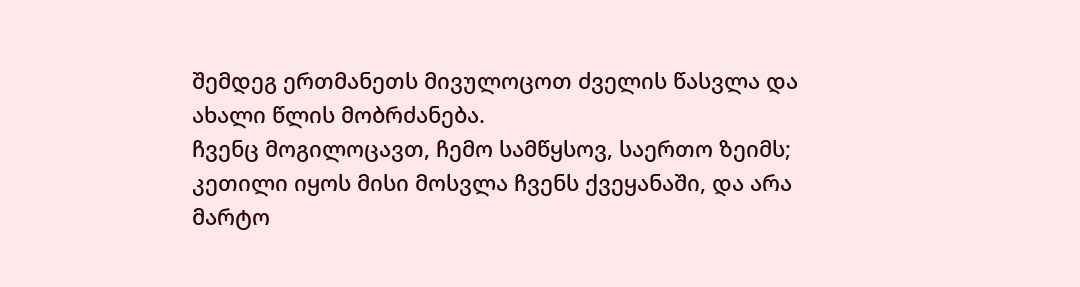შემდეგ ერთმანეთს მივულოცოთ ძველის წასვლა და ახალი წლის მობრძანება.
ჩვენც მოგილოცავთ, ჩემო სამწყსოვ, საერთო ზეიმს; კეთილი იყოს მისი მოსვლა ჩვენს ქვეყანაში, და არა მარტო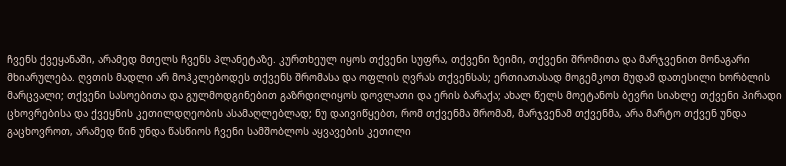ჩვენს ქვეყანაში, არამედ მთელს ჩვენს პლანეტაზე. კურთხეულ იყოს თქვენი სუფრა, თქვენი ზეიმი, თქვენი შრომითა და მარჯვენით მონაგარი მხიარულება. ღვთის მადლი არ მოჰკლებოდეს თქვენს შრომასა და ოფლის ღვრას თქვენსას; ერთიათასად მოგემკოთ მუდამ დათესილი ხორბლის მარცვალი; თქვენი სასოებითა და გულმოდგინებით გაზრდილიყოს დოვლათი და ერის ბარაქა; ახალ წელს მოეტანოს ბევრი სიახლე თქვენი პირადი ცხოვრებისა და ქვეყნის კეთილდღეობის ასამაღლებლად; ნუ დაივიწყებთ, რომ თქვენმა შრომამ, მარჯვენამ თქვენმა, არა მარტო თქვენ უნდა გაცხოვროთ, არამედ წინ უნდა წასწიოს ჩვენი სამშობლოს აყვავების კეთილი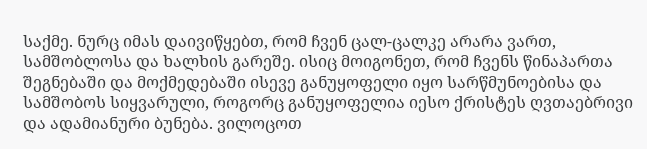საქმე. ნურც იმას დაივიწყებთ, რომ ჩვენ ცალ-ცალკე არარა ვართ, სამშობლოსა და ხალხის გარეშე. ისიც მოიგონეთ, რომ ჩვენს წინაპართა შეგნებაში და მოქმედებაში ისევე განუყოფელი იყო სარწმუნოებისა და სამშობოს სიყვარული, როგორც განუყოფელია იესო ქრისტეს ღვთაებრივი და ადამიანური ბუნება. ვილოცოთ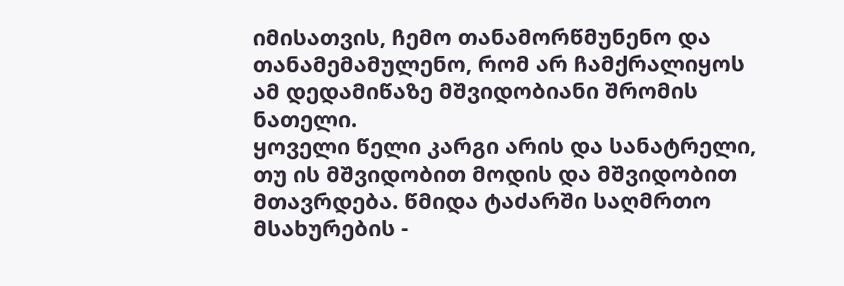იმისათვის, ჩემო თანამორწმუნენო და თანამემამულენო, რომ არ ჩამქრალიყოს ამ დედამიწაზე მშვიდობიანი შრომის ნათელი.
ყოველი წელი კარგი არის და სანატრელი, თუ ის მშვიდობით მოდის და მშვიდობით მთავრდება. წმიდა ტაძარში საღმრთო მსახურების -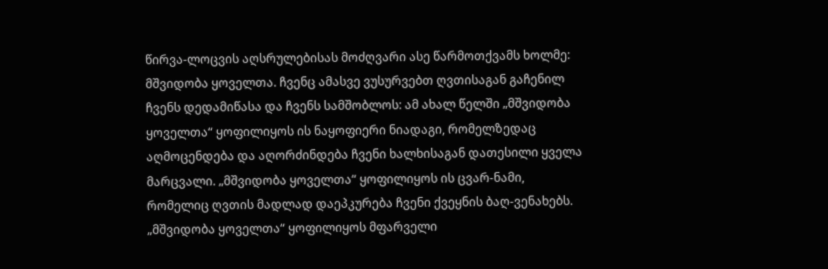წირვა-ლოცვის აღსრულებისას მოძღვარი ასე წარმოთქვამს ხოლმე: მშვიდობა ყოველთა. ჩვენც ამასვე ვუსურვებთ ღვთისაგან გაჩენილ ჩვენს დედამიწასა და ჩვენს სამშობლოს: ამ ახალ წელში „მშვიდობა ყოველთა“ ყოფილიყოს ის ნაყოფიერი ნიადაგი, რომელზედაც აღმოცენდება და აღორძინდება ჩვენი ხალხისაგან დათესილი ყველა მარცვალი. „მშვიდობა ყოველთა“ ყოფილიყოს ის ცვარ-ნამი, რომელიც ღვთის მადლად დაეპკურება ჩვენი ქვეყნის ბაღ-ვენახებს. „მშვიდობა ყოველთა“ ყოფილიყოს მფარველი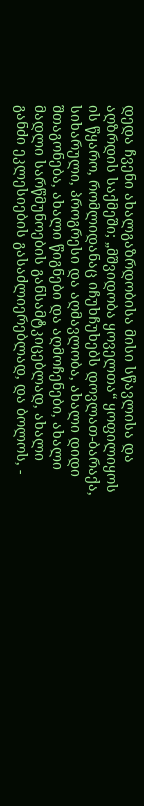დედა ჩვენი ახალგაზრდობისა მისი სწავლისა და აღზრდის საქმეში; „მშვიდობა ყოველთა“ ყოფილიყოს ის წყარო, რომლიდანაც იჩუხჩუხებს დოვლათ-ბარაქა, სიხარული, პროგრესი და აღმავლობა, ახალი დიდი შთაგონება, ახალი წიგნები და აღმოჩენები, ახალი მადლი სარწმუნოების განსამტკიცებლად, ახალი განძი ეკლესიების გასაძლიერებლად, და ბოლოს, -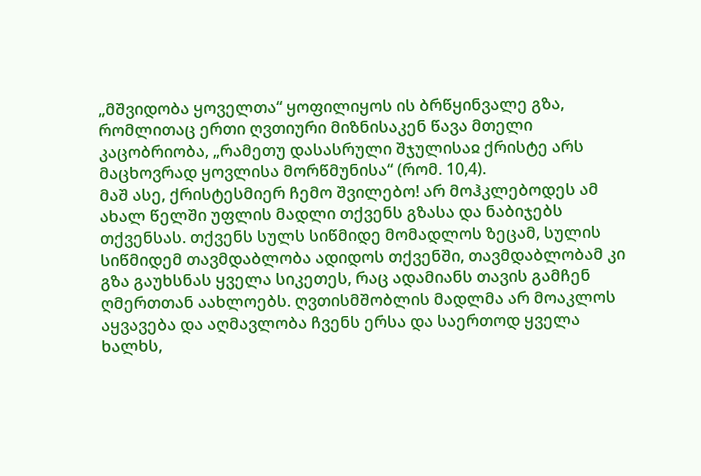„მშვიდობა ყოველთა“ ყოფილიყოს ის ბრწყინვალე გზა, რომლითაც ერთი ღვთიური მიზნისაკენ წავა მთელი კაცობრიობა, „რამეთუ დასასრული შჯულისაჲ ქრისტე არს მაცხოვრად ყოვლისა მორწმუნისა“ (რომ. 10,4).
მაშ ასე, ქრისტესმიერ ჩემო შვილებო! არ მოჰკლებოდეს ამ ახალ წელში უფლის მადლი თქვენს გზასა და ნაბიჯებს თქვენსას. თქვენს სულს სიწმიდე მომადლოს ზეცამ, სულის სიწმიდემ თავმდაბლობა ადიდოს თქვენში, თავმდაბლობამ კი გზა გაუხსნას ყველა სიკეთეს, რაც ადამიანს თავის გამჩენ ღმერთთან აახლოებს. ღვთისმშობლის მადლმა არ მოაკლოს აყვავება და აღმავლობა ჩვენს ერსა და საერთოდ ყველა ხალხს,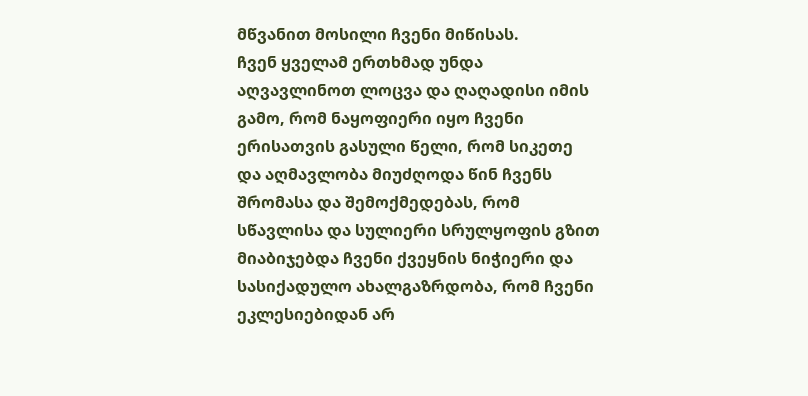მწვანით მოსილი ჩვენი მიწისას.
ჩვენ ყველამ ერთხმად უნდა აღვავლინოთ ლოცვა და ღაღადისი იმის გამო, რომ ნაყოფიერი იყო ჩვენი ერისათვის გასული წელი, რომ სიკეთე და აღმავლობა მიუძღოდა წინ ჩვენს შრომასა და შემოქმედებას, რომ სწავლისა და სულიერი სრულყოფის გზით მიაბიჯებდა ჩვენი ქვეყნის ნიჭიერი და სასიქადულო ახალგაზრდობა, რომ ჩვენი ეკლესიებიდან არ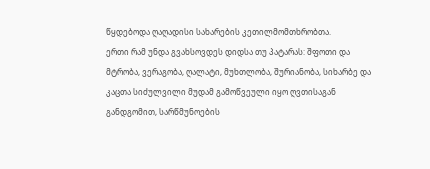წყდებოდა ღაღადისი სახარების კეთილმომთხრობთა.
ერთი რამ უნდა გვახსოვდეს დიდსა თუ პატარას: შფოთი და მტრობა, ვერაგობა, ღალატი, მუხთლობა, შურიანობა, სიხარბე და კაცთა სიძულვილი მუდამ გამოწვეული იყო ღვთისაგან განდგომით, სარწმუნოების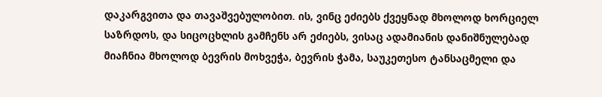დაკარგვითა და თავაშვებულობით. ის, ვინც ეძიებს ქვეყნად მხოლოდ ხორციელ საზრდოს, და სიცოცხლის გამჩენს არ ეძიებს, ვისაც ადამიანის დანიშნულებად მიაჩნია მხოლოდ ბევრის მოხვეჭა, ბევრის ჭამა, საუკეთესო ტანსაცმელი და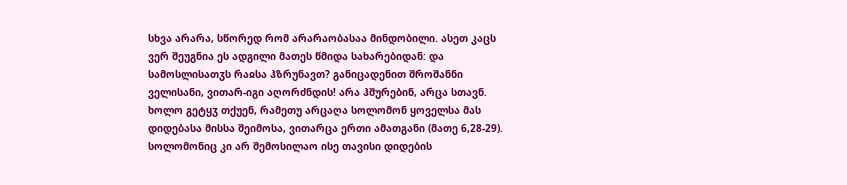სხვა არარა, სწორედ რომ არარაობასაა მინდობილი. ასეთ კაცს ვერ შეუგნია ეს ადგილი მათეს წმიდა სახარებიდან: და სამოსლისათჳს რაჲსა ჰზრუნავთ? განიცადენით შროშანნი ველისანი, ვითარ-იგი აღორძნდის! არა ჰშურებინ, არცა სთავნ. ხოლო გეტყჳ თქუენ, რამეთუ არცაღა სოლომონ ყოველსა მას დიდებასა მისსა შეიმოსა, ვითარცა ერთი ამათგანი (მათე 6,28-29). სოლომონიც კი არ შემოსილაო ისე თავისი დიდების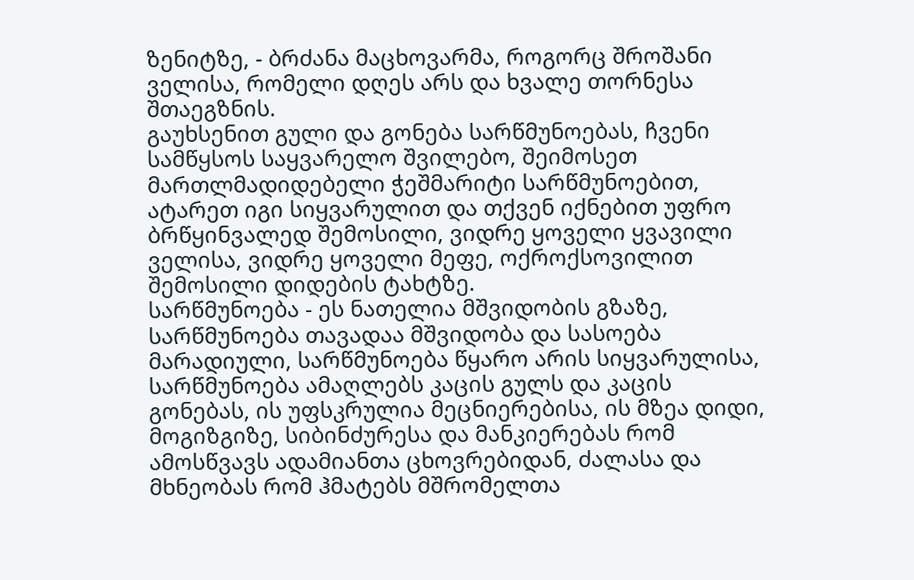ზენიტზე, - ბრძანა მაცხოვარმა, როგორც შროშანი ველისა, რომელი დღეს არს და ხვალე თორნესა შთაეგზნის.
გაუხსენით გული და გონება სარწმუნოებას, ჩვენი სამწყსოს საყვარელო შვილებო, შეიმოსეთ მართლმადიდებელი ჭეშმარიტი სარწმუნოებით, ატარეთ იგი სიყვარულით და თქვენ იქნებით უფრო ბრწყინვალედ შემოსილი, ვიდრე ყოველი ყვავილი ველისა, ვიდრე ყოველი მეფე, ოქროქსოვილით შემოსილი დიდების ტახტზე.
სარწმუნოება - ეს ნათელია მშვიდობის გზაზე, სარწმუნოება თავადაა მშვიდობა და სასოება მარადიული, სარწმუნოება წყარო არის სიყვარულისა, სარწმუნოება ამაღლებს კაცის გულს და კაცის გონებას, ის უფსკრულია მეცნიერებისა, ის მზეა დიდი, მოგიზგიზე, სიბინძურესა და მანკიერებას რომ ამოსწვავს ადამიანთა ცხოვრებიდან, ძალასა და მხნეობას რომ ჰმატებს მშრომელთა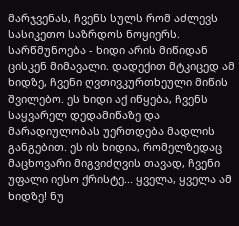მარჯვენას, ჩვენს სულს რომ აძლევს სასიკეთო საზრდოს ნოყიერს.
სარწმუნოება - ხიდი არის მიწიდან ცისკენ მიმავალი. დადექით მტკიცედ ამ ხიდზე, ჩვენი ღვთივკურთხეული მიწის შვილებო. ეს ხიდი აქ იწყება, ჩვენს საყვარელ დედამიწაზე და მარადიულობას უერთდება მადლის განგებით. ეს ის ხიდია, რომელზედაც მაცხოვარი მიგვიძღვის თავად, ჩვენი უფალი იესო ქრისტე... ყველა, ყველა ამ ხიდზე! ნუ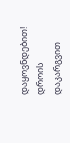დაყოვნდებით! დროის დაკარგვით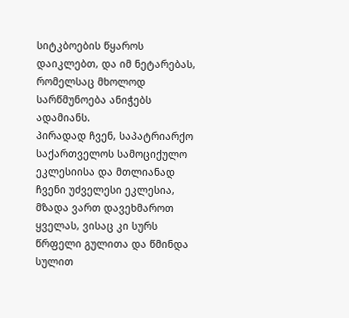სიტკბოების წყაროს დაიკლებთ, და იმ ნეტარებას, რომელსაც მხოლოდ სარწმუნოება ანიჭებს ადამიანს.
პირადად ჩვენ, საპატრიარქო საქართველოს სამოციქულო ეკლესიისა და მთლიანად ჩვენი უძველესი ეკლესია, მზადა ვართ დავეხმაროთ ყველას, ვისაც კი სურს წრფელი გულითა და წმინდა სულით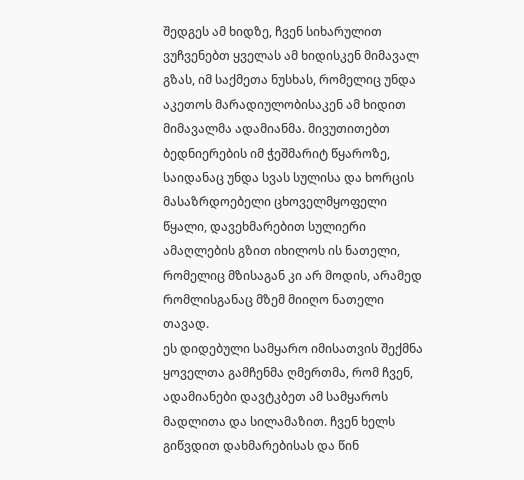შედგეს ამ ხიდზე, ჩვენ სიხარულით ვუჩვენებთ ყველას ამ ხიდისკენ მიმავალ გზას, იმ საქმეთა ნუსხას, რომელიც უნდა აკეთოს მარადიულობისაკენ ამ ხიდით მიმავალმა ადამიანმა. მივუთითებთ ბედნიერების იმ ჭეშმარიტ წყაროზე, საიდანაც უნდა სვას სულისა და ხორცის მასაზრდოებელი ცხოველმყოფელი წყალი, დავეხმარებით სულიერი ამაღლების გზით იხილოს ის ნათელი, რომელიც მზისაგან კი არ მოდის, არამედ რომლისგანაც მზემ მიიღო ნათელი თავად.
ეს დიდებული სამყარო იმისათვის შექმნა ყოველთა გამჩენმა ღმერთმა, რომ ჩვენ, ადამიანები დავტკბეთ ამ სამყაროს მადლითა და სილამაზით. ჩვენ ხელს გიწვდით დახმარებისას და წინ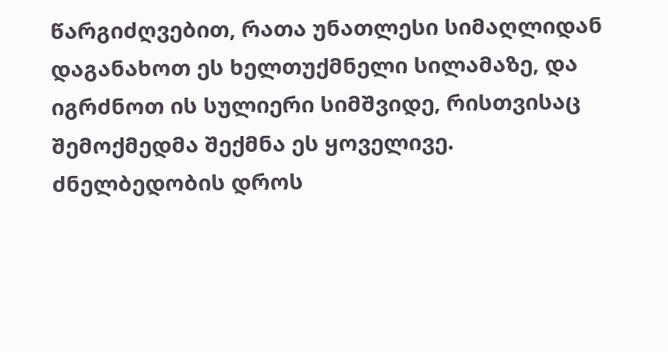წარგიძღვებით, რათა უნათლესი სიმაღლიდან დაგანახოთ ეს ხელთუქმნელი სილამაზე, და იგრძნოთ ის სულიერი სიმშვიდე, რისთვისაც შემოქმედმა შექმნა ეს ყოველივე.
ძნელბედობის დროს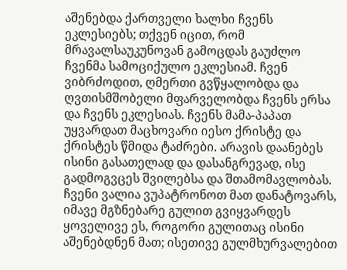აშენებდა ქართველი ხალხი ჩვენს ეკლესიებს; თქვენ იცით, რომ მრავალსაუკუნოვან გამოცდას გაუძლო ჩვენმა სამოციქულო ეკლესიამ. ჩვენ ვიბრძოდით, ღმერთი გვწყალობდა და ღვთისმშობელი მფარველობდა ჩვენს ერსა და ჩვენს ეკლესიას. ჩვენს მამა-პაპათ უყვარდათ მაცხოვარი იესო ქრისტე და ქრისტეს წმიდა ტაძრები. არავის დაანებეს ისინი გასათელად და დასანგრევად, ისე გადმოგვცეს შვილებსა და შთამომავლობას. ჩვენი ვალია ვუპატრონოთ მათ დანატოვარს, იმავე მგზნებარე გულით გვიყვარდეს ყოველივე ეს, როგორი გულითაც ისინი აშენებდნენ მათ; ისეთივე გულმხურვალებით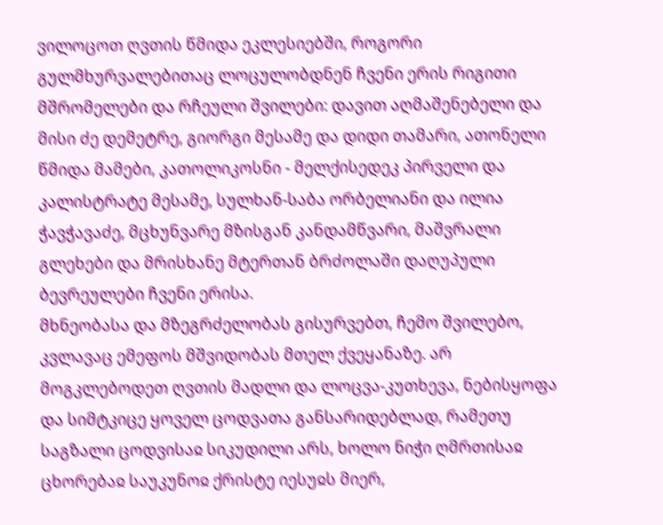ვილოცოთ ღვთის წმიდა ეკლესიებში, როგორი გულმხურვალებითაც ლოცულობდნენ ჩვენი ერის რიგითი მშრომელები და რჩეული შვილები: დავით აღმაშენებელი და მისი ძე დემეტრე, გიორგი მესამე და დიდი თამარი, ათონელი წმიდა მამები, კათოლიკოსნი - მელქისედეკ პირველი და კალისტრატე მესამე, სულხან-საბა ორბელიანი და ილია ჭავჭავაძე, მცხუნვარე მზისგან კანდამწვარი, მაშვრალი გლეხები და მრისხანე მტერთან ბრძოლაში დაღუპული ბევრეულები ჩვენი ერისა.
მხნეობასა და მზეგრძელობას გისურვებთ, ჩემო შვილებო, კვლავაც ემეფოს მშვიდობას მთელ ქვეყანაზე. არ მოგკლებოდეთ ღვთის მადლი და ლოცვა-კუთხევა, ნებისყოფა და სიმტკიცე ყოველ ცოდვათა განსარიდებლად, რამეთუ საგზალი ცოდვისაჲ სიკუდილი არს, ხოლო ნიჭი ღმრთისაჲ ცხორებაჲ საუკუნოჲ ქრისტე იესუჲს მიერ,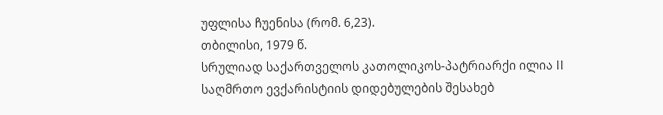უფლისა ჩუენისა (რომ. 6,23).
თბილისი, 1979 წ.
სრულიად საქართველოს კათოლიკოს-პატრიარქი ილია II
საღმრთო ევქარისტიის დიდებულების შესახებ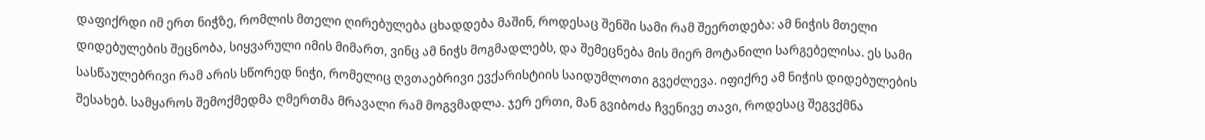დაფიქრდი იმ ერთ ნიჭზე, რომლის მთელი ღირებულება ცხადდება მაშინ, როდესაც შენში სამი რამ შეერთდება: ამ ნიჭის მთელი დიდებულების შეცნობა, სიყვარული იმის მიმართ, ვინც ამ ნიჭს მოგმადლებს, და შემეცნება მის მიერ მოტანილი სარგებელისა. ეს სამი სასწაულებრივი რამ არის სწორედ ნიჭი, რომელიც ღვთაებრივი ევქარისტიის საიდუმლოთი გვეძლევა. იფიქრე ამ ნიჭის დიდებულების შესახებ. სამყაროს შემოქმედმა ღმერთმა მრავალი რამ მოგვმადლა. ჯერ ერთი, მან გვიბოძა ჩვენივე თავი, როდესაც შეგვქმნა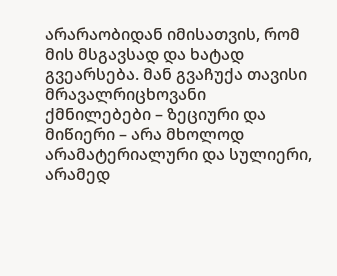არარაობიდან იმისათვის, რომ მის მსგავსად და ხატად გვეარსება. მან გვაჩუქა თავისი მრავალრიცხოვანი ქმნილებები – ზეციური და მიწიერი – არა მხოლოდ არამატერიალური და სულიერი, არამედ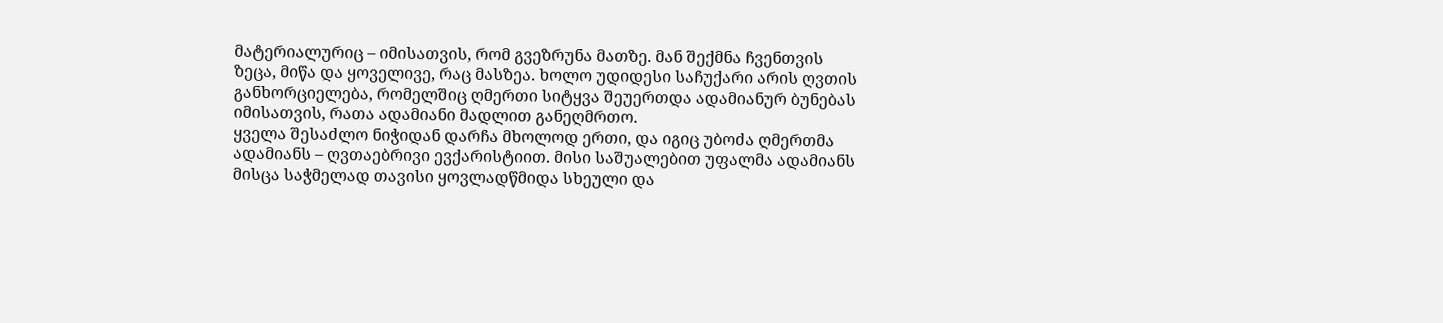მატერიალურიც – იმისათვის, რომ გვეზრუნა მათზე. მან შექმნა ჩვენთვის ზეცა, მიწა და ყოველივე, რაც მასზეა. ხოლო უდიდესი საჩუქარი არის ღვთის განხორციელება, რომელშიც ღმერთი სიტყვა შეუერთდა ადამიანურ ბუნებას იმისათვის, რათა ადამიანი მადლით განეღმრთო.
ყველა შესაძლო ნიჭიდან დარჩა მხოლოდ ერთი, და იგიც უბოძა ღმერთმა ადამიანს – ღვთაებრივი ევქარისტიით. მისი საშუალებით უფალმა ადამიანს მისცა საჭმელად თავისი ყოვლადწმიდა სხეული და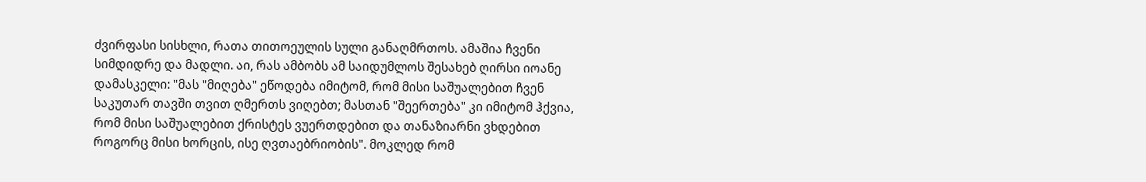ძვირფასი სისხლი, რათა თითოეულის სული განაღმრთოს. ამაშია ჩვენი სიმდიდრე და მადლი. აი, რას ამბობს ამ საიდუმლოს შესახებ ღირსი იოანე დამასკელი: "მას "მიღება" ეწოდება იმიტომ, რომ მისი საშუალებით ჩვენ საკუთარ თავში თვით ღმერთს ვიღებთ; მასთან "შეერთება" კი იმიტომ ჰქვია, რომ მისი საშუალებით ქრისტეს ვუერთდებით და თანაზიარნი ვხდებით როგორც მისი ხორცის, ისე ღვთაებრიობის". მოკლედ რომ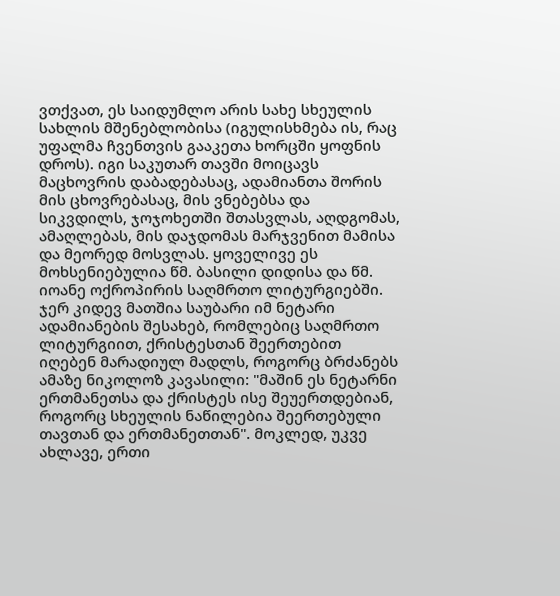ვთქვათ, ეს საიდუმლო არის სახე სხეულის სახლის მშენებლობისა (იგულისხმება ის, რაც უფალმა ჩვენთვის გააკეთა ხორცში ყოფნის დროს). იგი საკუთარ თავში მოიცავს მაცხოვრის დაბადებასაც, ადამიანთა შორის მის ცხოვრებასაც, მის ვნებებსა და სიკვდილს, ჯოჯოხეთში შთასვლას, აღდგომას, ამაღლებას, მის დაჯდომას მარჯვენით მამისა და მეორედ მოსვლას. ყოველივე ეს მოხსენიებულია წმ. ბასილი დიდისა და წმ. იოანე ოქროპირის საღმრთო ლიტურგიებში. ჯერ კიდევ მათშია საუბარი იმ ნეტარი ადამიანების შესახებ, რომლებიც საღმრთო ლიტურგიით, ქრისტესთან შეერთებით იღებენ მარადიულ მადლს, როგორც ბრძანებს ამაზე ნიკოლოზ კავასილი: "მაშინ ეს ნეტარნი ერთმანეთსა და ქრისტეს ისე შეუერთდებიან, როგორც სხეულის ნაწილებია შეერთებული თავთან და ერთმანეთთან". მოკლედ, უკვე ახლავე, ერთი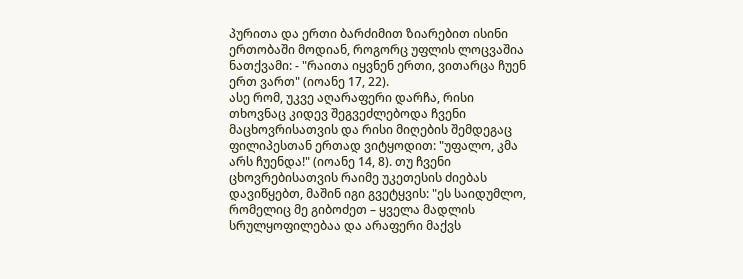პურითა და ერთი ბარძიმით ზიარებით ისინი ერთობაში მოდიან, როგორც უფლის ლოცვაშია ნათქვამი: - "რაითა იყვნენ ერთი, ვითარცა ჩუენ ერთ ვართ" (იოანე 17, 22).
ასე რომ, უკვე აღარაფერი დარჩა, რისი თხოვნაც კიდევ შეგვეძლებოდა ჩვენი მაცხოვრისათვის და რისი მიღების შემდეგაც ფილიპესთან ერთად ვიტყოდით: "უფალო, კმა არს ჩუენდა!" (იოანე 14, 8). თუ ჩვენი ცხოვრებისათვის რაიმე უკეთესის ძიებას დავიწყებთ, მაშინ იგი გვეტყვის: "ეს საიდუმლო, რომელიც მე გიბოძეთ – ყველა მადლის სრულყოფილებაა და არაფერი მაქვს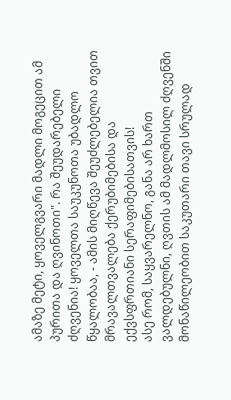ამაზე მეტი, ყოველგვარი მადლი მოგეცით ამ პურითა და ღვინოთი". რა შეუდარებელი ძღვენია! ყოველთა საუკუნოთა უბადლო წყალობაა, - ამის მიღწევა შეუძლებელია თვით მრავალთვალება ქერუბიმებისა და ექვსფრთიანი სერაფიმებისათვის!
ასე რომ, საყვარელნო, განა არ ხართ ვალდებულნი, ღვთის ამ მადლმოსილ ძღვენში მონაწილეობით საკუთარი თავი სრულად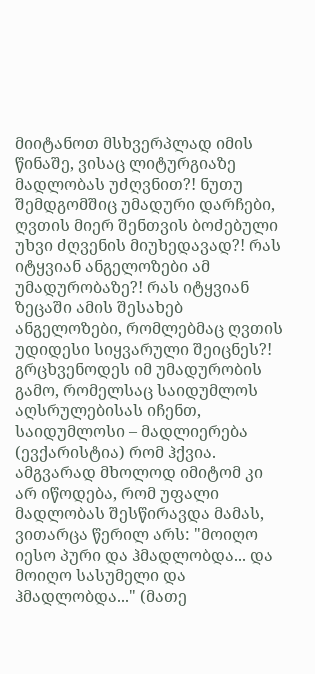მიიტანოთ მსხვერპლად იმის წინაშე, ვისაც ლიტურგიაზე მადლობას უძღვნით?! ნუთუ შემდგომშიც უმადური დარჩები, ღვთის მიერ შენთვის ბოძებული უხვი ძღვენის მიუხედავად?! რას იტყვიან ანგელოზები ამ უმადურობაზე?! რას იტყვიან ზეცაში ამის შესახებ ანგელოზები, რომლებმაც ღვთის უდიდესი სიყვარული შეიცნეს?! გრცხვენოდეს იმ უმადურობის გამო, რომელსაც საიდუმლოს აღსრულებისას იჩენთ, საიდუმლოსი – მადლიერება (ევქარისტია) რომ ჰქვია. ამგვარად მხოლოდ იმიტომ კი არ იწოდება, რომ უფალი მადლობას შესწირავდა მამას, ვითარცა წერილ არს: "მოიღო იესო პური და ჰმადლობდა... და მოიღო სასუმელი და ჰმადლობდა..." (მათე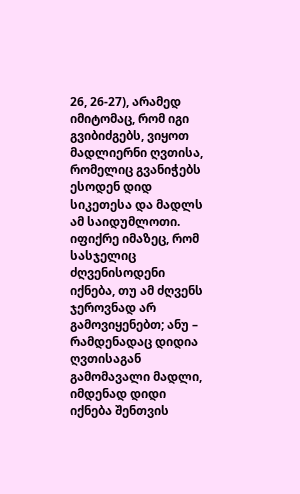26, 26-27), არამედ იმიტომაც, რომ იგი გვიბიძგებს, ვიყოთ მადლიერნი ღვთისა, რომელიც გვანიჭებს ესოდენ დიდ სიკეთესა და მადლს ამ საიდუმლოთი.
იფიქრე იმაზეც, რომ სასჯელიც ძღვენისოდენი იქნება, თუ ამ ძღვენს ჯეროვნად არ გამოვიყენებთ; ანუ – რამდენადაც დიდია ღვთისაგან გამომავალი მადლი, იმდენად დიდი იქნება შენთვის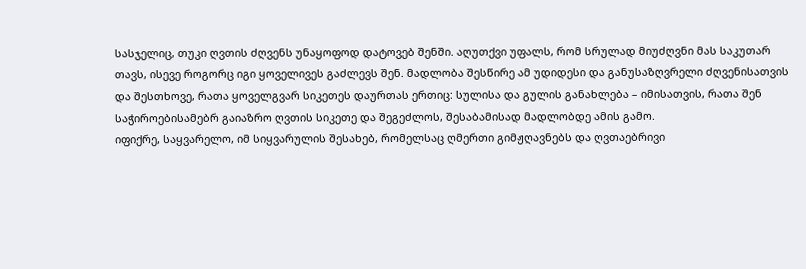სასჯელიც, თუკი ღვთის ძღვენს უნაყოფოდ დატოვებ შენში. აღუთქვი უფალს, რომ სრულად მიუძღვნი მას საკუთარ თავს, ისევე როგორც იგი ყოველივეს გაძლევს შენ. მადლობა შესწირე ამ უდიდესი და განუსაზღვრელი ძღვენისათვის და შესთხოვე, რათა ყოველგვარ სიკეთეს დაურთას ერთიც: სულისა და გულის განახლება – იმისათვის, რათა შენ საჭიროებისამებრ გაიაზრო ღვთის სიკეთე და შეგეძლოს, შესაბამისად მადლობდე ამის გამო.
იფიქრე, საყვარელო, იმ სიყვარულის შესახებ, რომელსაც ღმერთი გიმჟღავნებს და ღვთაებრივი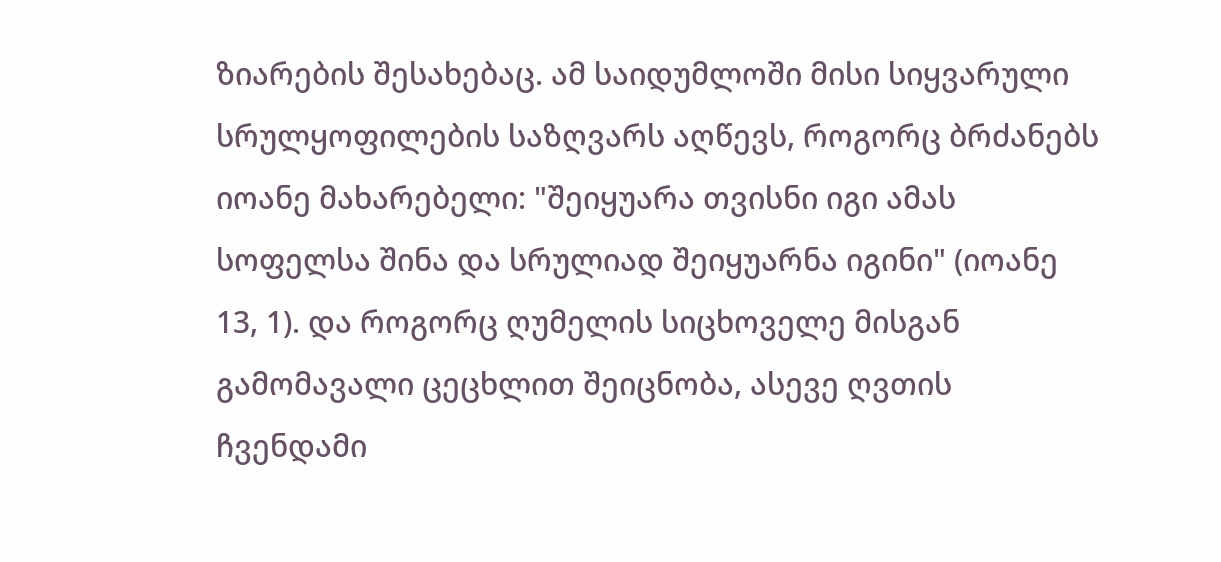ზიარების შესახებაც. ამ საიდუმლოში მისი სიყვარული სრულყოფილების საზღვარს აღწევს, როგორც ბრძანებს იოანე მახარებელი: "შეიყუარა თვისნი იგი ამას სოფელსა შინა და სრულიად შეიყუარნა იგინი" (იოანე 13, 1). და როგორც ღუმელის სიცხოველე მისგან გამომავალი ცეცხლით შეიცნობა, ასევე ღვთის ჩვენდამი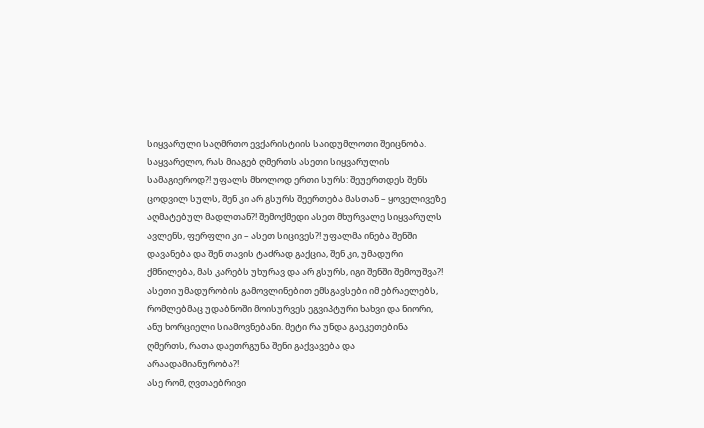სიყვარული საღმრთო ევქარისტიის საიდუმლოთი შეიცნობა.
საყვარელო, რას მიაგებ ღმერთს ასეთი სიყვარულის სამაგიეროდ?! უფალს მხოლოდ ერთი სურს: შეუერთდეს შენს ცოდვილ სულს, შენ კი არ გსურს შეერთება მასთან – ყოველივეზე აღმატებულ მადლთან?! შემოქმედი ასეთ მხურვალე სიყვარულს ავლენს, ფერფლი კი – ასეთ სიცივეს?! უფალმა ინება შენში დავანება და შენ თავის ტაძრად გაქცია, შენ კი, უმადური ქმნილება, მას კარებს უხურავ და არ გსურს, იგი შენში შემოუშვა?! ასეთი უმადურობის გამოვლინებით ემსგავსები იმ ებრაელებს, რომლებმაც უდაბნოში მოისურვეს ეგვიპტური ხახვი და ნიორი, ანუ ხორციელი სიამოვნებანი. მეტი რა უნდა გაეკეთებინა ღმერთს, რათა დაეთრგუნა შენი გაქვავება და არაადამიანურობა?!
ასე რომ, ღვთაებრივი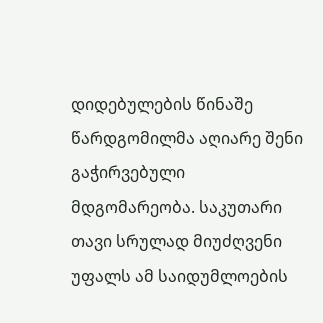დიდებულების წინაშე წარდგომილმა აღიარე შენი გაჭირვებული მდგომარეობა. საკუთარი თავი სრულად მიუძღვენი უფალს ამ საიდუმლოების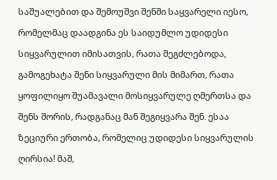საშუალებით და შემოუშვი შენში საყვარელი იესო, რომელმაც დაადგინა ეს საიდუმლო უდიდესი სიყვარულით იმისათვის, რათა შეგძლებოდა, გამოგეხატა შენი სიყვარული მის მიმართ, რათა ყოფილიყო შუამავალი მოსიყვარულე ღმერთსა და შენს შორის, რადგანაც მან შეგიყვარა შენ. ესაა ზეციური ერთობა, რომელიც უდიდესი სიყვარულის ღირსია! მაშ,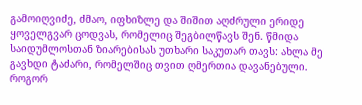გამოიღვიძე, ძმაო, იფხიზლე და შიშით აღძრული ერიდე ყოველგვარ ცოდვას, რომელიც შეგბილწავს შენ. წმიდა საიდუმლოსთან ზიარებისას უთხარი საკუთარ თავს: ახლა მე გავხდი ტაძარი, რომელშიც თვით ღმერთია დავანებული. როგორ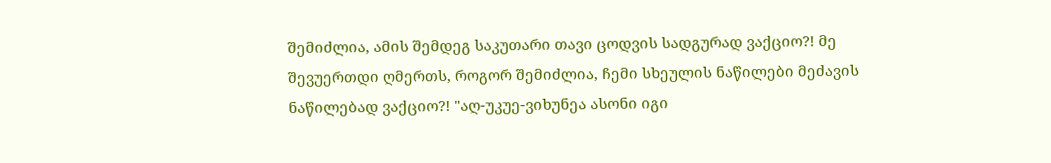შემიძლია, ამის შემდეგ საკუთარი თავი ცოდვის სადგურად ვაქციო?! მე შევუერთდი ღმერთს, როგორ შემიძლია, ჩემი სხეულის ნაწილები მეძავის ნაწილებად ვაქციო?! "აღ-უკუე-ვიხუნეა ასონი იგი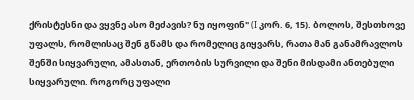ქრისტესნი და ვყვნე ასო მეძავის? ნუ იყოფინ" (I კორ. 6, 15). ბოლოს, შესთხოვე უფალს, რომლისაც შენ გწამს და რომელიც გიყვარს, რათა მან განამრავლოს შენში სიყვარული, ამასთან, ერთობის სურვილი და შენი მისდამი ანთებული სიყვარული. როგორც უფალი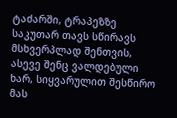ტაძარში, ტრაპეზზე საკუთარ თავს სწირავს მსხვერპლად შენთვის, ასევე შენც ვალდებული ხარ, სიყვარულით შესწირო მას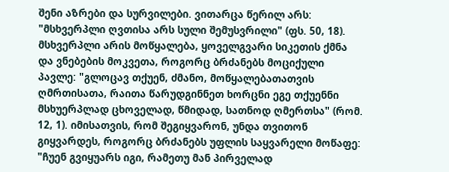შენი აზრები და სურვილები. ვითარცა წერილ არს: "მსხვერპლი ღვთისა არს სული შემუსვრილი" (ფს. 50, 18). მსხვერპლი არის მოწყალება, ყოველგვარი სიკეთის ქმნა და ვნებების მოკვეთა, როგორც ბრძანებს მოციქული პავლე: "გლოცავ თქუენ, ძმანო, მოწყალებათათვის ღმრთისათა, რაითა წარუდგინნეთ ხორცნი ეგე თქუენნი მსხუერპლად ცხოველად, წმიდად, სათნოდ ღმერთსა" (რომ. 12, 1). იმისათვის, რომ შეგიყვარონ, უნდა თვითონ გიყვარდეს, როგორც ბრძანებს უფლის საყვარელი მოწაფე: "ჩუენ გვიყუარს იგი, რამეთუ მან პირველად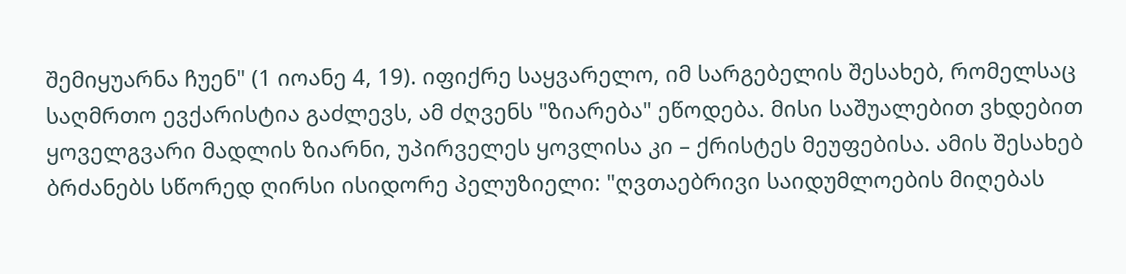შემიყუარნა ჩუენ" (1 იოანე 4, 19). იფიქრე საყვარელო, იმ სარგებელის შესახებ, რომელსაც საღმრთო ევქარისტია გაძლევს, ამ ძღვენს "ზიარება" ეწოდება. მისი საშუალებით ვხდებით ყოველგვარი მადლის ზიარნი, უპირველეს ყოვლისა კი – ქრისტეს მეუფებისა. ამის შესახებ ბრძანებს სწორედ ღირსი ისიდორე პელუზიელი: "ღვთაებრივი საიდუმლოების მიღებას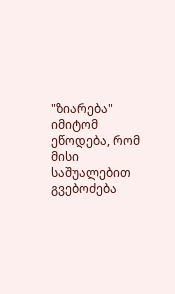"ზიარება" იმიტომ ეწოდება, რომ მისი საშუალებით გვებოძება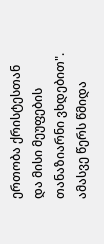ერთობა ქრისტესთან და მისი მეუფების თანაზიარნი ვხდებით". ამასვე წერს წმიდა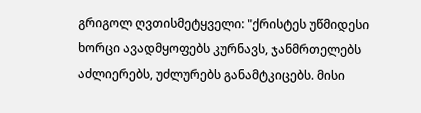გრიგოლ ღვთისმეტყველი: "ქრისტეს უწმიდესი ხორცი ავადმყოფებს კურნავს, ჯანმრთელებს აძლიერებს, უძლურებს განამტკიცებს. მისი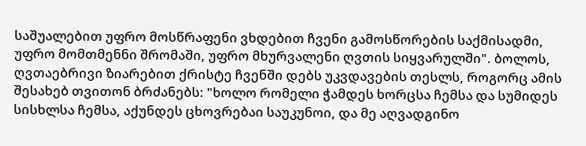საშუალებით უფრო მოსწრაფენი ვხდებით ჩვენი გამოსწორების საქმისადმი, უფრო მომთმენნი შრომაში, უფრო მხურვალენი ღვთის სიყვარულში". ბოლოს, ღვთაებრივი ზიარებით ქრისტე ჩვენში დებს უკვდავების თესლს, როგორც ამის შესახებ თვითონ ბრძანებს: "ხოლო რომელი ჭამდეს ხორცსა ჩემსა და სუმიდეს სისხლსა ჩემსა, აქუნდეს ცხოვრებაი საუკუნოი, და მე აღვადგინო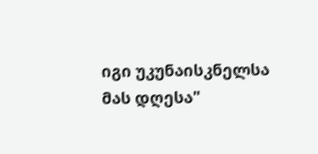იგი უკუნაისკნელსა მას დღესა"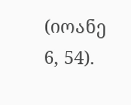(იოანე 6, 54).